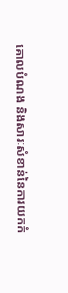គោលបំណង និងសារៈសំខាន់នៃការយកកំ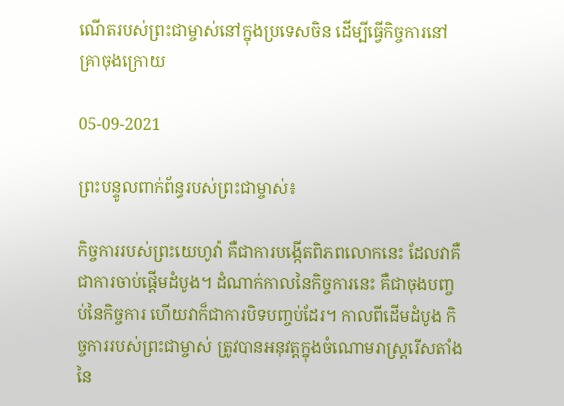ណើតរបស់ព្រះជាម្ចាស់នៅក្នុងប្រទេសចិន ដើម្បីធ្វើកិច្ចការនៅគ្រាចុងក្រោយ

05-09-2021

ព្រះបន្ទូលពាក់ព័ន្ធរបស់ព្រះជាម្ចាស់៖

កិច្ចការរបស់ព្រះយេហូវ៉ា គឺជាការបង្កើតពិភពលោកនេះ ដែលវាគឺជាការចាប់ផ្ដើមដំបូង។ ដំណាក់កាលនៃកិច្ចការនេះ គឺជាចុងបញ្ចប់នៃកិច្ចការ ហើយវាក៏ជាការបិទបញ្ចប់ដែរ។ កាលពីដើមដំបូង កិច្ចការរបស់ព្រះជាម្ចាស់ ត្រូវបានអនុវត្តក្នុងចំណោមរាស្រ្តរើសតាំងនៃ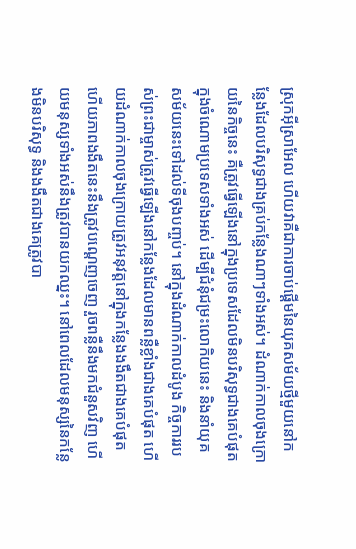ស្រុកអ៊ីស្រាអែល ហើយវាគឺជាការចាប់ផ្ដើមនៃយុគសម័យថ្មីមួយនៅកន្លែងដែលបរិសុទ្ធជាងគ្រប់កន្លែងណាៗទាំងអស់។ ដំណាក់កាលចុងក្រោយនៃកិច្ចនេះ គឺត្រូវធ្វើឡើងនៅក្នុងប្រទេសដែលមិនបរិសុទ្ធជាងគេបំផុតក្នុងចំណោមប្រទេសទាំងអស់ ដើម្បីជំនុំជម្រះលោកិយនេះ និងនាំយុគសម័យនេះទៅដល់ទីចុងបញ្ចប់។ នៅក្នុងដំណាក់កាលដំបូង កិច្ចការរបស់ព្រះជាម្ចាស់ត្រូវធ្វើឡើងនៅកន្លែងដែលមានពន្លឺខ្លាំងជាងគេបំផុត ហើយដំណាក់កាលចុងក្រោយត្រូវអនុវត្តនៅក្នុងកន្លែងងងឹតជាងគេបំផុត ហើយភាពងងឹតនេះនឹងត្រូវបណ្ដេញចេញ រួចពន្លឺនឹងមកជំនួសវិញ ហើយមនុស្សទាំងអស់នឹងត្រូវបានយកឈ្នះ។ នៅពេលដែលមនុស្សនៃកន្លែងមិនបរិសុទ្ធ និងងងឹតជាងគេត្រូវបា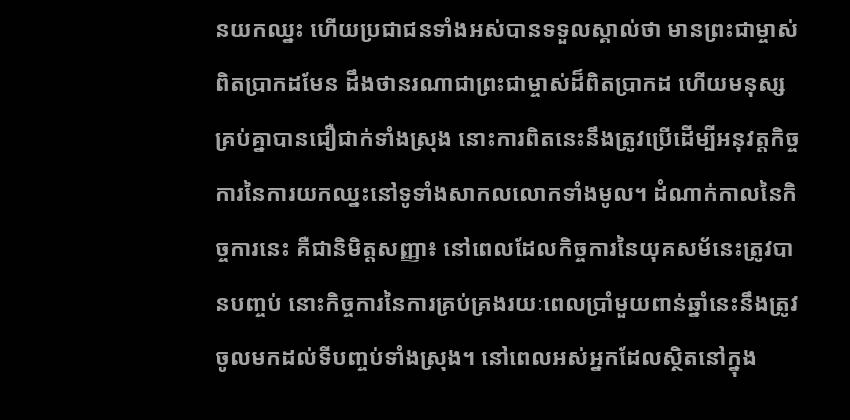នយកឈ្នះ ហើយប្រជាជនទាំងអស់បានទទួលស្គាល់ថា មានព្រះជាម្ចាស់ពិតប្រាកដមែន ដឹងថានរណាជាព្រះជាម្ចាស់ដ៏ពិតប្រាកដ ហើយមនុស្សគ្រប់គ្នាបានជឿជាក់ទាំងស្រុង នោះការពិតនេះនឹងត្រូវប្រើដើម្បីអនុវត្តកិច្ចការនៃការយកឈ្នះនៅទូទាំងសាកលលោកទាំងមូល។ ដំណាក់កាលនៃកិច្ចការនេះ គឺជានិមិត្តសញ្ញា៖ នៅពេលដែលកិច្ចការនៃយុគសម័នេះត្រូវបានបញ្ចប់ នោះកិច្ចការនៃការគ្រប់គ្រងរយៈពេលប្រាំមួយពាន់ឆ្នាំនេះនឹងត្រូវចូលមកដល់ទីបញ្ចប់ទាំងស្រុង។ នៅពេលអស់អ្នកដែលស្ថិតនៅក្នុង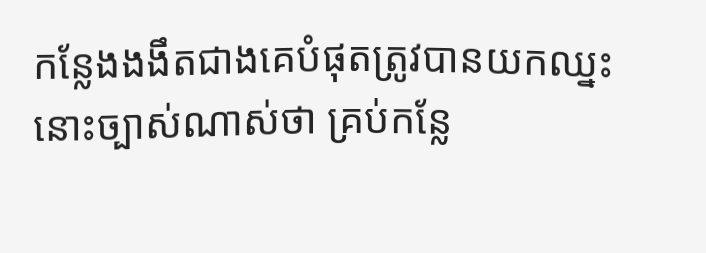កន្លែងងងឹតជាងគេបំផុតត្រូវបានយកឈ្នះ នោះច្បាស់ណាស់ថា គ្រប់កន្លែ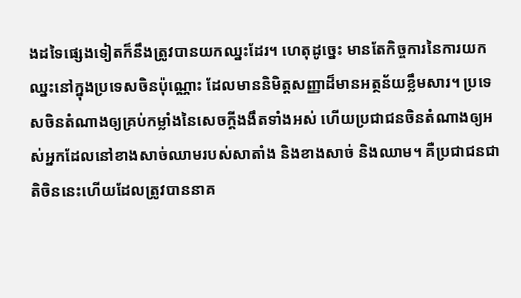ងដទៃផ្សេងទៀតក៏នឹងត្រូវបានយកឈ្នះដែរ។ ហេតុដូច្នេះ មានតែកិច្ចការនៃការយកឈ្នះនៅក្នុងប្រទេសចិនប៉ុណ្ណោះ ដែលមាននិមិត្តសញ្ញាដ៏មានអត្ថន័យខ្លឹមសារ។ ប្រទេសចិនតំណាងឲ្យគ្រប់កម្លាំងនៃសេចក្ដីងងឹតទាំងអស់ ហើយប្រជាជនចិនតំណាងឲ្យអស់អ្នកដែលនៅខាងសាច់ឈាមរបស់សាតាំង និងខាងសាច់ និងឈាម។ គឺប្រជាជនជាតិចិននេះហើយដែលត្រូវបាននាគ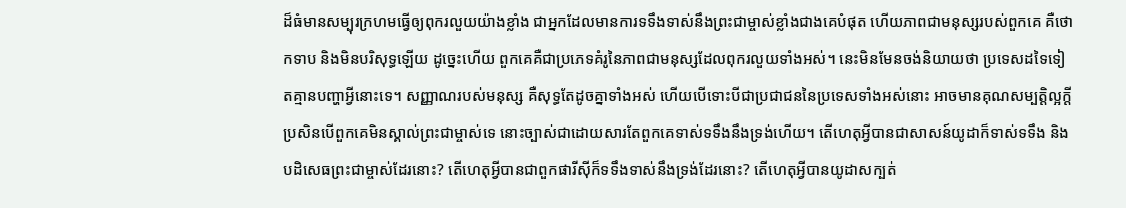ដ៏ធំមានសម្បុរក្រហមធ្វើឲ្យពុករលួយយ៉ាងខ្លាំង ជាអ្នកដែលមានការទទឹងទាស់នឹងព្រះជាម្ចាស់ខ្លាំងជាងគេបំផុត ហើយភាពជាមនុស្សរបស់ពួកគេ គឺថោកទាប និងមិនបរិសុទ្ធឡើយ ដូច្នេះហើយ ពួកគេគឺជាប្រភេទគំរូនៃភាពជាមនុស្សដែលពុករលួយទាំងអស់។ នេះមិនមែនចង់និយាយថា ប្រទេសដទៃទៀតគ្មានបញ្ហាអ្វីនោះទេ។ សញ្ញាណរបស់មនុស្ស គឺសុទ្ធតែដូចគ្នាទាំងអស់ ហើយបើទោះបីជាប្រជាជននៃប្រទេសទាំងអស់នោះ អាចមានគុណសម្បត្តិល្អក្ដី ប្រសិនបើពួកគេមិនស្គាល់ព្រះជាម្ចាស់ទេ នោះច្បាស់ជាដោយសារតែពួកគេទាស់ទទឹងនឹងទ្រង់ហើយ។ តើហេតុអ្វីបានជាសាសន៍យូដាក៏ទាស់ទទឹង និងបដិសេធព្រះជាម្ចាស់ដែរនោះ? តើហេតុអ្វីបានជាពួកផារីស៊ីក៏ទទឹងទាស់នឹងទ្រង់ដែរនោះ? តើហេតុអ្វីបានយូដាសក្បត់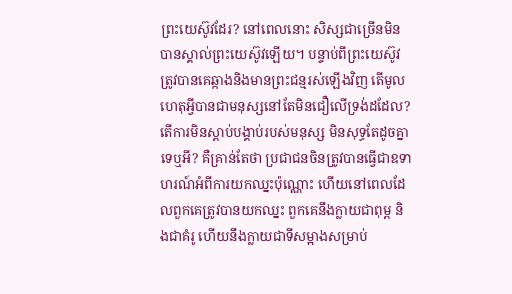ព្រះយេស៊ូវដែរ? នៅពេលនោះ សិស្សជាច្រើនមិនបានស្គាល់ព្រះយេស៊ូវឡើយ។ បន្ទាប់ពីព្រះយេស៊ូវត្រូវបានគេឆ្កាងនិងមានព្រះជន្មរស់ឡើងវិញ តើមូលហេតុអ្វីបានជាមនុស្សនៅតែមិនជឿលើទ្រង់ដដែល? តើការមិនស្ដាប់បង្គាប់របស់មនុស្ស មិនសុទ្ធតែដូចគ្នាទេឬអី? គឺគ្រាន់តែថា ប្រជាជនចិនត្រូវបានធ្វើជាឧទាហរណ៍អំពីការយកឈ្នះប៉ុណ្ណោះ ហើយនៅពេលដែលពួកគេត្រូវបានយកឈ្នះ ពួកគេនឹងក្លាយជាពុម្ព និងជាគំរូ ហើយនឹងក្លាយជាទីសម្អាងសម្រាប់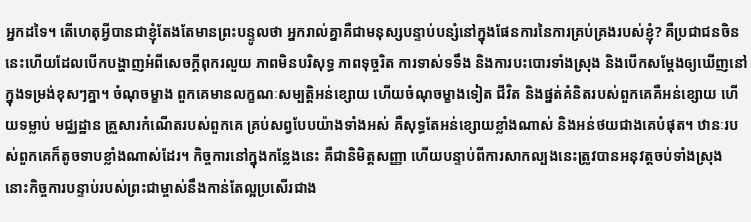អ្នកដទៃ។ តើហេតុអ្វីបានជាខ្ញុំតែងតែមានព្រះបន្ទូលថា អ្នករាល់គ្នាគឺជាមនុស្សបន្ទាប់បន្សំនៅក្នុងផែនការនៃការគ្រប់គ្រងរបស់ខ្ញុំ? គឺប្រជាជនចិននេះហើយដែលបើកបង្ហាញអំពីសេចក្ដីពុករលួយ ភាពមិនបរិសុទ្ធ ភាពទុច្ចរិត ការទាស់ទទឹង និងការបះបោរទាំងស្រុង និងបើកសម្ដែងឲ្យឃើញនៅក្នុងទម្រង់ខុសៗគ្នា។ ចំណុចម្ខាង ពួកគេមានលក្ខណៈសម្បត្តិអន់ខ្សោយ ហើយចំណុចម្ខាងទៀត ជីវិត និងផ្នត់គំនិតរបស់ពួកគេគឺអន់ខ្សោយ ហើយទម្លាប់ មជ្ឈដ្ឋាន គ្រួសារកំណើតរបស់ពួកគេ គ្រប់សព្វបែបយ៉ាងទាំងអស់ គឺសុទ្ធតែអន់ខ្សោយខ្លាំងណាស់ និងអន់ថយជាងគេបំផុត។ ឋានៈរបស់ពួកគេក៏តូចទាបខ្លាំងណាស់ដែរ។ កិច្ចការនៅក្នុងកន្លែងនេះ គឺជានិមិត្តសញ្ញា ហើយបន្ទាប់ពីការសាកល្បងនេះត្រូវបានអនុវត្តចប់ទាំងស្រុង នោះកិច្ចការបន្ទាប់របស់ព្រះជាម្ចាស់នឹងកាន់តែល្អប្រសើរជាង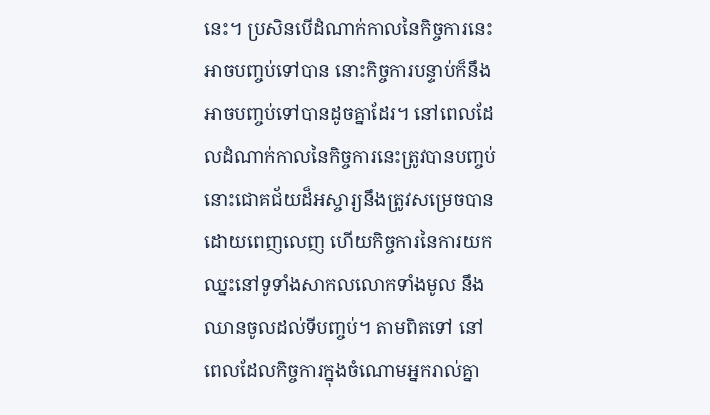នេះ។ ប្រសិនបើដំណាក់កាលនៃកិច្ចការនេះអាចបញ្ចប់ទៅបាន នោះកិច្ចការបន្ទាប់ក៏នឹងអាចបញ្ចប់ទៅបានដូចគ្នាដែរ។ នៅពេលដែលដំណាក់កាលនៃកិច្ចការនេះត្រូវបានបញ្ចប់ នោះជោគជ័យដ៏អស្ចារ្យនឹងត្រូវសម្រេចបានដោយពេញលេញ ហើយកិច្ចការនៃការយកឈ្នះនៅទូទាំងសាកលលោកទាំងមូល នឹងឈានចូលដល់ទីបញ្ចប់។ តាមពិតទៅ នៅពេលដែលកិច្ចការក្នុងចំណោមអ្នករាល់គ្នា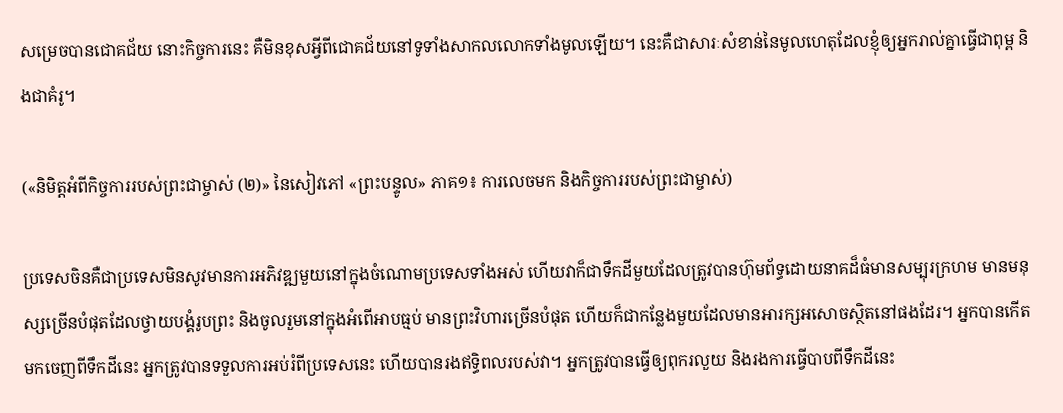សម្រេចបានជោគជ័យ នោះកិច្ចការនេះ គឺមិនខុសអ្វីពីជោគជ័យនៅទូទាំងសាកលលោកទាំងមូលឡើយ។ នេះគឺជាសារៈសំខាន់នៃមូលហេតុដែលខ្ញុំឲ្យអ្នករាល់គ្នាធ្វើជាពុម្ព និងជាគំរូ។

(«និមិត្តអំពីកិច្ចការរបស់ព្រះជាម្ចាស់ (២)» នៃសៀវភៅ «ព្រះបន្ទូល» ភាគ១៖ ការលេចមក និងកិច្ចការរបស់ព្រះជាម្ចាស់)

ប្រទេសចិនគឺជាប្រទេសមិនសូវមានការអភិវឌ្ឍមួយនៅក្នុងចំណោមប្រទេសទាំងអស់ ហើយវាក៏ជាទឹកដីមួយដែលត្រូវបានហ៊ុមព័ទ្ធដោយនាគដ៏ធំមានសម្បុរក្រហម មានមនុស្សច្រើនបំផុតដែលថ្វាយបង្គំរូបព្រះ និងចូលរួមនៅក្នុងអំពើអាបធ្មប់ មានព្រះវិហារច្រើនបំផុត ហើយក៏ជាកន្លែងមួយដែលមានអារក្សអសោចស្ថិតនៅផងដែរ។ អ្នកបានកើតមកចេញពីទឹកដីនេះ អ្នកត្រូវបានទទួលការអប់រំពីប្រទេសនេះ ហើយបានរងឥទ្ធិពលរបស់វា។ អ្នកត្រូវបានធ្វើឲ្យពុករលួយ និងរងការធ្វើបាបពីទឹកដីនេះ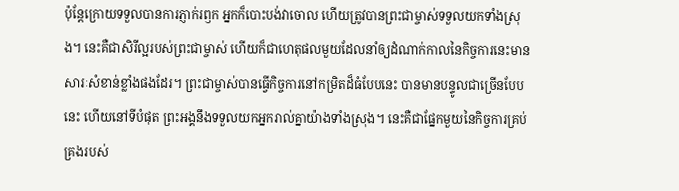ប៉ុន្តែក្រោយទទួលបានការភ្ញាក់រឭក អ្នកក៏បោះបង់វាចោល ហើយត្រូវបានព្រះជាម្ចាស់ទទួលយកទាំងស្រុង។ នេះគឺជាសិរីល្អរបស់ព្រះជាម្ចាស់ ហើយក៏ជាហេតុផលមួយដែលនាំឲ្យដំណាក់កាលនៃកិច្ចការនេះមានសារៈសំខាន់ខ្លាំងផងដែរ។ ព្រះជាម្ចាស់បានធ្វើកិច្ចការនៅកម្រិតដ៏ធំបែបនេះ បានមានបន្ទូលជាច្រើនបែបនេះ ហើយនៅទីបំផុត ព្រះអង្គនឹងទទួលយកអ្នករាល់គ្នាយ៉ាងទាំងស្រុង។ នេះគឺជាផ្នែកមួយនៃកិច្ចការគ្រប់គ្រងរបស់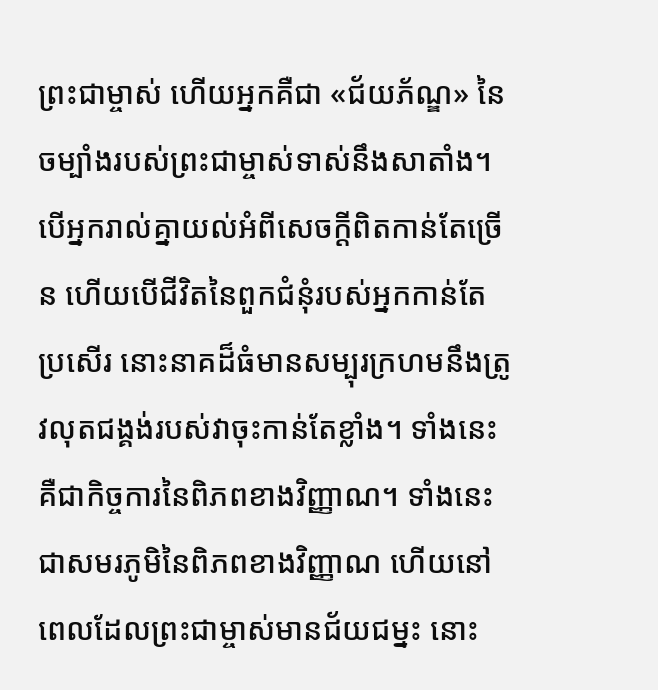ព្រះជាម្ចាស់ ហើយអ្នកគឺជា «ជ័យភ័ណ្ឌ» នៃចម្បាំងរបស់ព្រះជាម្ចាស់ទាស់នឹងសាតាំង។ បើអ្នករាល់គ្នាយល់អំពីសេចក្តីពិតកាន់តែច្រើន ហើយបើជីវិតនៃពួកជំនុំរបស់អ្នកកាន់តែប្រសើរ នោះនាគដ៏ធំមានសម្បុរក្រហមនឹងត្រូវលុតជង្គង់របស់វាចុះកាន់តែខ្លាំង។ ទាំងនេះគឺជាកិច្ចការនៃពិភពខាងវិញ្ញាណ។ ទាំងនេះជាសមរភូមិនៃពិភពខាងវិញ្ញាណ ហើយនៅពេលដែលព្រះជាម្ចាស់មានជ័យជម្នះ នោះ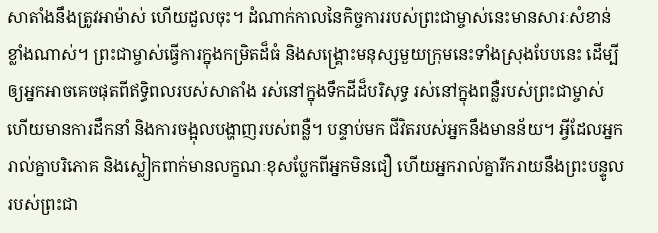សាតាំងនឹងត្រូវអាម៉ាស់ ហើយដួលចុះ។ ដំណាក់កាលនៃកិច្ចការរបស់ព្រះជាម្ចាស់នេះមានសារៈសំខាន់ខ្លាំងណាស់។ ព្រះជាម្ចាស់ធ្វើការក្នុងកម្រិតដ៏ធំ និងសង្រ្គោះមនុស្សមួយក្រុមនេះទាំងស្រុងបែបនេះ ដើម្បីឲ្យអ្នកអាចគេចផុតពីឥទ្ធិពលរបស់សាតាំង រស់នៅក្នុងទឹកដីដ៏បរិសុទ្ធ រស់នៅក្នុងពន្លឺរបស់ព្រះជាម្ចាស់ ហើយមានការដឹកនាំ និងការចង្អុលបង្ហាញរបស់ពន្លឺ។ បន្ទាប់មក ជីវិតរបស់អ្នកនឹងមានន័យ។ អ្វីដែលអ្នករាល់គ្នាបរិភោគ និងស្លៀកពាក់មានលក្ខណៈខុសប្លែកពីអ្នកមិនជឿ ហើយអ្នករាល់គ្នារីករាយនឹងព្រះបន្ទូលរបស់ព្រះជា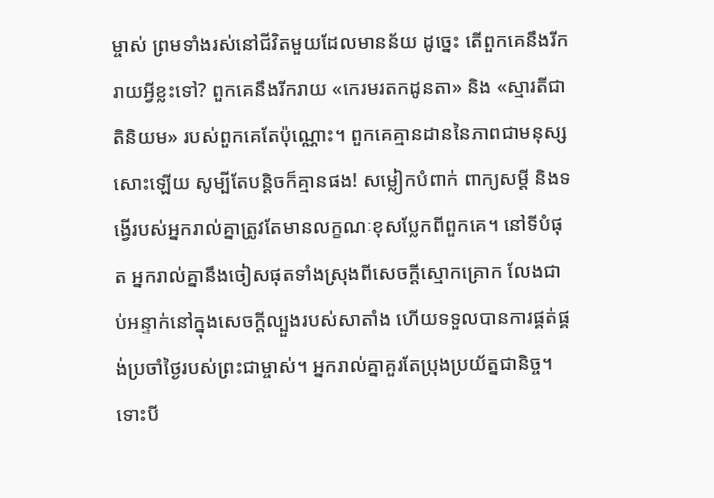ម្ចាស់ ព្រមទាំងរស់នៅជីវិតមួយដែលមានន័យ ដូច្នេះ តើពួកគេនឹងរីករាយអ្វីខ្លះទៅ? ពួកគេនឹងរីករាយ «កេរមរតកដូនតា» និង «ស្មារតីជាតិនិយម» របស់ពួកគេតែប៉ុណ្ណោះ។ ពួកគេគ្មានដាននៃភាពជាមនុស្សសោះឡើយ សូម្បីតែបន្ដិចក៏គ្មានផង! សម្លៀកបំពាក់ ពាក្យសម្ដី និងទង្វើរបស់អ្នករាល់គ្នាត្រូវតែមានលក្ខណៈខុសប្លែកពីពួកគេ។ នៅទីបំផុត អ្នករាល់គ្នានឹងចៀសផុតទាំងស្រុងពីសេចក្តីស្មោកគ្រោក លែងជាប់អន្ទាក់នៅក្នុងសេចក្តីល្បួងរបស់សាតាំង ហើយទទួលបានការផ្គត់ផ្គង់ប្រចាំថ្ងៃរបស់ព្រះជាម្ចាស់។ អ្នករាល់គ្នាគួរតែប្រុងប្រយ័ត្នជានិច្ច។ ទោះបី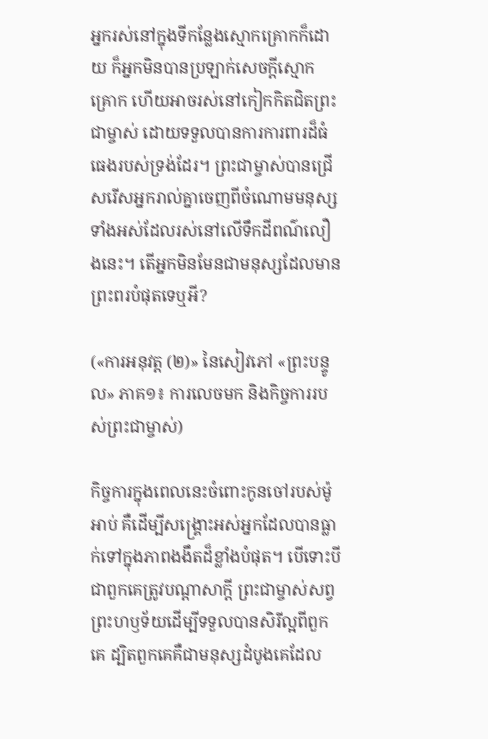អ្នករស់នៅក្នុងទីកន្លែងស្មោកគ្រោកក៏ដោយ ក៏អ្នកមិនបានប្រឡាក់សេចក្តីស្មោកគ្រោក ហើយអាចរស់នៅកៀកកិតជិតព្រះជាម្ចាស់ ដោយទទួលបានការការពារដ៏ធំធេងរបស់ទ្រង់ដែរ។ ព្រះជាម្ចាស់បានជ្រើសរើសអ្នករាល់គ្នាចេញពីចំណោមមនុស្សទាំងអស់ដែលរស់នៅលើទឹកដីពណ៌លឿងនេះ។ តើអ្នកមិនមែនជាមនុស្សដែលមានព្រះពរបំផុតទេឬអី?

(«ការអនុវត្ត (២)» នៃសៀវភៅ «ព្រះបន្ទូល» ភាគ១៖ ការលេចមក និងកិច្ចការរបស់ព្រះជាម្ចាស់)

កិច្ចការក្នុងពេលនេះចំពោះកូនចៅរបស់ម៉ូអាប់ គឺដើម្បីសង្គ្រោះអស់អ្នកដែលបានធ្លាក់ទៅក្នុងភាពងងឹតដ៏ខ្លាំងបំផុត។ បើទោះបីជាពួកគេត្រូវបណ្ដាសាក្ដី ព្រះជាម្ចាស់សព្វព្រះហឫទ័យដើម្បីទទួលបានសិរីល្អពីពួកគេ ដ្បិតពួកគេគឺជាមនុស្សដំបូងគេដែល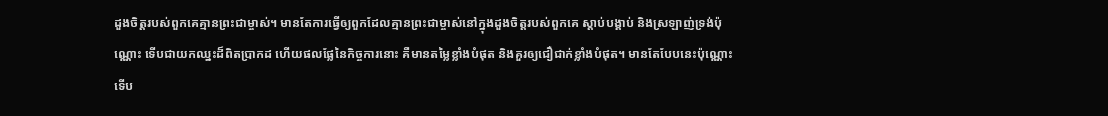ដួងចិត្តរបស់ពួកគេគ្មានព្រះជាម្ចាស់។ មានតែការធ្វើឲ្យពួកដែលគ្មានព្រះជាម្ចាស់នៅក្នុងដួងចិត្តរបស់ពួកគេ ស្ដាប់បង្គាប់ និងស្រឡាញ់ទ្រង់ប៉ុណ្ណោះ ទើបជាយកឈ្នះដ៏ពិតប្រាកដ ហើយផលផ្លែនៃកិច្ចការនោះ គឺមានតម្លៃខ្លាំងបំផុត និងគួរឲ្យជឿជាក់ខ្លាំងបំផុត។ មានតែបែបនេះប៉ុណ្ណោះ ទើប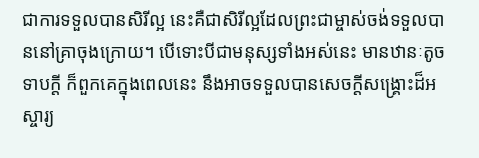ជាការទទួលបានសិរីល្អ នេះគឺជាសិរីល្អដែលព្រះជាម្ចាស់ចង់ទទួលបាននៅគ្រាចុងក្រោយ។ បើទោះបីជាមនុស្សទាំងអស់នេះ មានឋានៈតូចទាបក្ដី ក៏ពួកគេក្នុងពេលនេះ នឹងអាចទទួលបានសេចក្ដីសង្គ្រោះដ៏អស្ចារ្យ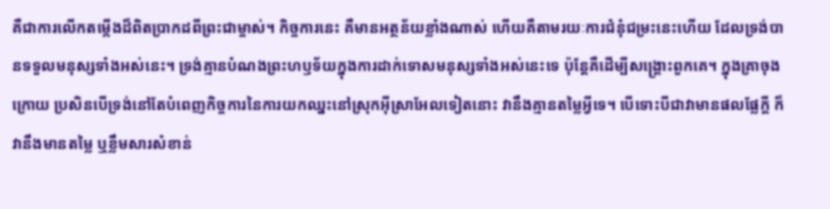គឺជាការលើកតម្កើងដ៏ពិតប្រាកដពីព្រះជាម្ចាស់។ កិច្ចការនេះ គឺមានអត្ថន័យខ្លាំងណាស់ ហើយគឺតាមរយៈការជំនុំជម្រះនេះហើយ ដែលទ្រង់បានទទួលមនុស្សទាំងអស់នេះ។ ទ្រង់គ្មានបំណងព្រះហឫទ័យក្នុងការដាក់ទោសមនុស្សទាំងអស់នេះទេ ប៉ុន្តែគឺដើម្បីសង្គ្រោះពួកគេ។ ក្នុងគ្រាចុងក្រោយ ប្រសិនបើទ្រង់នៅតែបំពេញកិច្ចការនៃការយកឈ្នះនៅស្រុកអ៊ីស្រាអែលទៀតនោះ វានឹងគ្មានតម្លៃអ្វីទេ។ បើទោះបីជាវាមានផលផ្លែក្ដី ក៏វានឹងមានតម្លៃ ឬខ្លឹមសារសំខាន់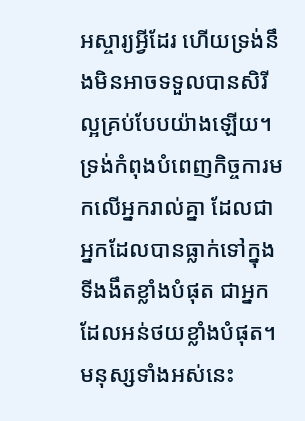អស្ចារ្យអ្វីដែរ ហើយទ្រង់នឹងមិនអាចទទួលបានសិរីល្អគ្រប់បែបយ៉ាងឡើយ។ ទ្រង់កំពុងបំពេញកិច្ចការមកលើអ្នករាល់គ្នា ដែលជាអ្នកដែលបានធ្លាក់ទៅក្នុងទីងងឹតខ្លាំងបំផុត ជាអ្នកដែលអន់ថយខ្លាំងបំផុត។ មនុស្សទាំងអស់នេះ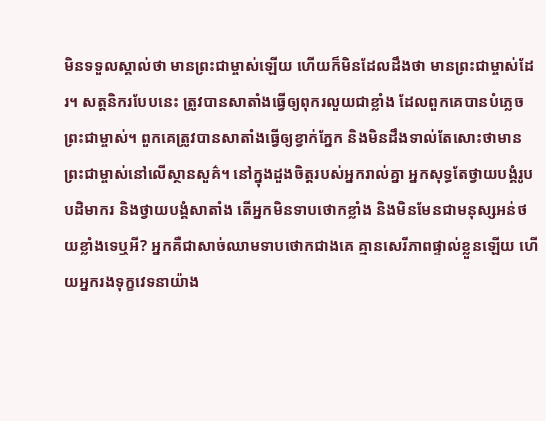មិនទទួលស្គាល់ថា មានព្រះជាម្ចាស់ឡើយ ហើយក៏មិនដែលដឹងថា មានព្រះជាម្ចាស់ដែរ។ សត្តនិករបែបនេះ ត្រូវបានសាតាំងធ្វើឲ្យពុករលួយជាខ្លាំង ដែលពួកគេបានបំភ្លេចព្រះជាម្ចាស់។ ពួកគេត្រូវបានសាតាំងធ្វើឲ្យខ្វាក់ភ្នែក និងមិនដឹងទាល់តែសោះថាមានព្រះជាម្ចាស់នៅលើស្ថានសួគ៌។ នៅក្នុងដួងចិត្តរបស់អ្នករាល់គ្នា អ្នកសុទ្ធតែថ្វាយបង្គំរូបបដិមាករ និងថ្វាយបង្គំសាតាំង តើអ្នកមិនទាបថោកខ្លាំង និងមិនមែនជាមនុស្សអន់ថយខ្លាំងទេឬអី? អ្នកគឺជាសាច់ឈាមទាបថោកជាងគេ គ្មានសេរីភាពផ្ទាល់ខ្លួនឡើយ ហើយអ្នករងទុក្ខវេទនាយ៉ាង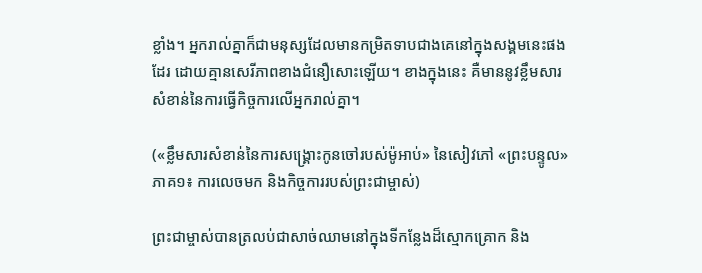ខ្លាំង។ អ្នករាល់គ្នាក៏ជាមនុស្សដែលមានកម្រិតទាបជាងគេនៅក្នុងសង្គមនេះផងដែរ ដោយគ្មានសេរីភាពខាងជំនឿសោះឡើយ។ ខាងក្នុងនេះ គឺមាននូវខ្លឹមសារសំខាន់នៃការធ្វើកិច្ចការលើអ្នករាល់គ្នា។

(«ខ្លឹមសារសំខាន់នៃការសង្គ្រោះកូនចៅរបស់ម៉ូអាប់» នៃសៀវភៅ «ព្រះបន្ទូល» ភាគ១៖ ការលេចមក និងកិច្ចការរបស់ព្រះជាម្ចាស់)

ព្រះជាម្ចាស់បានត្រលប់ជាសាច់ឈាមនៅក្នុងទីកន្លែងដ៏ស្មោកគ្រោក និង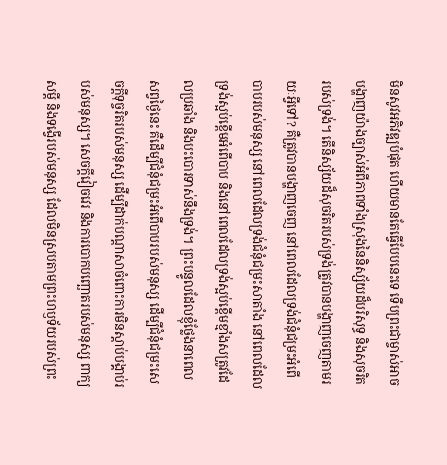មិនសូវអភិវឌ្ឍបំផុត ហើយមានតែធ្វើបែបនេះទេ ទើបព្រះជាម្ចាស់អាចបង្ហាញយ៉ាងច្បាស់អំពីភាពទាំងស្រុងនៃនិស្ស័យដ៏បរិសុទ្ធ និងសុចរិតរបស់ទ្រង់។ តើនិស្ស័យដ៏សុចរិតរបស់ទ្រង់ត្រូវបានបង្ហាញចេញតាមរយៈអ្វីទៅ? គឺត្រូវបានបង្ហាញចេញ នៅពេលដែលទ្រង់ជំនុំជម្រះអំពើបាបរបស់មនុស្ស នៅពេលដែលទ្រង់ជំនុំជម្រះសាតាំង នៅពេលដែលទ្រង់ស្អប់ខ្ពើមអំពើបាប និងនៅពេលដែលទ្រង់ស្អប់ខ្ពើមខ្មាំងសត្រូវដែលប្រឆាំង និងបះបោរទាស់នឹងទ្រង់។ ព្រះបន្ទូលដែលខ្ញុំថ្លែងនាពេលសព្វថ្ងៃនេះ គឺដើម្បីជំនុំជម្រះអំពើបាបរបស់មនុស្ស ដើម្បីជំនុំជម្រះសេចក្តីទុច្ចរិតរបស់មនុស្ស ដើម្បីដាក់បណ្ដាសាចំពោះការមិនស្ដាប់បង្គាប់របស់មនុស្ស។ សេចក្តីវៀចវេរ និងការបោកបញ្ឆោតរបស់មនុស្ស ពាក្យសម្ដី និងទង្វើរបស់មនុស្ស ដែលមិនស្របតាមព្រះហឫទ័យរបស់ព្រះ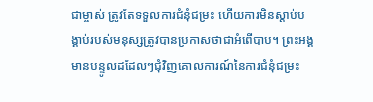ជាម្ចាស់ ត្រូវតែទទួលការជំនុំជម្រះ ហើយការមិនស្ដាប់បង្គាប់របស់មនុស្សត្រូវបានប្រកាសថាជាអំពើបាប។ ព្រះអង្គមានបន្ទូលដដែលៗជុំវិញគោលការណ៍នៃការជំនុំជម្រះ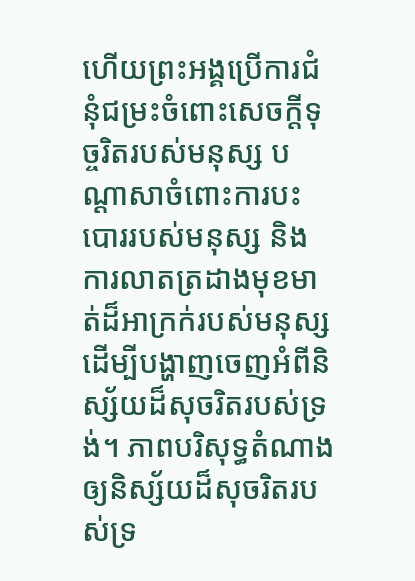ហើយព្រះអង្គប្រើការជំនុំជម្រះចំពោះសេចក្តីទុច្ចរិតរបស់មនុស្ស បណ្ដាសាចំពោះការបះបោររបស់មនុស្ស និងការលាតត្រដាងមុខមាត់ដ៏អាក្រក់របស់មនុស្ស ដើម្បីបង្ហាញចេញអំពីនិស្ស័យដ៏សុចរិតរបស់ទ្រង់។ ភាពបរិសុទ្ធតំណាងឲ្យនិស្ស័យដ៏សុចរិតរបស់ទ្រ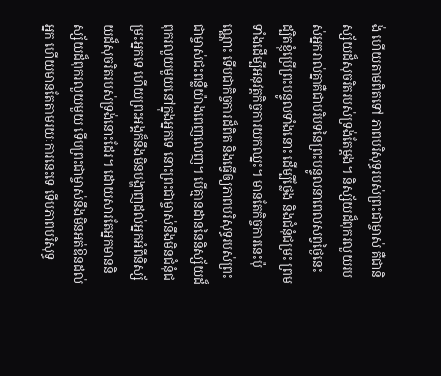ង់ ហើយតាមពិតទៅ ភាពបរិសុទ្ធរបស់ព្រះជាម្ចាស់ គឺជានិស្ស័យដ៏សុចរិតរបស់ទ្រង់តែម្ដង។ និស្ស័យដ៏ពុករលួយរបស់អ្នករាល់គ្នាគឺជាបរិបទនៃព្រះបន្ទូលនាពេលសព្វថ្ងៃនេះ ដ្បិតខ្ញុំប្រើព្រះបន្ទូលទាំងនោះ ដើម្បីថ្លែង និងជំនុំជម្រះ ព្រមទាំងដើម្បីអនុវត្តកិច្ចការយកឈ្នះ។ មានតែកិច្ចការនេះប៉ុណ្ណោះ ទើបជាកិច្ចការដ៏ពិត និងធ្វើឲ្យភាពបរិសុទ្ធរបស់ព្រះជាម្ចាស់ជះពន្លឺយ៉ាងពេញលេញ។ បើគ្មានដាននៃនិស្ស័យដ៏ពុករលួយមួយនៅក្នុងអ្នកទេ នោះព្រះជាម្ចាស់នឹងមិនជំនុំជម្រះអ្នកទេ ហើយព្រះអង្គក៏នឹងមិនបង្ហាញដល់អ្នកអំពីនិស្ស័យដ៏សុចរិតរបស់ទ្រង់នោះដែរ។ ដោយសារតែអ្នកមាននិស្ស័យដ៏ពុករលួយមួយ ទើបព្រះជាម្ចាស់នឹងមិនអត់ឱនដល់អ្នក ហើយមានតែតាមរយៈការនេះទេ ទើបភាពបរិសុទ្ធ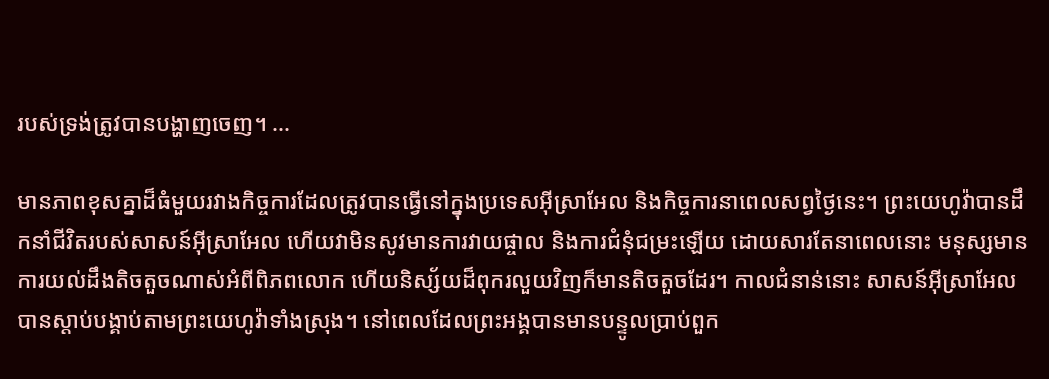របស់ទ្រង់ត្រូវបានបង្ហាញចេញ។ ...

មានភាពខុសគ្នាដ៏ធំមួយរវាងកិច្ចការដែលត្រូវបានធ្វើនៅក្នុងប្រទេសអ៊ីស្រាអែល និងកិច្ចការនាពេលសព្វថ្ងៃនេះ។ ព្រះយេហូវ៉ាបានដឹកនាំជីវិតរបស់សាសន៍អ៊ីស្រាអែល ហើយវាមិនសូវមានការវាយផ្ចាល និងការជំនុំជម្រះឡើយ ដោយសារតែនាពេលនោះ មនុស្សមានការយល់ដឹងតិចតួចណាស់អំពីពិភពលោក ហើយនិស្ស័យដ៏ពុករលួយវិញក៏មានតិចតួចដែរ។ កាលជំនាន់នោះ សាសន៍អ៊ីស្រាអែលបានស្ដាប់បង្គាប់តាមព្រះយេហូវ៉ាទាំងស្រុង។ នៅពេលដែលព្រះអង្គបានមានបន្ទូលប្រាប់ពួក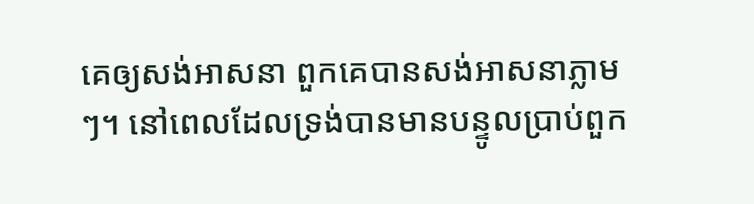គេឲ្យសង់អាសនា ពួកគេបានសង់អាសនាភ្លាមៗ។ នៅពេលដែលទ្រង់បានមានបន្ទូលប្រាប់ពួក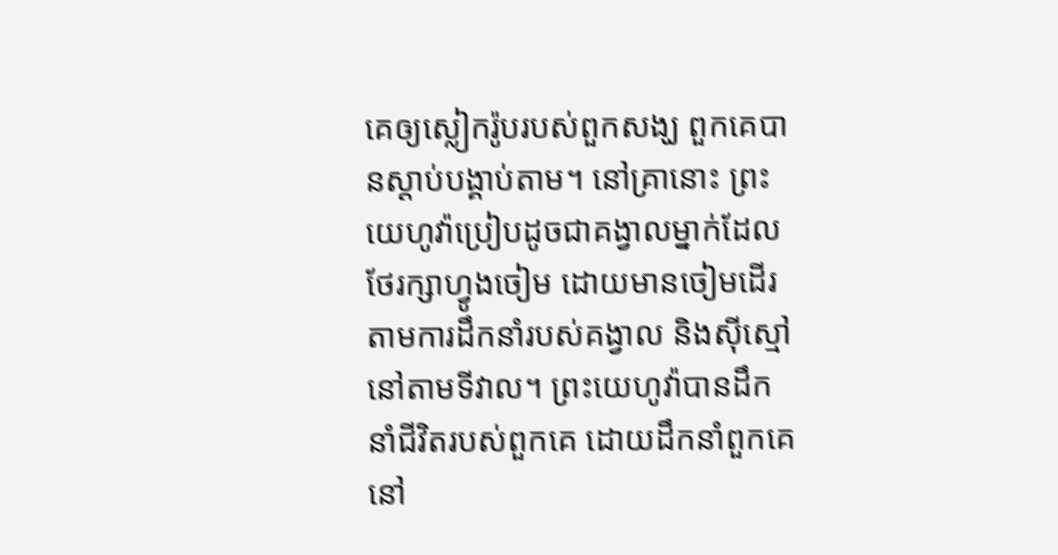គេឲ្យស្លៀករ៉ូបរបស់ពួកសង្ឃ ពួកគេបានស្ដាប់បង្គាប់តាម។ នៅគ្រានោះ ព្រះយេហូវ៉ាប្រៀបដូចជាគង្វាលម្នាក់ដែលថែរក្សាហ្វូងចៀម ដោយមានចៀមដើរតាមការដឹកនាំរបស់គង្វាល និងស៊ីស្មៅនៅតាមទីវាល។ ព្រះយេហូវ៉ាបានដឹកនាំជីវិតរបស់ពួកគេ ដោយដឹកនាំពួកគេនៅ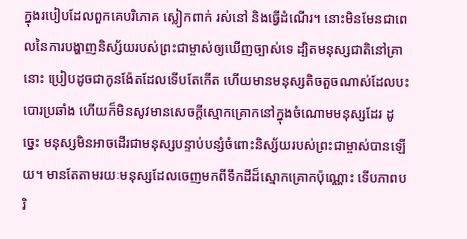ក្នុងរបៀបដែលពួកគេបរិភោគ ស្លៀកពាក់ រស់នៅ និងធ្វើដំណើរ។ នោះមិនមែនជាពេលនៃការបង្ហាញនិស្ស័យរបស់ព្រះជាម្ចាស់ឲ្យឃើញច្បាស់ទេ ដ្បិតមនុស្សជាតិនៅគ្រានោះ ប្រៀបដូចជាកូនង៉ែតដែលទើបតែកើត ហើយមានមនុស្សតិចតួចណាស់ដែលបះបោរប្រឆាំង ហើយក៏មិនសូវមានសេចក្តីស្មោកគ្រោកនៅក្នុងចំណោមមនុស្សដែរ ដូច្នេះ មនុស្សមិនអាចដើរជាមនុស្សបន្ទាប់បន្សំចំពោះនិស្ស័យរបស់ព្រះជាម្ចាស់បានឡើយ។ មានតែតាមរយៈមនុស្សដែលចេញមកពីទឹកដីដ៏ស្មោកគ្រោកប៉ុណ្ណោះ ទើបភាពបរិ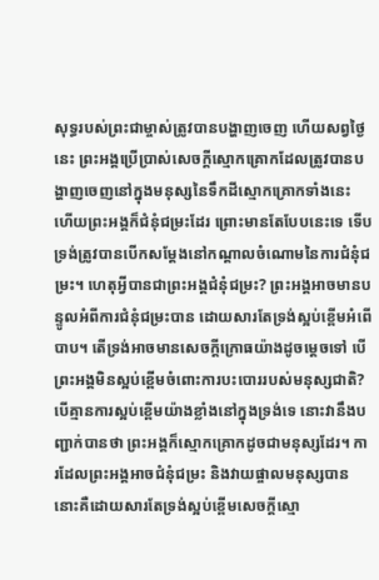សុទ្ធរបស់ព្រះជាម្ចាស់ត្រូវបានបង្ហាញចេញ ហើយសព្វថ្ងៃនេះ ព្រះអង្គប្រើប្រាស់សេចក្តីស្មោកគ្រោកដែលត្រូវបានបង្ហាញចេញនៅក្នុងមនុស្សនៃទឹកដីស្មោកគ្រោកទាំងនេះ ហើយព្រះអង្គក៏ជំនុំជម្រះដែរ ព្រោះមានតែបែបនេះទេ ទើបទ្រង់ត្រូវបានបើកសម្ដែងនៅកណ្ដាលចំណោមនៃការជំនុំជម្រះ។ ហេតុអ្វីបានជាព្រះអង្គជំនុំជម្រះ? ព្រះអង្គអាចមានបន្ទូលអំពីការជំនុំជម្រះបាន ដោយសារតែទ្រង់ស្អប់ខ្ពើមអំពើបាប។ តើទ្រង់អាចមានសេចក្តីក្រោធយ៉ាងដូចម្ដេចទៅ បើព្រះអង្គមិនស្អប់ខ្ពើមចំពោះការបះបោររបស់មនុស្សជាតិ? បើគ្មានការស្អប់ខ្ពើមយ៉ាងខ្លាំងនៅក្នុងទ្រង់ទេ នោះវានឹងបញ្ជាក់បានថា ព្រះអង្គក៏ស្មោកគ្រោកដូចជាមនុស្សដែរ។ ការដែលព្រះអង្គអាចជំនុំជម្រះ និងវាយផ្ចាលមនុស្សបាន នោះគឺដោយសារតែទ្រង់ស្អប់ខ្ពើមសេចក្តីស្មោ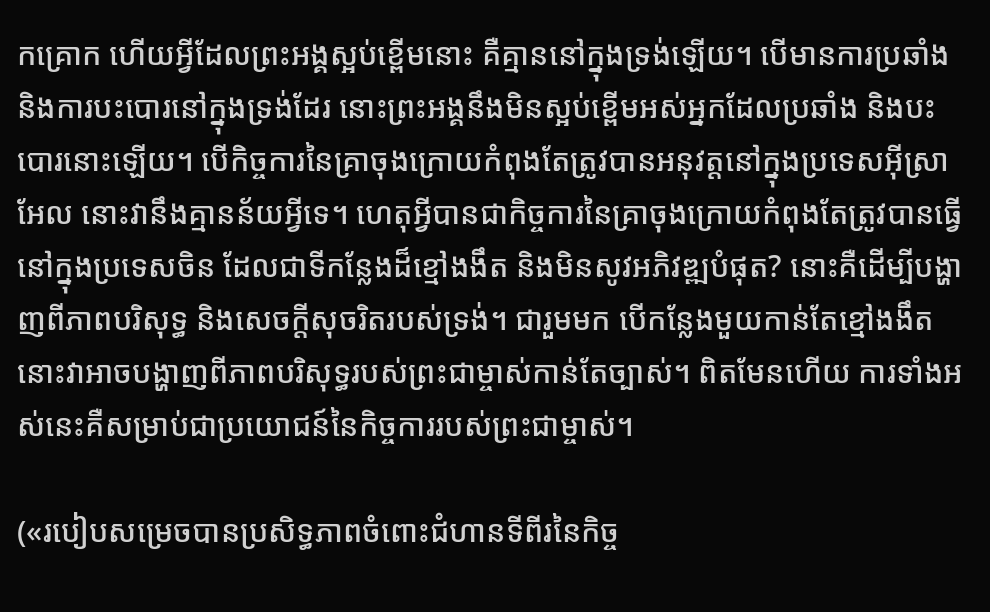កគ្រោក ហើយអ្វីដែលព្រះអង្គស្អប់ខ្ពើមនោះ គឺគ្មាននៅក្នុងទ្រង់ឡើយ។ បើមានការប្រឆាំង និងការបះបោរនៅក្នុងទ្រង់ដែរ នោះព្រះអង្គនឹងមិនស្អប់ខ្ពើមអស់អ្នកដែលប្រឆាំង និងបះបោរនោះឡើយ។ បើកិច្ចការនៃគ្រាចុងក្រោយកំពុងតែត្រូវបានអនុវត្តនៅក្នុងប្រទេសអ៊ីស្រាអែល នោះវានឹងគ្មានន័យអ្វីទេ។ ហេតុអ្វីបានជាកិច្ចការនៃគ្រាចុងក្រោយកំពុងតែត្រូវបានធ្វើនៅក្នុងប្រទេសចិន ដែលជាទីកន្លែងដ៏ខ្មៅងងឹត និងមិនសូវអភិវឌ្ឍបំផុត? នោះគឺដើម្បីបង្ហាញពីភាពបរិសុទ្ធ និងសេចក្តីសុចរិតរបស់ទ្រង់។ ជារួមមក បើកន្លែងមួយកាន់តែខ្មៅងងឹត នោះវាអាចបង្ហាញពីភាពបរិសុទ្ធរបស់ព្រះជាម្ចាស់កាន់តែច្បាស់។ ពិតមែនហើយ ការទាំងអស់នេះគឺសម្រាប់ជាប្រយោជន៍នៃកិច្ចការរបស់ព្រះជាម្ចាស់។

(«របៀបសម្រេចបានប្រសិទ្ធភាពចំពោះជំហានទីពីរនៃកិច្ច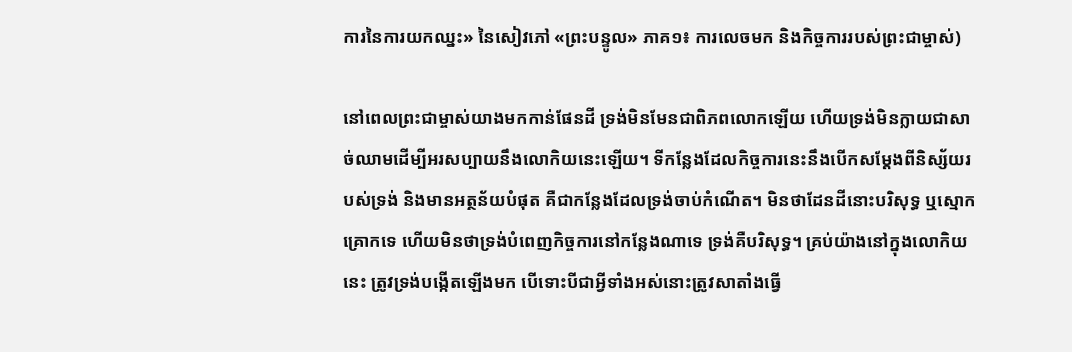ការនៃការយកឈ្នះ» នៃសៀវភៅ «ព្រះបន្ទូល» ភាគ១៖ ការលេចមក និងកិច្ចការរបស់ព្រះជាម្ចាស់)

នៅពេលព្រះជាម្ចាស់យាងមកកាន់ផែនដី ទ្រង់មិនមែនជាពិភពលោកឡើយ ហើយទ្រង់មិនក្លាយជាសាច់ឈាមដើម្បីអរសប្បាយនឹងលោកិយនេះឡើយ។ ទីកន្លែងដែលកិច្ចការនេះនឹងបើកសម្ដែងពីនិស្ស័យរបស់ទ្រង់ និងមានអត្ថន័យបំផុត គឺជាកន្លែងដែលទ្រង់ចាប់កំណើត។ មិនថាដែនដីនោះបរិសុទ្ធ ឬស្មោកគ្រោកទេ ហើយមិនថាទ្រង់បំពេញកិច្ចការនៅកន្លែងណាទេ ទ្រង់គឺបរិសុទ្ធ។ គ្រប់យ៉ាងនៅក្នុងលោកិយនេះ ត្រូវទ្រង់បង្កើតឡើងមក បើទោះបីជាអ្វីទាំងអស់នោះត្រូវសាតាំងធ្វើ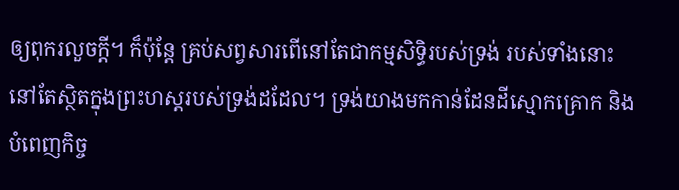ឲ្យពុករលួចក្ដី។ ក៏ប៉ុន្តែ គ្រប់សព្វសារពើនៅតែជាកម្មសិទ្ធិរបស់ទ្រង់ របស់ទាំងនោះនៅតែស្ថិតក្នុងព្រះហស្ដរបស់ទ្រង់ដដែល។ ទ្រង់យាងមកកាន់ដែនដីស្មោកគ្រោក និងបំពេញកិច្ច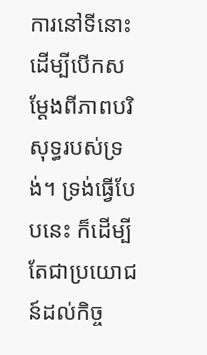ការនៅទីនោះ ដើម្បីបើកសម្ដែងពីភាពបរិសុទ្ធរបស់ទ្រង់។ ទ្រង់ធ្វើបែបនេះ ក៏ដើម្បីតែជាប្រយោជន៍ដល់កិច្ច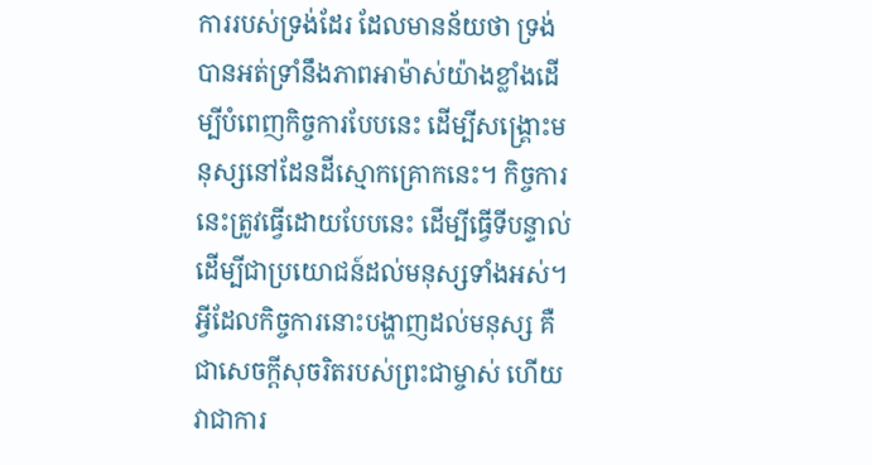ការរបស់ទ្រង់ដែរ ដែលមានន័យថា ទ្រង់បានអត់ទ្រាំនឹងភាពអាម៉ាស់យ៉ាងខ្លាំងដើម្បីបំពេញកិច្ចការបែបនេះ ដើម្បីសង្គ្រោះមនុស្សនៅដែនដីស្មោកគ្រោកនេះ។ កិច្ចការនេះត្រូវធ្វើដោយបែបនេះ ដើម្បីធ្វើទីបន្ទាល់ ដើម្បីជាប្រយោជន៍ដល់មនុស្សទាំងអស់។ អ្វីដែលកិច្ចការនោះបង្ហាញដល់មនុស្ស គឺជាសេចក្ដីសុចរិតរបស់ព្រះជាម្ចាស់ ហើយវាជាការ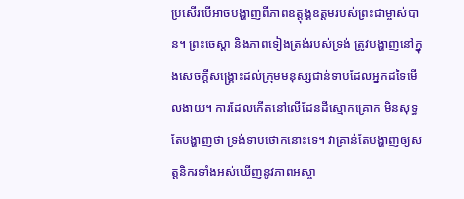ប្រសើរបើអាចបង្ហាញពីភាពឧត្តុង្គឧត្តមរបស់ព្រះជាម្ចាស់បាន។ ព្រះចេស្តា និងភាពទៀងត្រង់របស់ទ្រង់ ត្រូវបង្ហាញនៅក្នុងសេចក្ដីសង្គ្រោះដល់ក្រុមមនុស្សជាន់ទាបដែលអ្នកដទៃមើលងាយ។ ការដែលកើតនៅលើដែនដីស្មោកគ្រោក មិនសុទ្ធតែបង្ហាញថា ទ្រង់ទាបថោកនោះទេ។ វាគ្រាន់តែបង្ហាញឲ្យសត្តនិករទាំងអស់ឃើញនូវភាពអស្ចា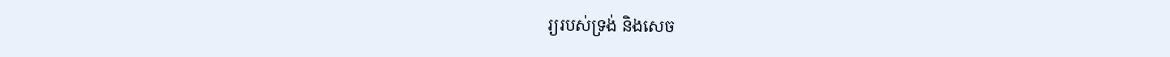រ្យរបស់ទ្រង់ និងសេច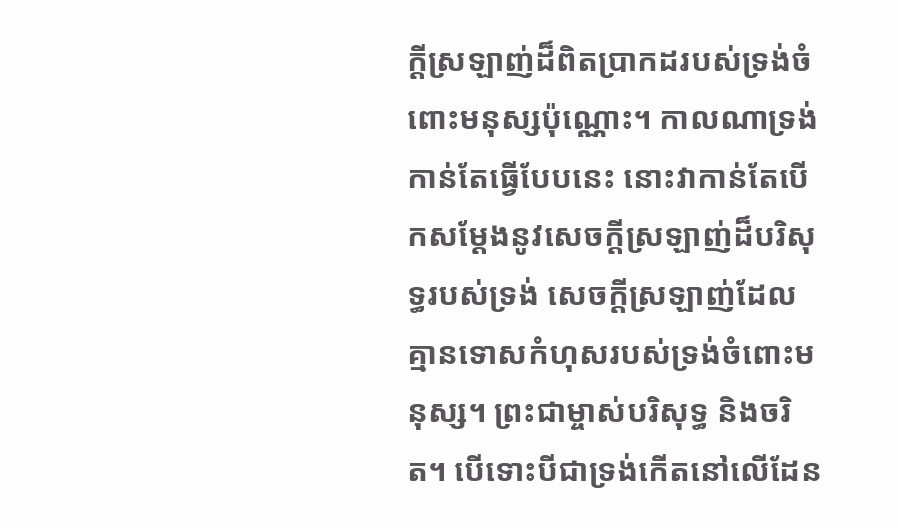ក្ដីស្រឡាញ់ដ៏ពិតប្រាកដរបស់ទ្រង់ចំពោះមនុស្សប៉ុណ្ណោះ។ កាលណាទ្រង់កាន់តែធ្វើបែបនេះ នោះវាកាន់តែបើកសម្ដែងនូវសេចក្ដីស្រឡាញ់ដ៏បរិសុទ្ធរបស់ទ្រង់ សេចក្ដីស្រឡាញ់ដែលគ្មានទោសកំហុសរបស់ទ្រង់ចំពោះមនុស្ស។ ព្រះជាម្ចាស់បរិសុទ្ធ និងចរិត។ បើទោះបីជាទ្រង់កើតនៅលើដែន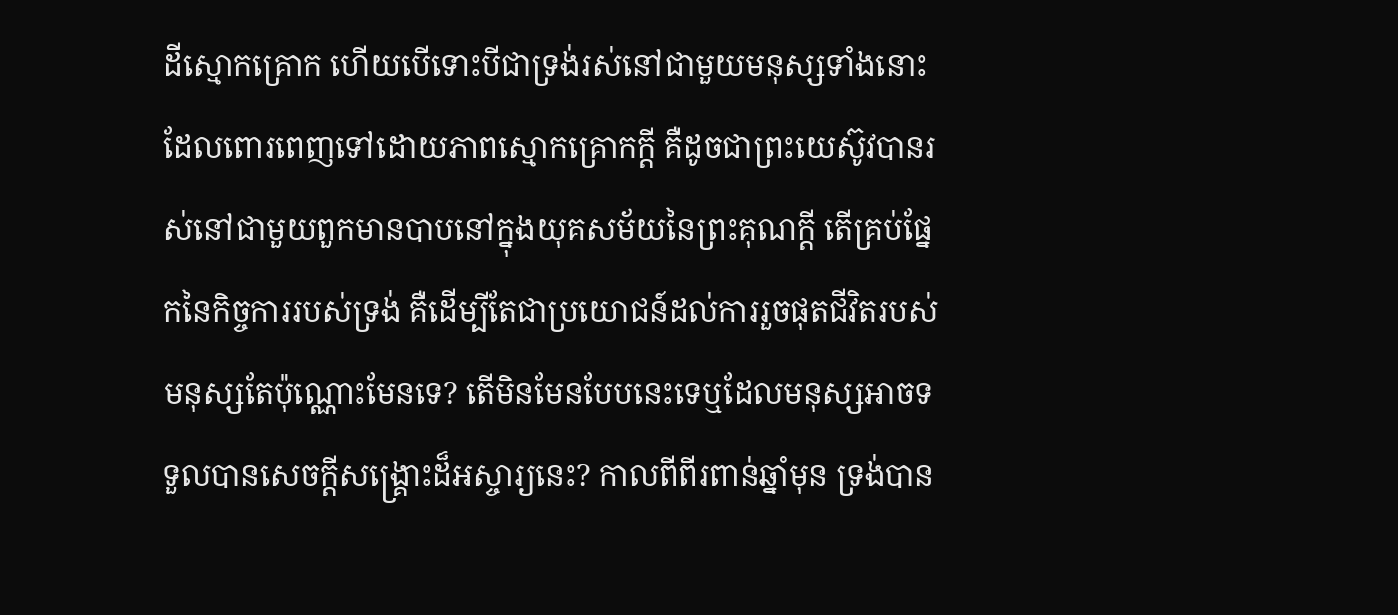ដីស្មោកគ្រោក ហើយបើទោះបីជាទ្រង់រស់នៅជាមួយមនុស្សទាំងនោះដែលពោរពេញទៅដោយភាពស្មោកគ្រោកក្ដី គឺដូចជាព្រះយេស៊ូវបានរស់នៅជាមួយពួកមានបាបនៅក្នុងយុគសម័យនៃព្រះគុណក្ដី តើគ្រប់ផ្នែកនៃកិច្ចការរបស់ទ្រង់ គឺដើម្បីតែជាប្រយោជន៍ដល់ការរួចផុតជីវិតរបស់មនុស្សតែប៉ុណ្ណោះមែនទេ? តើមិនមែនបែបនេះទេឬដែលមនុស្សអាចទទួលបានសេចក្ដីសង្គ្រោះដ៏អស្ចារ្យនេះ? កាលពីពីរពាន់ឆ្នាំមុន ទ្រង់បាន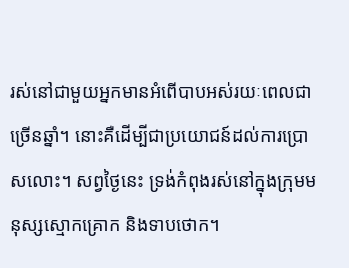រស់នៅជាមួយអ្នកមានអំពើបាបអស់រយៈពេលជាច្រើនឆ្នាំ។ នោះគឺដើម្បីជាប្រយោជន៍ដល់ការប្រោសលោះ។ សព្វថ្ងៃនេះ ទ្រង់កំពុងរស់នៅក្នុងក្រុមមនុស្សស្មោកគ្រោក និងទាបថោក។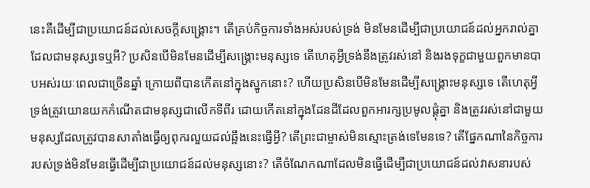នេះគឺដើម្បីជាប្រយោជន៍ដល់សេចក្ដីសង្គ្រោះ។ តើគ្រប់កិច្ចការទាំងអស់របស់ទ្រង់ មិនមែនដើម្បីជាប្រយោជន៍ដល់អ្នករាល់គ្នាដែលជាមនុស្សទេឬអី? ប្រសិនបើមិនមែនដើម្បីសង្គ្រោះមនុស្សទេ តើហេតុអ្វីទ្រង់នឹងត្រូវរស់នៅ និងរងទុក្ខជាមួយពួកមានបាបអស់រយៈពេលជាច្រើនឆ្នាំ ក្រោយពីបានកើតនៅក្នុងស្នូកនោះ? ហើយប្រសិនបើមិនមែនដើម្បីសង្គ្រោះមនុស្សទេ តើហេតុអ្វីទ្រង់ត្រូវយោនយកកំណើតជាមនុស្សជាលើកទីពីរ ដោយកើតនៅក្នុងដែនដីដែលពួកអារក្សប្រមូលផ្ដុំគ្នា និងត្រូវរស់នៅជាមួយមនុស្សដែលត្រូវបានសាតាំងធ្វើឲ្យពុករលួយដល់ឆ្អឹងនេះធ្វើអ្វី? តើព្រះជាម្ចាស់មិនស្មោះត្រង់ទេមែនទេ? តើផ្នែកណានៃកិច្ចការរបស់ទ្រង់មិនមែនធ្វើដើម្បីជាប្រយោជន៍ដល់មនុស្សនោះ? តើចំណែកណាដែលមិនធ្វើដើម្បីជាប្រយោជន៍ដល់វាសនារបស់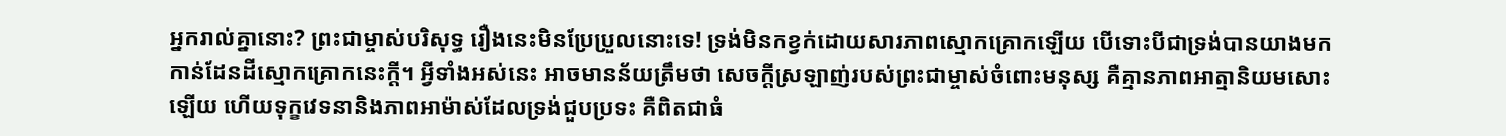អ្នករាល់គ្នានោះ? ព្រះជាម្ចាស់បរិសុទ្ធ រឿងនេះមិនប្រែប្រួលនោះទេ! ទ្រង់មិនកខ្វក់ដោយសារភាពស្មោកគ្រោកឡើយ បើទោះបីជាទ្រង់បានយាងមកកាន់ដែនដីស្មោកគ្រោកនេះក្ដី។ អ្វីទាំងអស់នេះ អាចមានន័យត្រឹមថា សេចក្ដីស្រឡាញ់របស់ព្រះជាម្ចាស់ចំពោះមនុស្ស គឺគ្មានភាពអាត្មានិយមសោះឡើយ ហើយទុក្ខវេទនានិងភាពអាម៉ាស់ដែលទ្រង់ជួបប្រទះ គឺពិតជាធំ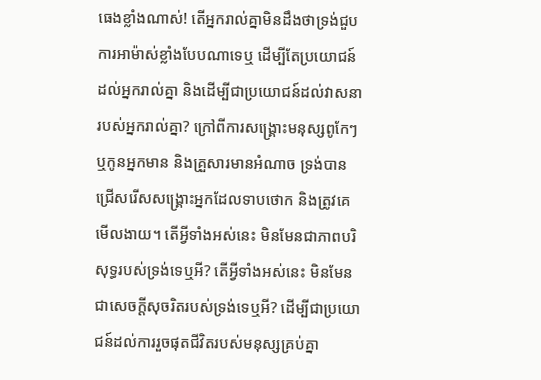ធេងខ្លាំងណាស់! តើអ្នករាល់គ្នាមិនដឹងថាទ្រង់ជួបការអាម៉ាស់ខ្លាំងបែបណាទេឬ ដើម្បីតែប្រយោជន៍ដល់អ្នករាល់គ្នា និងដើម្បីជាប្រយោជន៍ដល់វាសនារបស់អ្នករាល់គ្នា? ក្រៅពីការសង្គ្រោះមនុស្សពូកែៗ ឬកូនអ្នកមាន និងគ្រួសារមានអំណាច ទ្រង់បានជ្រើសរើសសង្គ្រោះអ្នកដែលទាបថោក និងត្រូវគេមើលងាយ។ តើអ្វីទាំងអស់នេះ មិនមែនជាភាពបរិសុទ្ធរបស់ទ្រង់ទេឬអី? តើអ្វីទាំងអស់នេះ មិនមែនជាសេចក្ដីសុចរិតរបស់ទ្រង់ទេឬអី? ដើម្បីជាប្រយោជន៍ដល់ការរួចផុតជីវិតរបស់មនុស្សគ្រប់គ្នា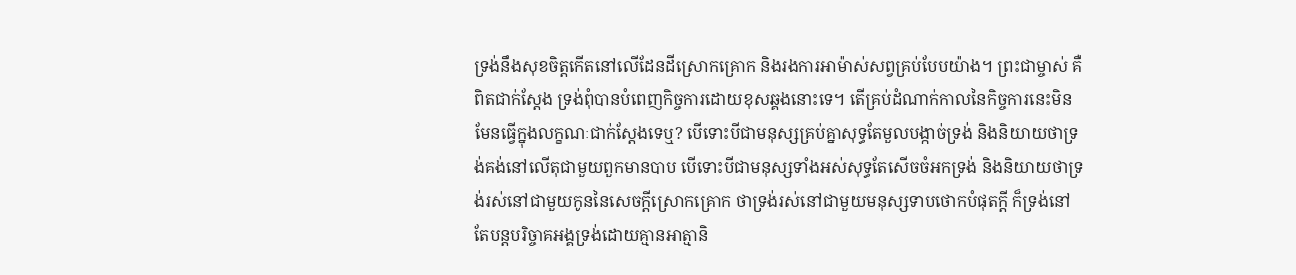ទ្រង់នឹងសុខចិត្តកើតនៅលើដែនដីស្រោកគ្រោក និងរងការអាម៉ាស់សព្វគ្រប់បែបយ៉ាង។ ព្រះជាម្ចាស់ គឺពិតជាក់ស្ដែង ទ្រង់ពុំបានបំពេញកិច្ចការដោយខុសឆ្គងនោះទេ។ តើគ្រប់ដំណាក់កាលនៃកិច្ចការនេះមិនមែនធ្វើក្នុងលក្ខណៈជាក់ស្ដែងទេឬ? បើទោះបីជាមនុស្សគ្រប់គ្នាសុទ្ធតែមួលបង្កាច់ទ្រង់ និងនិយាយថាទ្រង់គង់នៅលើតុជាមួយពួកមានបាប បើទោះបីជាមនុស្សទាំងអស់សុទ្ធតែសើចចំអកទ្រង់ និងនិយាយថាទ្រង់រស់នៅជាមួយកូននៃសេចក្ដីស្រោកគ្រោក ថាទ្រង់រស់នៅជាមួយមនុស្សទាបថោកបំផុតក្ដី ក៏ទ្រង់នៅតែបន្តបរិច្ចាគអង្គទ្រង់ដោយគ្មានអាត្មានិ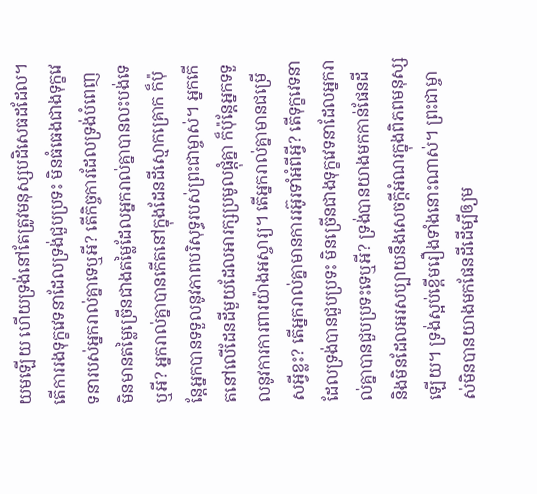យមឡើយ ហើយទ្រង់នៅតែត្រូវមនុស្សបដិសេធដដែល។ តើការរងទុក្ខវេទនាដែលទ្រង់ជួបប្រទះ មិនធំធេងជាងទុក្ខវេទនារបស់អ្នករាល់គ្នាទេឬអី? តើកិច្ចការដែលទ្រង់បំពេញ មិនមានតម្លៃច្រើនជាងតម្លៃដែលអ្នករាល់គ្នាបានលះបង់ទេឬអី? អ្នករាល់គ្នាបានកើតនៅក្នុងដែនដីស្មោកគ្រោក ក៏ប៉ុន្តែអ្នកបានទទួលនូវភាពបរិសុទ្ធរបស់ព្រះជាម្ចាស់។ អ្នកកើតនៅលើដែនដីមួយដែលអារក្សប្រមូលផ្ដុំគ្នា ក៏ប៉ុន្តែអ្នកទទួលនូវការការពារយ៉ាងអស្ចារ្យ។ តើអ្នករាល់គ្នាមានជម្រើសអ្វីខ្លះ? តើអ្នករាល់គ្នាមានការរអ៊ូរទាំអំពីអ្វី? តើទុក្ខវេទនាដែលទ្រង់បានជួបប្រទះ មិនច្រើនជាងទុក្ខវេទនាដែលអ្នករាល់គ្នាបានជួបប្រទះទេឬអី? ទ្រង់បានយាងមកកាន់ផែនដី និងមិនដែលអរសប្បាយនឹងសេចក្ដីអំណរក្នុងពិភពមនុស្សឡើយ។ ទ្រង់ស្អប់ខ្ពើមរឿងទាំងនោះណាស់។ ព្រះជាម្ចាស់មិនបានយាងមកផែនដីដើម្បីឲ្យម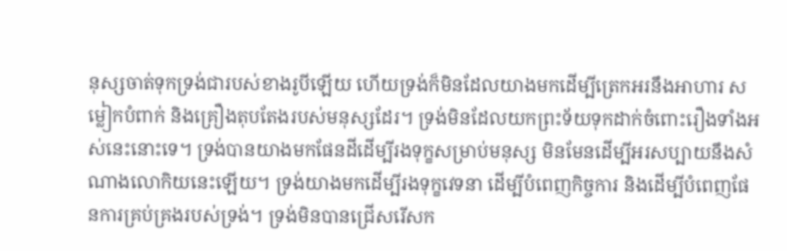នុស្សចាត់ទុកទ្រង់ជារបស់ខាងរូបីឡើយ ហើយទ្រង់ក៏មិនដែលយាងមកដើម្បីត្រេកអរនឹងអាហារ សម្លៀកបំពាក់ និងគ្រឿងតុបតែងរបស់មនុស្សដែរ។ ទ្រង់មិនដែលយកព្រះទ័យទុកដាក់ចំពោះរឿងទាំងអស់នេះនោះទេ។ ទ្រង់បានយាងមកផែនដីដើម្បីរងទុក្ខសម្រាប់មនុស្ស មិនមែនដើម្បីអរសប្បាយនឹងសំណាងលោកិយនេះឡើយ។ ទ្រង់យាងមកដើម្បីរងទុក្ខវេទនា ដើម្បីបំពេញកិច្ចការ និងដើម្បីបំពេញផែនការគ្រប់គ្រងរបស់ទ្រង់។ ទ្រង់មិនបានជ្រើសរើសក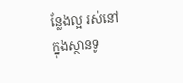ន្លែងល្អ រស់នៅក្នុងស្ថានទូ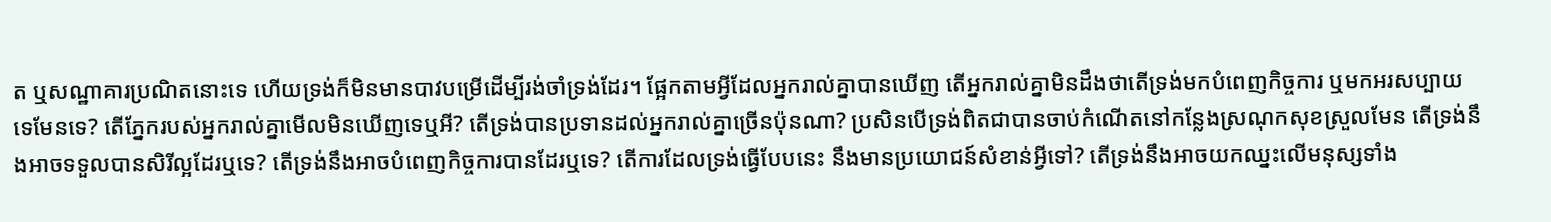ត ឬសណ្ឋាគារប្រណិតនោះទេ ហើយទ្រង់ក៏មិនមានបាវបម្រើដើម្បីរង់ចាំទ្រង់ដែរ។ ផ្អែកតាមអ្វីដែលអ្នករាល់គ្នាបានឃើញ តើអ្នករាល់គ្នាមិនដឹងថាតើទ្រង់មកបំពេញកិច្ចការ ឬមកអរសប្បាយទេមែនទេ? តើភ្នែករបស់អ្នករាល់គ្នាមើលមិនឃើញទេឬអី? តើទ្រង់បានប្រទានដល់អ្នករាល់គ្នាច្រើនប៉ុនណា? ប្រសិនបើទ្រង់ពិតជាបានចាប់កំណើតនៅកន្លែងស្រណុកសុខស្រួលមែន តើទ្រង់នឹងអាចទទួលបានសិរីល្អដែរឬទេ? តើទ្រង់នឹងអាចបំពេញកិច្ចការបានដែរឬទេ? តើការដែលទ្រង់ធ្វើបែបនេះ នឹងមានប្រយោជន៍សំខាន់អ្វីទៅ? តើទ្រង់នឹងអាចយកឈ្នះលើមនុស្សទាំង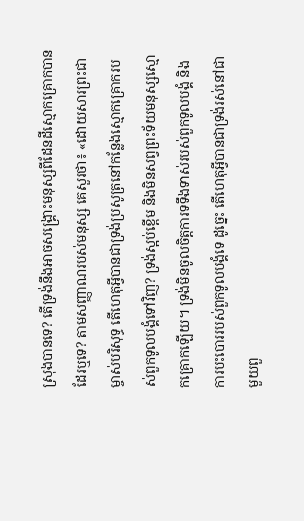ស្រុងបានទេ? តើទ្រង់នឹងអាចសង្គ្រោះមនុស្សពីដែនដីស្មោកគ្រោកបានដែរឬទេ? តាមសញ្ញាណរបស់មនុស្ស គេសួរថា៖ «ដោយសារព្រះជាម្ចាស់បរិសុទ្ធ តើហេតុអ្វីបានជាទ្រង់ប្រសូត្រនៅកន្លែងស្មោកគ្រោករបស់ពួកទូលបង្គំទៅវិញ? ទ្រង់ស្អប់ខ្ពើម និងមិនសព្វព្រះទ័យមនុស្សស្មោកគ្រោកឡើយ។ ទ្រង់មិនចូលចិត្តការទទឹងទាស់របស់ពួកទូលបង្គំ និងការបះបោររបស់ពួកទូលបង្គំទេ ដូច្នេះ តើហេតុអ្វីបានជាទ្រង់រស់នៅជាមួយពួ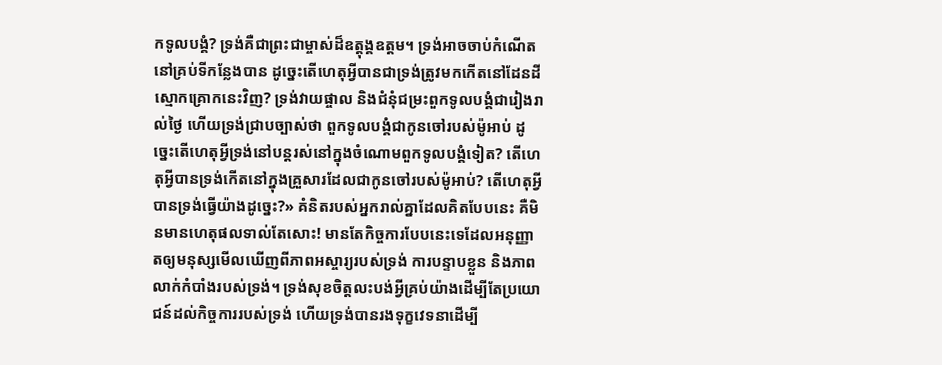កទូលបង្គំ? ទ្រង់គឺជាព្រះជាម្ចាស់ដ៏ឧត្តុង្គឧត្តម។ ទ្រង់អាចចាប់កំណើតនៅគ្រប់ទីកន្លែងបាន ដូច្នេះតើហេតុអ្វីបានជាទ្រង់ត្រូវមកកើតនៅដែនដីស្មោកគ្រោកនេះវិញ? ទ្រង់វាយផ្ចាល និងជំនុំជម្រះពួកទូលបង្គំជារៀងរាល់ថ្ងៃ ហើយទ្រង់ជ្រាបច្បាស់ថា ពួកទូលបង្គំជាកូនចៅរបស់ម៉ូអាប់ ដូច្នេះតើហេតុអ្វីទ្រង់នៅបន្តរស់នៅក្នុងចំណោមពួកទូលបង្គំទៀត? តើហេតុអ្វីបានទ្រង់កើតនៅក្នុងគ្រួសារដែលជាកូនចៅរបស់ម៉ូអាប់? តើហេតុអ្វីបានទ្រង់ធ្វើយ៉ាងដូច្នេះ?» គំនិតរបស់អ្នករាល់គ្នាដែលគិតបែបនេះ គឺមិនមានហេតុផលទាល់តែសោះ! មានតែកិច្ចការបែបនេះទេដែលអនុញ្ញាតឲ្យមនុស្សមើលឃើញពីភាពអស្ចារ្យរបស់ទ្រង់ ការបន្ទាបខ្លួន និងភាពលាក់កំបាំងរបស់ទ្រង់។ ទ្រង់សុខចិត្តលះបង់អ្វីគ្រប់យ៉ាងដើម្បីតែប្រយោជន៍ដល់កិច្ចការរបស់ទ្រង់ ហើយទ្រង់បានរងទុក្ខវេទនាដើម្បី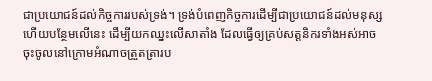ជាប្រយោជន៍ដល់កិច្ចការរបស់ទ្រង់។ ទ្រង់បំពេញកិច្ចការដើម្បីជាប្រយោជន៍ដល់មនុស្ស ហើយបន្ថែមលើនេះ ដើម្បីយកឈ្នះលើសាតាំង ដែលធ្វើឲ្យគ្រប់សត្តនិករទាំងអស់អាចចុះចូលនៅក្រោមអំណាចត្រួតត្រារប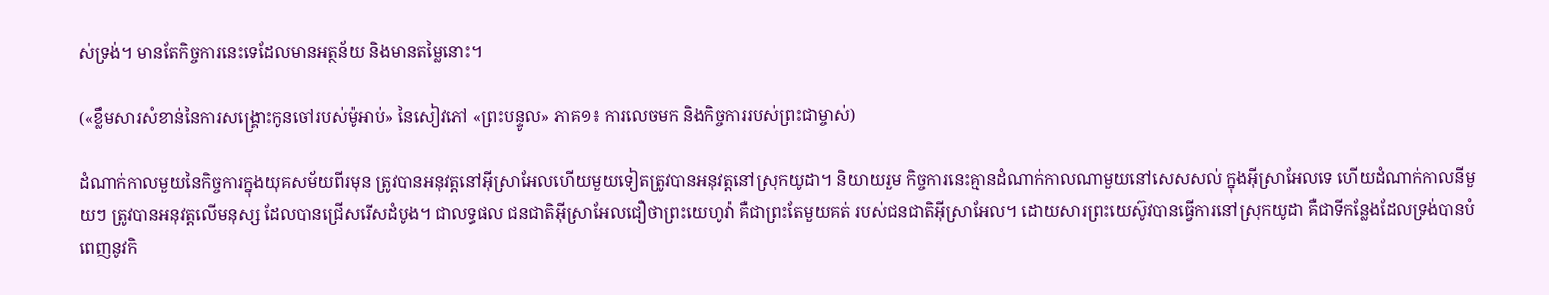ស់ទ្រង់។ មានតែកិច្ចការនេះទេដែលមានអត្ថន័យ និងមានតម្លៃនោះ។

(«ខ្លឹមសារសំខាន់នៃការសង្គ្រោះកូនចៅរបស់ម៉ូអាប់» នៃសៀវភៅ «ព្រះបន្ទូល» ភាគ១៖ ការលេចមក និងកិច្ចការរបស់ព្រះជាម្ចាស់)

ដំណាក់កាលមួយនៃកិច្ចការក្នុងយុគសម័យពីរមុន ត្រូវបានអនុវត្តនៅអ៊ីស្រាអែលហើយមួយទៀតត្រូវបានអនុវត្តនៅស្រុកយូដា។ និយាយរួម កិច្ចការនេះគ្មានដំណាក់កាលណាមួយនៅសេសសល់ ក្នុងអ៊ីស្រាអែលទេ ហើយដំណាក់កាលនីមួយៗ ត្រូវបានអនុវត្តលើមនុស្ស ដែលបានជ្រើសរើសដំបូង។ ជាលទ្ធផល ជនជាតិអ៊ីស្រាអែលជឿថាព្រះយេហូវ៉ា គឺជាព្រះតែមួយគត់ របស់ជនជាតិអ៊ីស្រាអែល។ ដោយសារព្រះយេស៊ូវបានធ្វើការនៅស្រុកយូដា គឺជាទីកន្លែងដែលទ្រង់បានបំពេញនូវកិ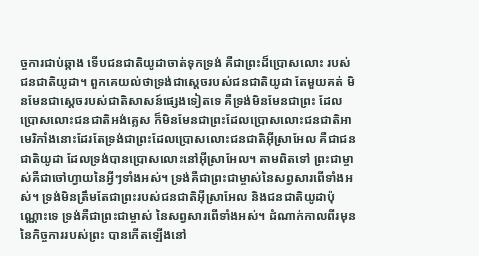ច្ចការជាប់ឆ្កាង ទើបជនជាតិយូដាចាត់ទុកទ្រង់ គឺជាព្រះដ៏ប្រោសលោះ របស់ជនជាតិយូដា។ ពួកគេយល់ថាទ្រង់ជាស្តេចរបស់ជនជាតិយូដា តែមួយគត់ មិនមែនជាស្ដេចរបស់ជាតិសាសន៍ផ្សេងទៀតទេ គឺទ្រង់មិនមែនជាព្រះ ដែលប្រោសលោះជនជាតិអង់គ្លេស ក៏មិនមែនជាព្រះដែលប្រោសលោះជនជាតិអាមេរិកាំងនោះដែរតែទ្រង់ជាព្រះដែលប្រោសលោះជនជាតិអ៊ីស្រាអែល គឺជាជនជាតិយូដា ដែលទ្រង់បានប្រោសលោះនៅអ៊ីស្រាអែល។ តាមពិតទៅ ព្រះជាម្ចាស់គឺជាចៅហ្វាយនៃអ្វីៗទាំងអស់។ ទ្រង់គឺជាព្រះជាម្ចាស់នៃសព្វសារពើទាំងអស់។ ទ្រង់មិនត្រឹមតែជាព្រះរបស់ជនជាតិអ៊ីស្រាអែល និងជនជាតិយូដាប៉ុណ្ណោះទេ ទ្រង់គឺជាព្រះជាម្ចាស់ នៃសព្វសារពើទាំងអស់។ ដំណាក់កាលពីរមុននៃកិច្ចការរបស់ព្រះ បានកើតឡើងនៅ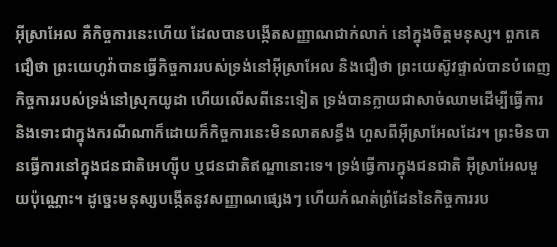អ៊ីស្រាអែល គឺកិច្ចការនេះហើយ ដែលបានបង្កើតសញ្ញាណជាក់លាក់ នៅក្នុងចិត្តមនុស្ស។ ពួកគេជឿថា ព្រះយេហូវ៉ាបានធ្វើកិច្ចការរបស់ទ្រង់នៅអ៊ីស្រាអែល និងជឿថា ព្រះយេស៊ូវផ្ទាល់បានបំពេញកិច្ចការរបស់ទ្រង់នៅស្រុកយូដា ហើយលើសពីនេះទៀត ទ្រង់បានក្លាយជាសាច់ឈាមដើម្បីធ្វើការ និងទោះជាក្នុងករណីណាក៏ដោយក៏កិច្ចការនេះមិនលាតសន្ធឹង ហួសពីអ៊ីស្រាអែលដែរ។ ព្រះមិនបានធ្វើការនៅក្នុងជនជាតិអេហ្ស៊ីប ឬជនជាតិឥណ្ឌានោះទេ។ ទ្រង់ធ្វើការក្នុងជនជាតិ អ៊ីស្រាអែលមួយប៉ុណ្ណោះ។ ដូច្នេះមនុស្សបង្កើតនូវសញ្ញាណផ្សេងៗ ហើយកំណត់ព្រំដែននៃកិច្ចការរប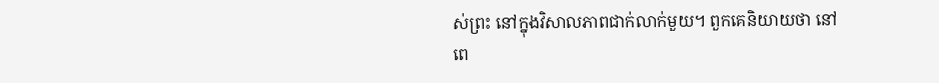ស់ព្រះ នៅក្នុងវិសាលភាពជាក់លាក់មួយ។ ពួកគេនិយាយថា នៅពេ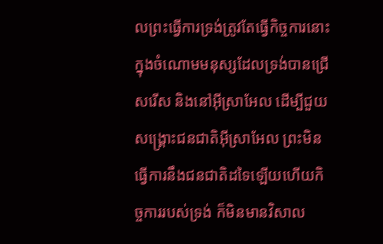លព្រះធ្វើការទ្រង់ត្រូវតែធ្វើកិច្ចការនោះ ក្នុងចំណោមមនុស្សដែលទ្រង់បានជ្រើសរើស និងនៅអ៊ីស្រាអែល ដើម្បីជួយសង្គ្រោះជនជាតិអ៊ីស្រាអែល ព្រះមិនធ្វើការនឹងជនជាតិដទៃឡើយហើយកិច្ចការរបស់ទ្រង់ ក៏មិនមានវិសាល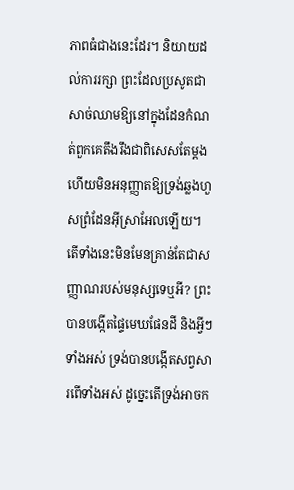ភាពធំជាងនេះដែរ។ និយាយដល់ការរក្សា ព្រះដែលប្រសូតជាសាច់ឈាមឱ្យនៅក្នុងដែនកំណត់ពួកគេតឹងរឹងជាពិសេសតែម្ដង ហើយមិនអនុញ្ញាតឱ្យទ្រង់ឆ្លងហួសព្រំដែនអ៊ីស្រាអែលឡើយ។ តើទាំងនេះមិនមែនគ្រាន់តែជាសញ្ញាណរបស់មនុស្សទេឬអី? ព្រះបានបង្កើតផ្ទៃមេឃផែនដី និងអ្វីៗទាំងអស់ ទ្រង់បានបង្កើតសព្វសារពើទាំងអស់ ដូច្នេះតើទ្រង់អាចក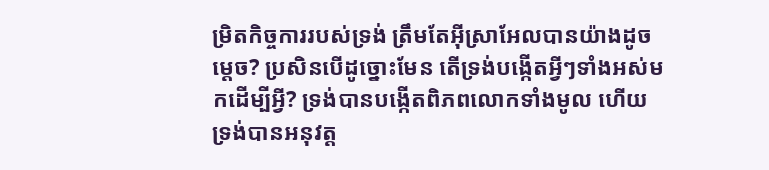ម្រិតកិច្ចការរបស់ទ្រង់ ត្រឹមតែអ៊ីស្រាអែលបានយ៉ាងដូចម្តេច? ប្រសិនបើដូច្នោះមែន តើទ្រង់បង្កើតអ្វីៗទាំងអស់មកដើម្បីអ្វី? ទ្រង់បានបង្កើតពិភពលោកទាំងមូល ហើយទ្រង់បានអនុវត្ត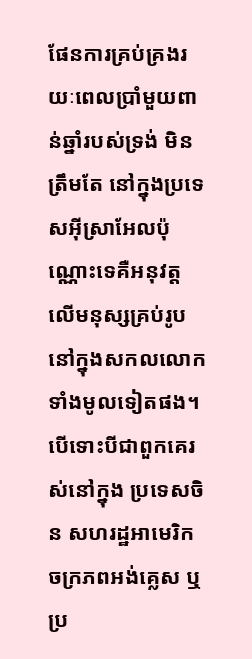ផែនការគ្រប់គ្រងរយៈពេលប្រាំមួយពាន់ឆ្នាំរបស់ទ្រង់ មិនត្រឹមតែ នៅក្នុងប្រទេសអ៊ីស្រាអែលប៉ុណ្ណោះទេគឺអនុវត្តលើមនុស្សគ្រប់រូប នៅក្នុងសកលលោកទាំងមូលទៀតផង។ បើទោះបីជាពួកគេរស់នៅក្នុង ប្រទេសចិន សហរដ្ឋអាមេរិកចក្រភពអង់គ្លេស ឬប្រ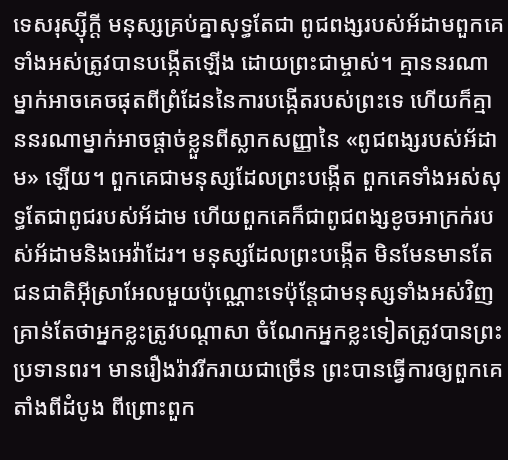ទេសរុស្ស៊ីក្តី មនុស្សគ្រប់គ្នាសុទ្ធតែជា ពូជពង្សរបស់អ័ដាមពួកគេទាំងអស់ត្រូវបានបង្កើតឡើង ដោយព្រះជាម្ចាស់។ គ្មាននរណាម្នាក់អាចគេចផុតពីព្រំដែននៃការបង្កើតរបស់ព្រះទេ ហើយក៏គ្មាននរណាម្នាក់អាចផ្ដាច់ខ្លួនពីស្លាកសញ្ញានៃ «ពូជពង្សរបស់អ័ដាម» ឡើយ។ ពួកគេជាមនុស្សដែលព្រះបង្កើត ពួកគេទាំងអស់សុទ្ធតែជាពូជរបស់អ័ដាម ហើយពួកគេក៏ជាពូជពង្សខូចអាក្រក់របស់អ័ដាមនិងអេវ៉ាដែរ។ មនុស្សដែលព្រះបង្កើត មិនមែនមានតែ ជនជាតិអ៊ីស្រាអែលមួយប៉ុណ្ណោះទេប៉ុន្តែជាមនុស្សទាំងអស់វិញ គ្រាន់តែថាអ្នកខ្លះត្រូវបណ្តាសា ចំណែកអ្នកខ្លះទៀតត្រូវបានព្រះប្រទានពរ។ មានរឿងរ៉ាវរីករាយជាច្រើន ព្រះបានធ្វើការឲ្យពួកគេតាំងពីដំបូង ពីព្រោះពួក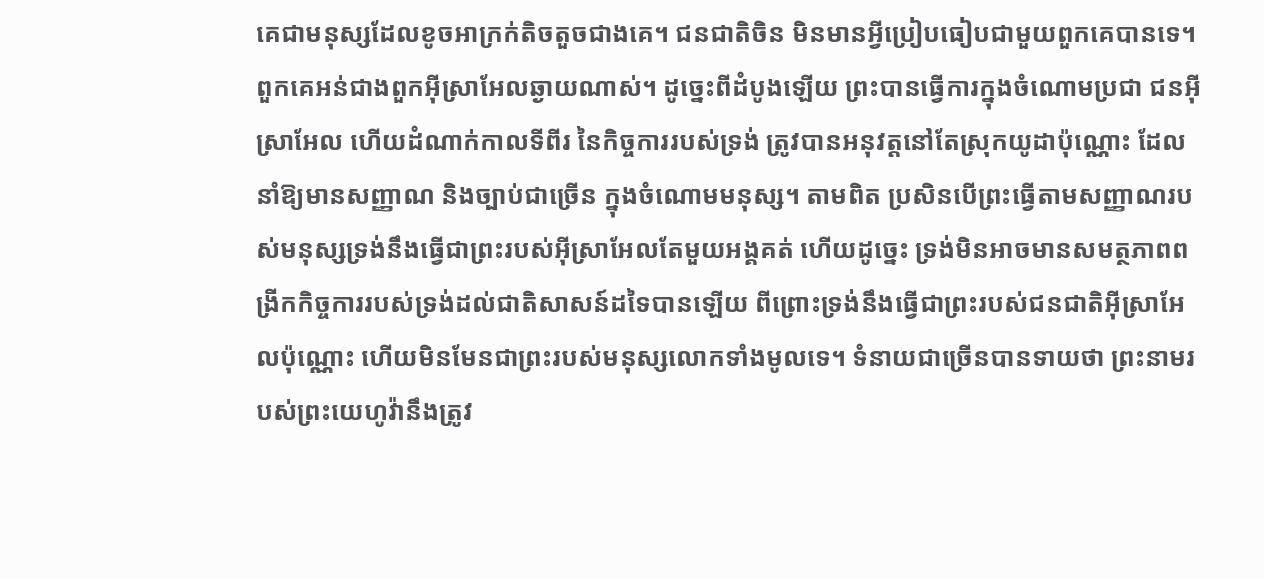គេជាមនុស្សដែលខូចអាក្រក់តិចតួចជាងគេ។ ជនជាតិចិន មិនមានអ្វីប្រៀបធៀបជាមួយពួកគេបានទេ។ ពួកគេអន់ជាងពួកអ៊ីស្រាអែលឆ្ងាយណាស់។ ដូច្នេះពីដំបូងឡើយ ព្រះបានធ្វើការក្នុងចំណោមប្រជា ជនអ៊ីស្រាអែល ហើយដំណាក់កាលទីពីរ នៃកិច្ចការរបស់ទ្រង់ ត្រូវបានអនុវត្តនៅតែស្រុកយូដាប៉ុណ្ណោះ ដែលនាំឱ្យមានសញ្ញាណ និងច្បាប់ជាច្រើន ក្នុងចំណោមមនុស្ស។ តាមពិត ប្រសិនបើព្រះធ្វើតាមសញ្ញាណរបស់មនុស្សទ្រង់នឹងធ្វើជាព្រះរបស់អ៊ីស្រាអែលតែមួយអង្គគត់ ហើយដូច្នេះ ទ្រង់មិនអាចមានសមត្ថភាពពង្រីកកិច្ចការរបស់ទ្រង់ដល់ជាតិសាសន៍ដទៃបានឡើយ ពីព្រោះទ្រង់នឹងធ្វើជាព្រះរបស់ជនជាតិអ៊ីស្រាអែលប៉ុណ្ណោះ ហើយមិនមែនជាព្រះរបស់មនុស្សលោកទាំងមូលទេ។ ទំនាយជាច្រើនបានទាយថា ព្រះនាមរបស់ព្រះយេហូវ៉ានឹងត្រូវ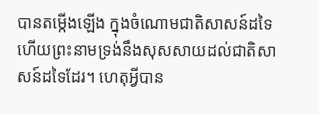បានតម្កើងឡើង ក្នុងចំណោមជាតិសាសន៍ដទៃ ហើយព្រះនាមទ្រង់នឹងសុសសាយដល់ជាតិសាសន៍ដទៃដែរ។ ហេតុអ្វីបាន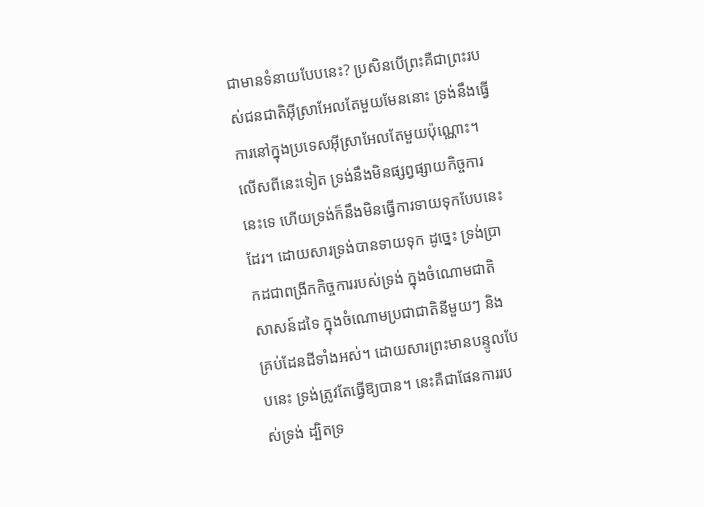ជាមានទំនាយបែបនេះ? ប្រសិនបើព្រះគឺជាព្រះរបស់ជនជាតិអ៊ីស្រាអែលតែមួយមែននោះ ទ្រង់នឹងធ្វើការនៅក្នុងប្រទេសអ៊ីស្រាអែលតែមួយប៉ុណ្ណោះ។ លើសពីនេះទៀត ទ្រង់នឹងមិនផ្សព្វផ្សាយកិច្ចការនេះទេ ហើយទ្រង់ក៏នឹងមិនធ្វើការទាយទុកបែបនេះដែរ។ ដោយសារទ្រង់បានទាយទុក ដូច្នេះ ទ្រង់ប្រាកដជាពង្រីកកិច្ចការរបស់ទ្រង់ ក្នុងចំណោមជាតិសាសន៍ដទៃ ក្នុងចំណោមប្រជាជាតិនីមួយៗ និងគ្រប់ដែនដីទាំងអស់។ ដោយសារព្រះមានបន្ទូលបែបនេះ ទ្រង់ត្រូវតែធ្វើឱ្យបាន។ នេះគឺជាផែនការរបស់ទ្រង់ ដ្បិតទ្រ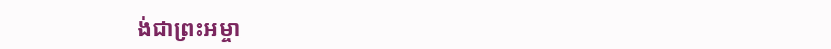ង់ជាព្រះអម្ចា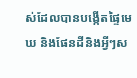ស់ដែលបានបង្កើតផ្ទៃមេឃ និងផែនដីនិងអ្វីៗស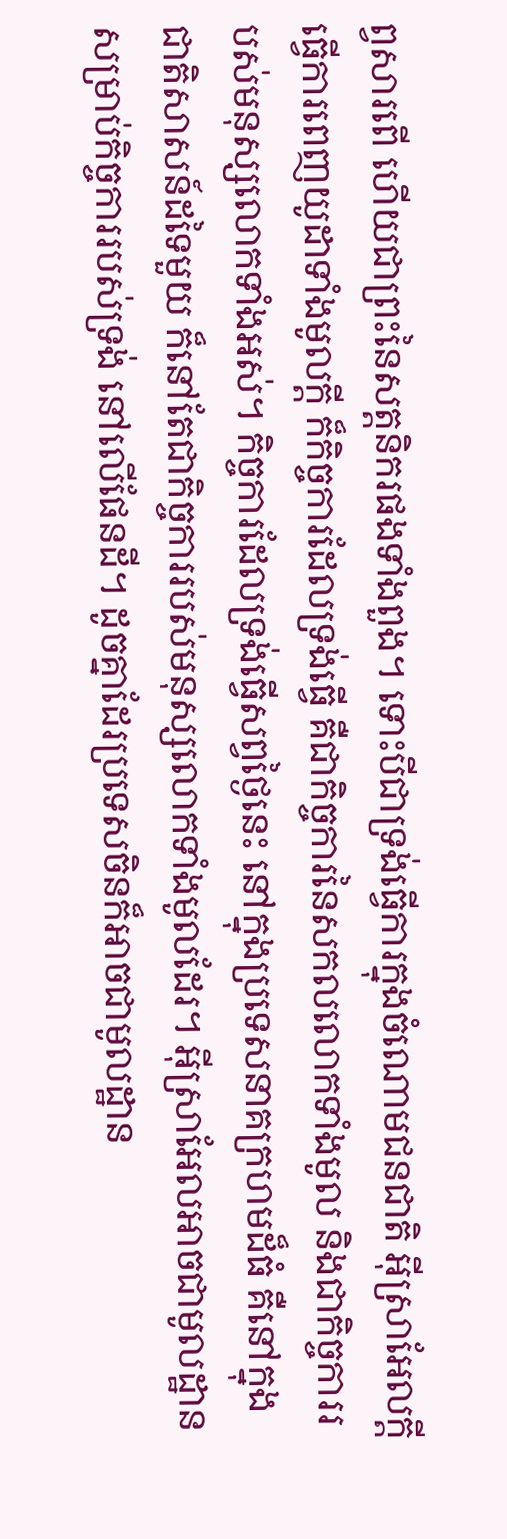ព្វសារពើ ហើយជាព្រះនៃសត្តនិករផងទាំងពួង។ ទោះបីជាទ្រង់ធ្វើការក្នុងចំណោមជនជាតិ អ៊ីស្រាអែលក្ដី ធ្វើការពេញយូដាទាំងមូលក្ដី ក៏កិច្ចការដែលទ្រង់ធ្វើ គឺជាកិច្ចការនៃសកលលោកទាំងមូល និងជាកិច្ចការរបស់មនុស្សលោកទាំងអស់។ កិច្ចការដែលទ្រង់ធ្វើសព្វថ្ងៃនេះ នៅក្នុងប្រទេសនាគក្រហមដ៏ធំ គឺនៅក្នុងជាតិសាសន៍ដទៃមួយ ក៏នៅតែជាកិច្ចការរបស់មនុស្សលោកទាំងមូលដែរ។ អ៊ីស្រាអែលអាចជាមូលដ្ឋានសម្រាប់កិច្ចការរបស់ទ្រង់ នៅលើផែនដី។ ដូចគ្នាដែរប្រទេសចិនក៏អាចជាមូលដ្ឋាន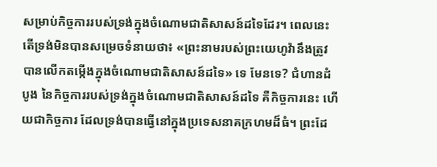សម្រាប់កិច្ចការរបស់ទ្រង់ក្នុងចំណោមជាតិសាសន៍ដទៃដែរ។ ពេលនេះតើទ្រង់មិនបានសម្រេចទំនាយថា៖ «ព្រះនាមរបស់ព្រះយេហូវ៉ានឹងត្រូវបានលើកតម្កើងក្នុងចំណោមជាតិសាសន៍ដទៃ» ទេ មែនទេ? ជំហានដំបូង នៃកិច្ចការរបស់ទ្រង់ក្នុងចំណោមជាតិសាសន៍ដទៃ គឺកិច្ចការនេះ ហើយជាកិច្ចការ ដែលទ្រង់បានធ្វើនៅក្នុងប្រទេសនាគក្រហមដ៏ធំ។ ព្រះដែ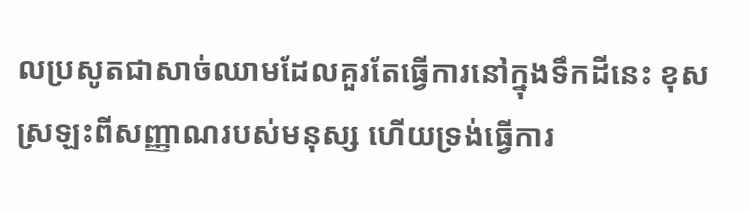លប្រសូតជាសាច់ឈាមដែលគួរតែធ្វើការនៅក្នុងទឹកដីនេះ ខុសស្រឡះពីសញ្ញាណរបស់មនុស្ស ហើយទ្រង់ធ្វើការ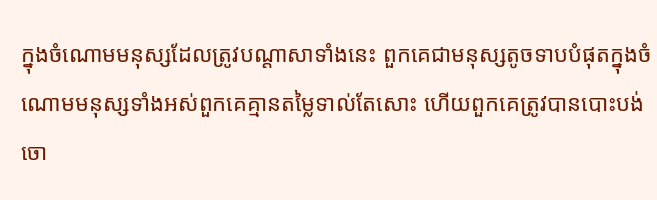ក្នុងចំណោមមនុស្សដែលត្រូវបណ្តាសាទាំងនេះ ពួកគេជាមនុស្សតូចទាបបំផុតក្នុងចំណោមមនុស្សទាំងអស់ពួកគេគ្មានតម្លៃទាល់តែសោះ ហើយពួកគេត្រូវបានបោះបង់ចោ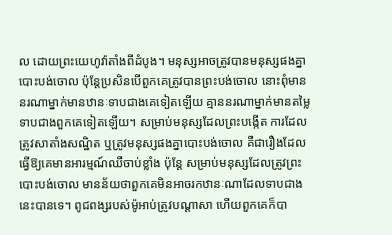ល ដោយព្រះយេហូវ៉ាតាំងពីដំបូង។ មនុស្សអាចត្រូវបានមនុស្សផងគ្នាបោះបង់ចោល ប៉ុន្តែប្រសិនបើពួកគេត្រូវបានព្រះបង់ចោល នោះពុំមាននរណាម្នាក់មានឋានៈទាបជាងគេទៀតឡើយ គ្មាននរណាម្នាក់មានតម្លៃទាបជាងពួកគេទៀតឡើយ។ សម្រាប់មនុស្សដែលព្រះបង្កើត ការដែលត្រូវសាតាំងសណ្ឋិត ឬត្រូវមនុស្សផងគ្នាបោះបង់ចោល គឺជារឿងដែលធ្វើឱ្យគេមានអារម្មណ៍ឈឺចាប់ខ្លាំង ប៉ុន្តែ សម្រាប់មនុស្សដែលត្រូវព្រះបោះបង់ចោល មានន័យថាពួកគេមិនអាចរកឋានៈណាដែលទាបជាងនេះបានទេ។ ពូជពង្សរបស់ម៉ូអាប់ត្រូវបណ្តាសា ហើយពួកគេក៏បា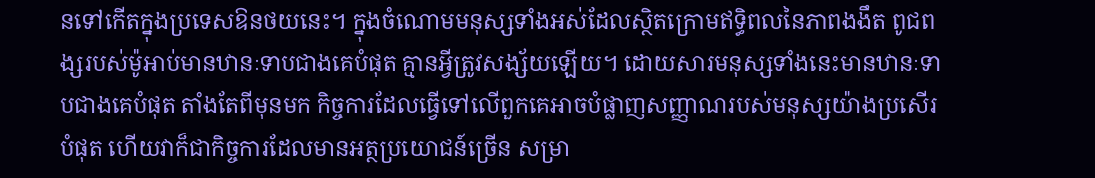នទៅកើតក្នុងប្រទេសឱនថយនេះ។ ក្នុងចំណោមមនុស្សទាំងអស់ដែលស្ថិតក្រោមឥទ្ធិពលនៃភាពងងឹត ពូជពង្សរបស់ម៉ូអាប់មានឋានៈទាបជាងគេបំផុត គ្មានអ្វីត្រូវសង្ស័យឡើយ។ ដោយសារមនុស្សទាំងនេះមានឋានៈទាបជាងគេបំផុត តាំងតែពីមុនមក កិច្ចការដែលធ្វើទៅលើពួកគេអាចបំផ្លាញសញ្ញាណរបស់មនុស្សយ៉ាងប្រសើរបំផុត ហើយវាក៏ជាកិច្ចការដែលមានអត្ថប្រយោជន៍ច្រើន សម្រា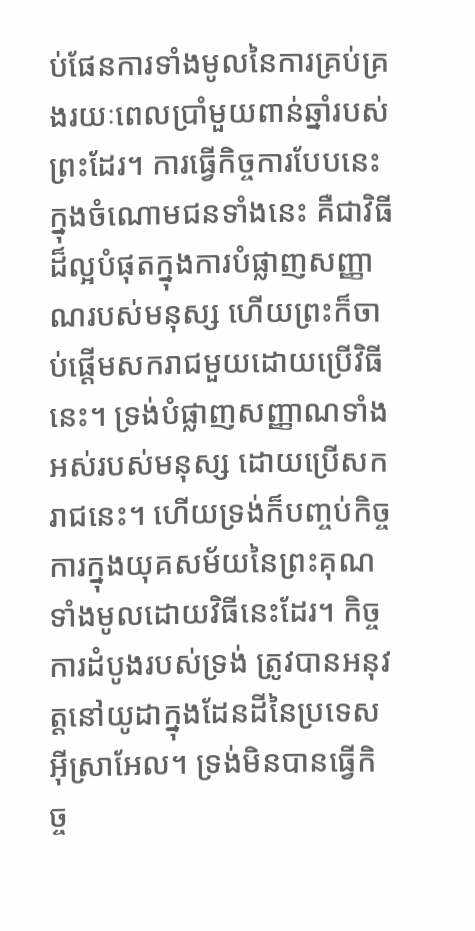ប់ផែនការទាំងមូលនៃការគ្រប់គ្រងរយៈពេលប្រាំមួយពាន់ឆ្នាំរបស់ព្រះដែរ។ ការធ្វើកិច្ចការបែបនេះក្នុងចំណោមជនទាំងនេះ គឺជាវិធីដ៏ល្អបំផុតក្នុងការបំផ្លាញសញ្ញាណរបស់មនុស្ស ហើយព្រះក៏ចាប់ផ្តើមសករាជមួយដោយប្រើវិធីនេះ។ ទ្រង់បំផ្លាញសញ្ញាណទាំងអស់របស់មនុស្ស ដោយប្រើសករាជនេះ។ ហើយទ្រង់ក៏បញ្ចប់កិច្ចការក្នុងយុគសម័យនៃព្រះគុណទាំងមូលដោយវិធីនេះដែរ។ កិច្ចការដំបូងរបស់ទ្រង់ ត្រូវបានអនុវត្តនៅយូដាក្នុងដែនដីនៃប្រទេសអ៊ីស្រាអែល។ ទ្រង់មិនបានធ្វើកិច្ច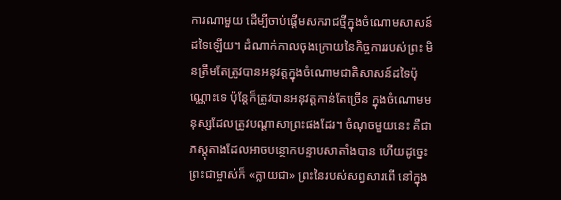ការណាមួយ ដើម្បីចាប់ផ្តើមសករាជថ្មីក្នុងចំណោមសាសន៍ដទៃឡើយ។ ដំណាក់កាលចុងក្រោយនៃកិច្ចការរបស់ព្រះ មិនត្រឹមតែត្រូវបានអនុវត្តក្នុងចំណោមជាតិសាសន៍ដទៃប៉ុណ្ណោះទេ ប៉ុន្តែក៏ត្រូវបានអនុវត្តកាន់តែច្រើន ក្នុងចំណោមមនុស្សដែលត្រូវបណ្តាសាព្រះផងដែរ។ ចំណុចមួយនេះ គឺជាភស្ដុតាងដែលអាចបន្ថោកបន្ទាបសាតាំងបាន ហើយដូច្នេះព្រះជាម្ចាស់ក៏ «ក្លាយជា» ព្រះនៃរបស់សព្វសារពើ នៅក្នុង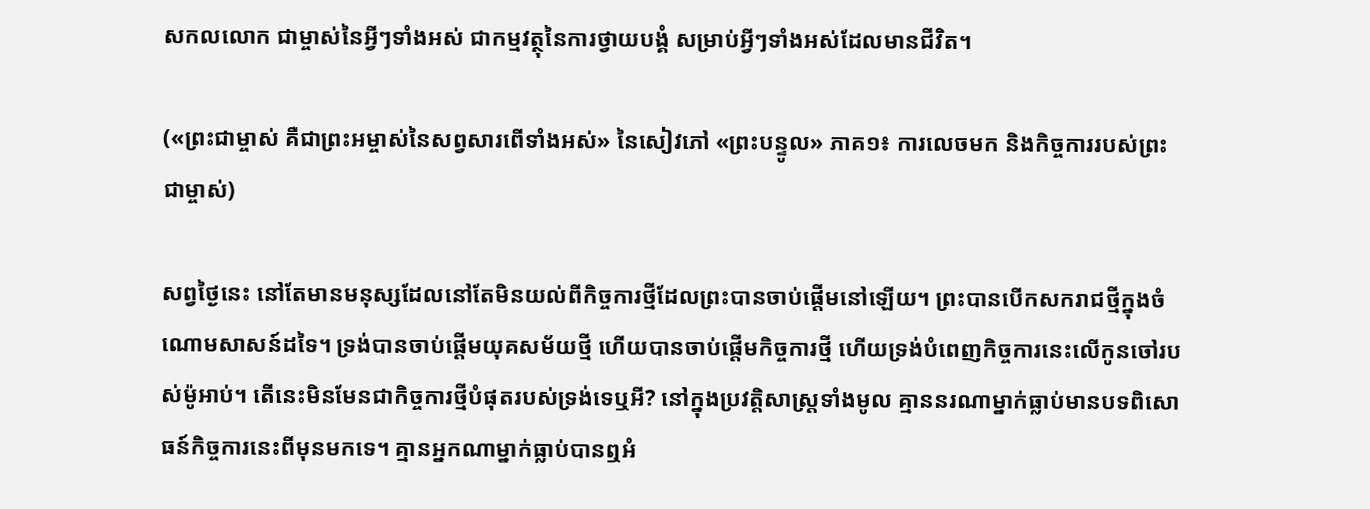សកលលោក ជាម្ចាស់នៃអ្វីៗទាំងអស់ ជាកម្មវត្ថុនៃការថ្វាយបង្គំ សម្រាប់អ្វីៗទាំងអស់ដែលមានជីវិត។

(«ព្រះជាម្ចាស់ គឺជាព្រះអម្ចាស់នៃសព្វសារពើទាំងអស់» នៃសៀវភៅ «ព្រះបន្ទូល» ភាគ១៖ ការលេចមក និងកិច្ចការរបស់ព្រះជាម្ចាស់)

សព្វថ្ងៃនេះ នៅតែមានមនុស្សដែលនៅតែមិនយល់ពីកិច្ចការថ្មីដែលព្រះបានចាប់ផ្តើមនៅឡើយ។ ព្រះបានបើកសករាជថ្មីក្នុងចំណោមសាសន៍ដទៃ។ ទ្រង់បានចាប់ផ្តើមយុគសម័យថ្មី ហើយបានចាប់ផ្តើមកិច្ចការថ្មី ហើយទ្រង់បំពេញកិច្ចការនេះលើកូនចៅរបស់ម៉ូអាប់។ តើនេះមិនមែនជាកិច្ចការថ្មីបំផុតរបស់ទ្រង់ទេឬអី? នៅក្នុងប្រវត្តិសាស្ត្រទាំងមូល គ្មាននរណាម្នាក់ធ្លាប់មានបទពិសោធន៍កិច្ចការនេះពីមុនមកទេ។ គ្មានអ្នកណាម្នាក់ធ្លាប់បានឮអំ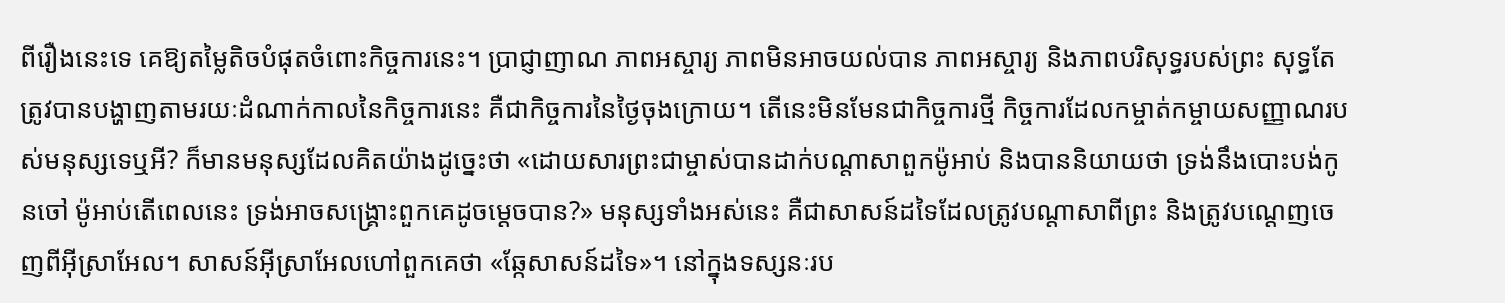ពីរឿងនេះទេ គេឱ្យតម្លៃតិចបំផុតចំពោះកិច្ចការនេះ។ ប្រាជ្ញាញាណ ភាពអស្ចារ្យ ភាពមិនអាចយល់បាន ភាពអស្ចារ្យ និងភាពបរិសុទ្ធរបស់ព្រះ សុទ្ធតែត្រូវបានបង្ហាញតាមរយៈដំណាក់កាលនៃកិច្ចការនេះ គឺជាកិច្ចការនៃថ្ងៃចុងក្រោយ។ តើនេះមិនមែនជាកិច្ចការថ្មី កិច្ចការដែលកម្ចាត់កម្ចាយសញ្ញាណរបស់មនុស្សទេឬអី? ក៏មានមនុស្សដែលគិតយ៉ាងដូច្នេះថា «ដោយសារព្រះជាម្ចាស់បានដាក់បណ្ដាសាពួកម៉ូអាប់ និងបាននិយាយថា ទ្រង់នឹងបោះបង់កូនចៅ ម៉ូអាប់តើពេលនេះ ទ្រង់អាចសង្គ្រោះពួកគេដូចម្ដេចបាន?» មនុស្សទាំងអស់នេះ គឺជាសាសន៍ដទៃដែលត្រូវបណ្ដាសាពីព្រះ និងត្រូវបណ្ដេញចេញពីអ៊ីស្រាអែល។ សាសន៍អ៊ីស្រាអែលហៅពួកគេថា «ឆ្កែសាសន៍ដទៃ»។ នៅក្នុងទស្សនៈរប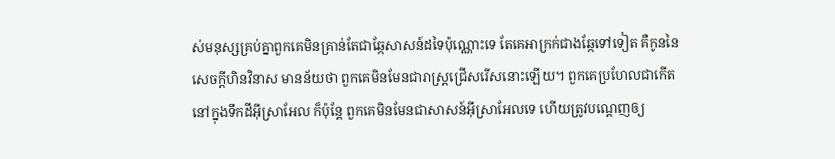ស់មនុស្សគ្រប់គ្នាពួកគេមិនគ្រាន់តែជាឆ្កែសាសន៍ដទៃប៉ុណ្ណោះទេ តែគេអាក្រក់ជាងឆ្កែទៅទៀត គឺកូននៃសេចក្ដីហិនវិនាស មានន័យថា ពួកគេមិនមែនជារាស្ត្រជ្រើសរើសនោះឡើយ។ ពួកគេប្រហែលជាកើតនៅក្នុងទឹកដីអ៊ីស្រាអែល ក៏ប៉ុន្តែ ពួកគេមិនមែនជាសាសន៍អ៊ីស្រាអែលទេ ហើយត្រូវបណ្ដេញឲ្យ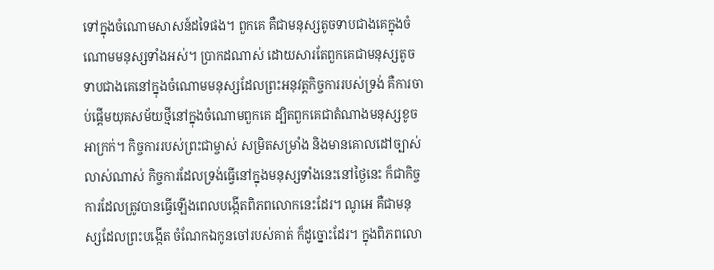ទៅក្នុងចំណោមសាសន៍ដទៃផង។ ពួកគេ គឺជាមនុស្សតូចទាបជាងគេក្នុងចំណោមមនុស្សទាំងអស់។ ប្រាកដណាស់ ដោយសារតែពួកគេជាមនុស្សតូចទាបជាងគេនៅក្នុងចំណោមមនុស្សដែលព្រះអនុវត្តកិច្ចការរបស់ទ្រង់ គឺការចាប់ផ្ដើមយុគសម័យថ្មីនៅក្នុងចំណោមពួកគេ ដ្បិតពួកគេជាតំណាងមនុស្សខូចអាក្រក់។ កិច្ចការរបស់ព្រះជាម្ចាស់ សម្រិតសម្រាំង និងមានគោលដៅច្បាស់លាស់ណាស់ កិច្ចការដែលទ្រង់ធ្វើនៅក្នុងមនុស្សទាំងនេះនៅថ្ងៃនេះ ក៏ជាកិច្ចការដែលត្រូវបានធ្វើឡើងពេលបង្កើតពិភពលោកនេះដែរ។ ណូអេ គឺជាមនុស្សដែលព្រះបង្កើត ចំណែកឯកូនចៅរបស់គាត់ ក៏ដូច្នោះដែរ។ ក្នុងពិភពលោ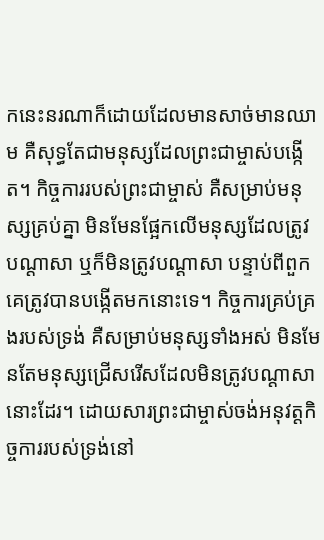កនេះនរណាក៏ដោយដែលមានសាច់មានឈាម គឺសុទ្ធតែជាមនុស្សដែលព្រះជាម្ចាស់បង្កើត។ កិច្ចការរបស់ព្រះជាម្ចាស់ គឺសម្រាប់មនុស្សគ្រប់គ្នា មិនមែនផ្អែកលើមនុស្សដែលត្រូវបណ្ដាសា ឬក៏មិនត្រូវបណ្ដាសា បន្ទាប់ពីពួកគេត្រូវបានបង្កើតមកនោះទេ។ កិច្ចការគ្រប់គ្រងរបស់ទ្រង់ គឺសម្រាប់មនុស្សទាំងអស់ មិនមែនតែមនុស្សជ្រើសរើសដែលមិនត្រូវបណ្ដាសានោះដែរ។ ដោយសារព្រះជាម្ចាស់ចង់អនុវត្តកិច្ចការរបស់ទ្រង់នៅ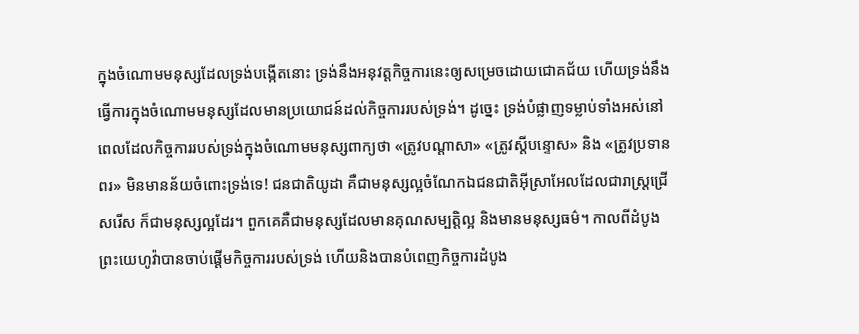ក្នុងចំណោមមនុស្សដែលទ្រង់បង្កើតនោះ ទ្រង់នឹងអនុវត្តកិច្ចការនេះឲ្យសម្រេចដោយជោគជ័យ ហើយទ្រង់នឹងធ្វើការក្នុងចំណោមមនុស្សដែលមានប្រយោជន៍ដល់កិច្ចការរបស់ទ្រង់។ ដូច្នេះ ទ្រង់បំផ្លាញទម្លាប់ទាំងអស់នៅពេលដែលកិច្ចការរបស់ទ្រង់ក្នុងចំណោមមនុស្សពាក្យថា «ត្រូវបណ្ដាសា» «ត្រូវស្ដីបន្ទោស» និង «ត្រូវប្រទានពរ» មិនមានន័យចំពោះទ្រង់ទេ! ជនជាតិយូដា គឺជាមនុស្សល្អចំណែកឯជនជាតិអ៊ីស្រាអែលដែលជារាស្ត្រជ្រើសរើស ក៏ជាមនុស្សល្អដែរ។ ពួកគេគឺជាមនុស្សដែលមានគុណសម្បត្តិល្អ និងមានមនុស្សធម៌។ កាលពីដំបូងព្រះយេហូវ៉ាបានចាប់ផ្តើមកិច្ចការរបស់ទ្រង់ ហើយនិងបានបំពេញកិច្ចការដំបូង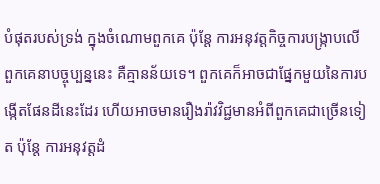បំផុតរបស់ទ្រង់ ក្នុងចំណោមពួកគេ ប៉ុន្តែ ការអនុវត្តកិច្ចការបង្ក្រាបលើពួកគេនាបច្ចុប្បន្ននេះ គឺគ្មានន័យទេ។ ពួកគេក៏អាចជាផ្នែកមួយនៃការបង្កើតផែនដីនេះដែរ ហើយអាចមានរឿងរ៉ាវវិជ្ជមានអំពីពួកគេជាច្រើនទៀត ប៉ុន្តែ ការអនុវត្តដំ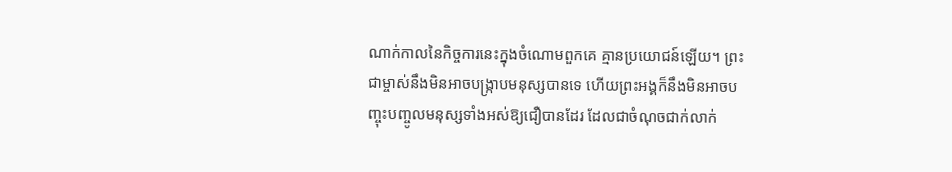ណាក់កាលនៃកិច្ចការនេះក្នុងចំណោមពួកគេ គ្មានប្រយោជន៍ឡើយ។ ព្រះជាម្ចាស់នឹងមិនអាចបង្ក្រាបមនុស្សបានទេ ហើយព្រះអង្គក៏នឹងមិនអាចបញ្ចុះបញ្ចូលមនុស្សទាំងអស់ឱ្យជឿបានដែរ ដែលជាចំណុចជាក់លាក់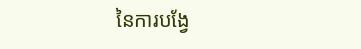នៃការបង្វែ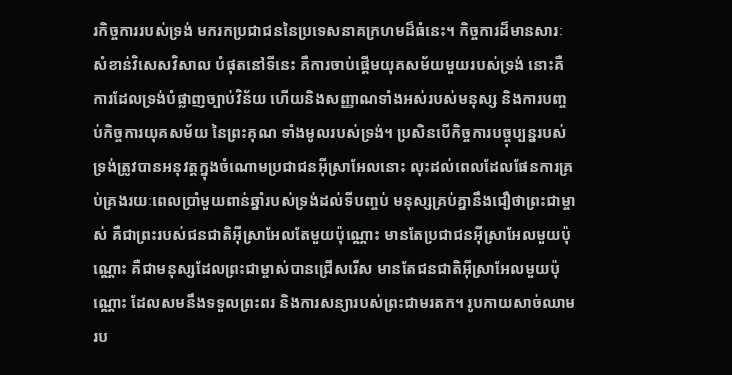រកិច្ចការរបស់ទ្រង់ មករកប្រជាជននៃប្រទេសនាគក្រហមដ៏ធំនេះ។ កិច្ចការដ៏មានសារៈសំខាន់វិសេសវិសាល បំផុតនៅទីនេះ គឺការចាប់ផ្តើមយុគសម័យមួយរបស់ទ្រង់ នោះគឺការដែលទ្រង់បំផ្លាញច្បាប់វិន័យ ហើយនិងសញ្ញាណទាំងអស់របស់មនុស្ស និងការបញ្ចប់កិច្ចការយុគសម័យ នៃព្រះគុណ ទាំងមូលរបស់ទ្រង់។ ប្រសិនបើកិច្ចការបច្ចុប្បន្នរបស់ទ្រង់ត្រូវបានអនុវត្តក្នុងចំណោមប្រជាជនអ៊ីស្រាអែលនោះ លុះដល់ពេលដែលផែនការគ្រប់គ្រងរយៈពេលប្រាំមួយពាន់ឆ្នាំរបស់ទ្រង់ដល់ទីបញ្ចប់ មនុស្សគ្រប់គ្នានឹងជឿថាព្រះជាម្ចាស់ គឺជាព្រះរបស់ជនជាតិអ៊ីស្រាអែលតែមួយប៉ុណ្ណោះ មានតែប្រជាជនអ៊ីស្រាអែលមួយប៉ុណ្ណោះ គឺជាមនុស្សដែលព្រះជាម្ចាស់បានជ្រើសរើស មានតែជនជាតិអ៊ីស្រាអែលមួយប៉ុណ្ណោះ ដែលសមនឹងទទួលព្រះពរ និងការសន្យារបស់ព្រះជាមរតក។ រូបកាយសាច់ឈាមរប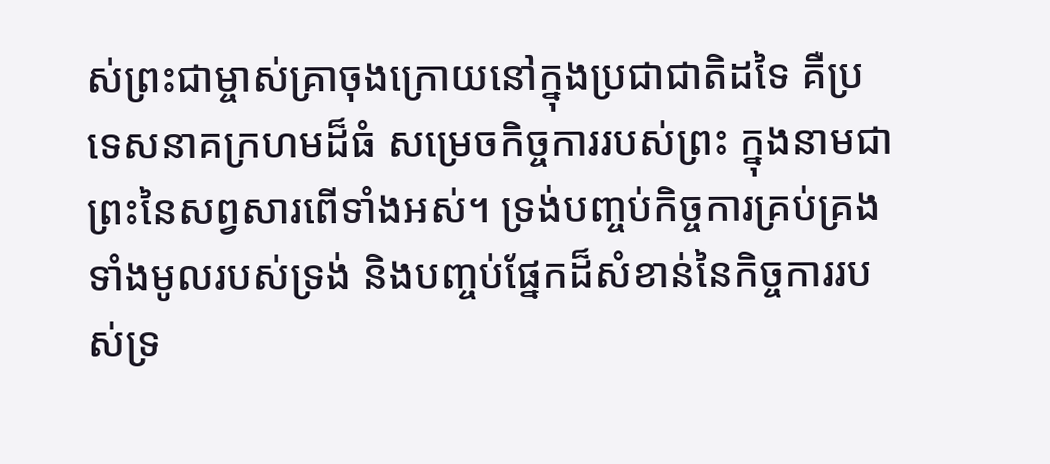ស់ព្រះជាម្ចាស់គ្រាចុងក្រោយនៅក្នុងប្រជាជាតិដទៃ គឺប្រទេសនាគក្រហមដ៏ធំ សម្រេចកិច្ចការរបស់ព្រះ ក្នុងនាមជាព្រះនៃសព្វសារពើទាំងអស់។ ទ្រង់បញ្ចប់កិច្ចការគ្រប់គ្រងទាំងមូលរបស់ទ្រង់ និងបញ្ចប់ផ្នែកដ៏សំខាន់នៃកិច្ចការរបស់ទ្រ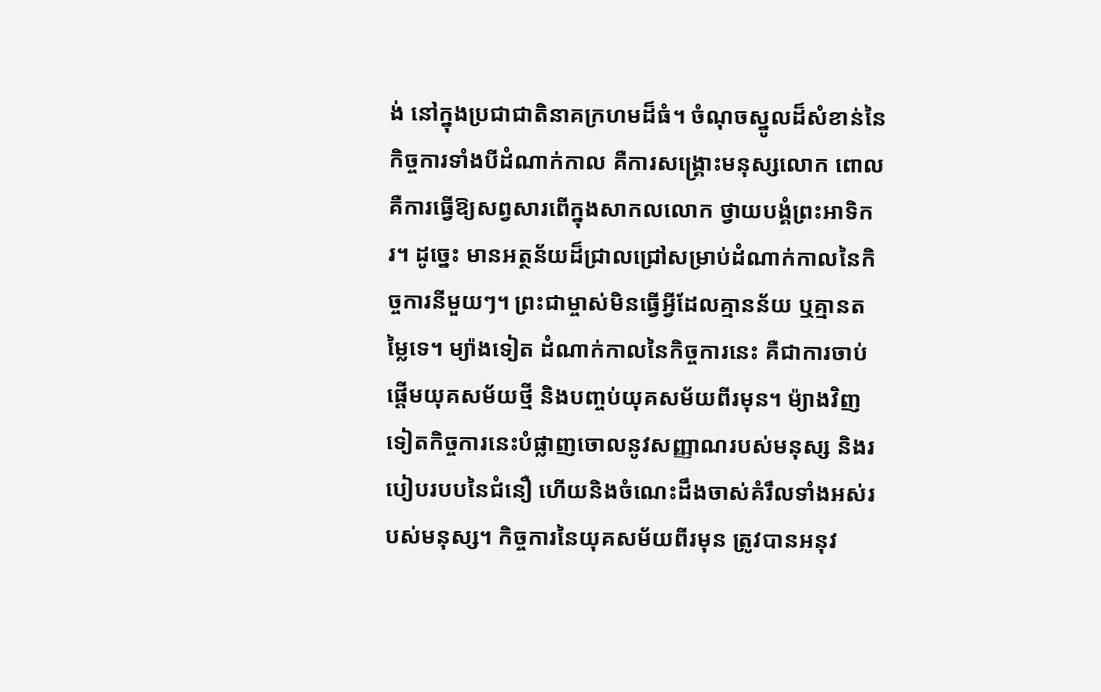ង់ នៅក្នុងប្រជាជាតិនាគក្រហមដ៏ធំ។ ចំណុចស្នូលដ៏សំខាន់នៃកិច្ចការទាំងបីដំណាក់កាល គឺការសង្គ្រោះមនុស្សលោក ពោលគឺការធ្វើឱ្យសព្វសារពើក្នុងសាកលលោក ថ្វាយបង្គំព្រះអាទិករ។ ដូច្នេះ មានអត្ថន័យដ៏ជ្រាលជ្រៅសម្រាប់ដំណាក់កាលនៃកិច្ចការនីមួយៗ។ ព្រះជាម្ចាស់មិនធ្វើអ្វីដែលគ្មានន័យ ឬគ្មានតម្លៃទេ។ ម្យ៉ាងទៀត ដំណាក់កាលនៃកិច្ចការនេះ គឺជាការចាប់ផ្តើមយុគសម័យថ្មី និងបញ្ចប់យុគសម័យពីរមុន។ ម៉្យាងវិញទៀតកិច្ចការនេះបំផ្លាញចោលនូវសញ្ញាណរបស់មនុស្ស និងរបៀបរបបនៃជំនឿ ហើយនិងចំណេះដឹងចាស់គំរឹលទាំងអស់របស់មនុស្ស។ កិច្ចការនៃយុគសម័យពីរមុន ត្រូវបានអនុវ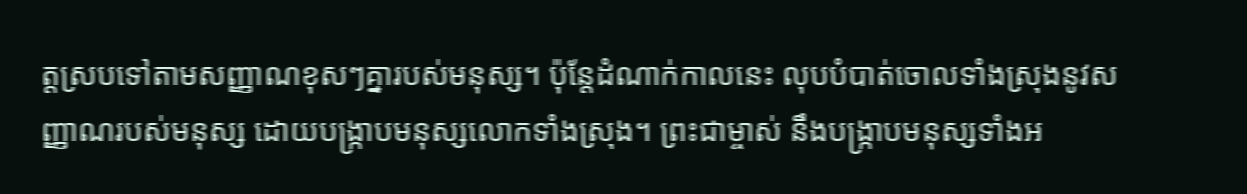ត្តស្របទៅតាមសញ្ញាណខុសៗគ្នារបស់មនុស្ស។ ប៉ុន្តែដំណាក់កាលនេះ លុបបំបាត់ចោលទាំងស្រុងនូវសញ្ញាណរបស់មនុស្ស ដោយបង្ក្រាបមនុស្សលោកទាំងស្រុង។ ព្រះជាម្ចាស់ នឹងបង្ក្រាបមនុស្សទាំងអ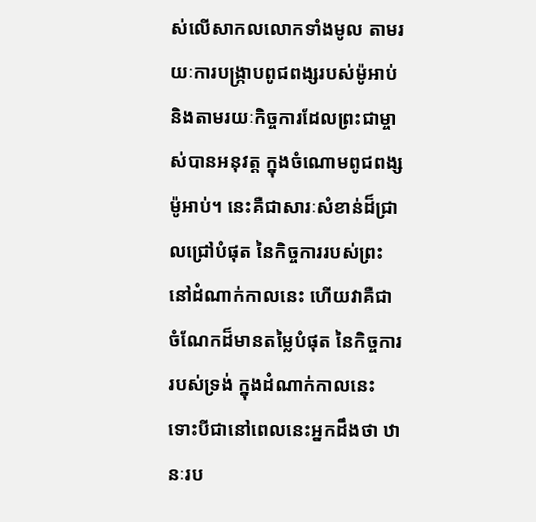ស់លើសាកលលោកទាំងមូល តាមរយៈការបង្ក្រាបពូជពង្សរបស់ម៉ូអាប់ និងតាមរយៈកិច្ចការដែលព្រះជាម្ចាស់បានអនុវត្ត ក្នុងចំណោមពូជពង្សម៉ូអាប់។ នេះគឺជាសារៈសំខាន់ដ៏ជ្រាលជ្រៅបំផុត នៃកិច្ចការរបស់ព្រះ នៅដំណាក់កាលនេះ ហើយវាគឺជាចំណែកដ៏មានតម្លៃបំផុត នៃកិច្ចការរបស់ទ្រង់ ក្នុងដំណាក់កាលនេះ ទោះបីជានៅពេលនេះអ្នកដឹងថា ឋានៈរប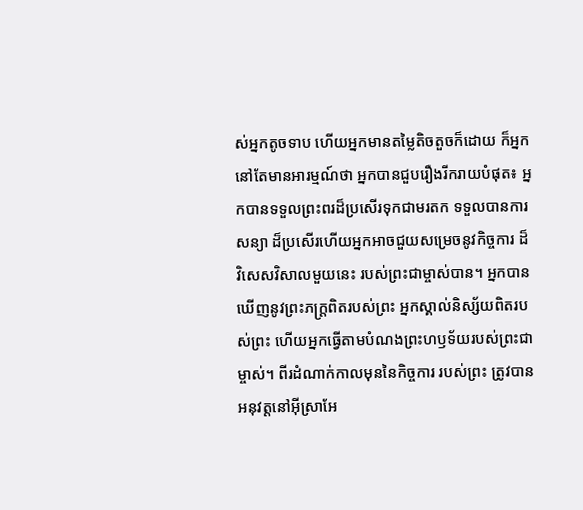ស់អ្នកតូចទាប ហើយអ្នកមានតម្លៃតិចតួចក៏ដោយ ក៏អ្នកនៅតែមានអារម្មណ៍ថា អ្នកបានជួបរឿងរីករាយបំផុត៖ អ្នកបានទទួលព្រះពរដ៏ប្រសើរទុកជាមរតក ទទួលបានការសន្យា ដ៏ប្រសើរហើយអ្នកអាចជួយសម្រេចនូវកិច្ចការ ដ៏វិសេសវិសាលមួយនេះ របស់ព្រះជាម្ចាស់បាន។ អ្នកបានឃើញនូវព្រះភក្ត្រពិតរបស់ព្រះ អ្នកស្គាល់និស្ស័យពិតរបស់ព្រះ ហើយអ្នកធ្វើតាមបំណងព្រះហឫទ័យរបស់ព្រះជាម្ចាស់។ ពីរដំណាក់កាលមុននៃកិច្ចការ របស់ព្រះ ត្រូវបានអនុវត្តនៅអ៊ីស្រាអែ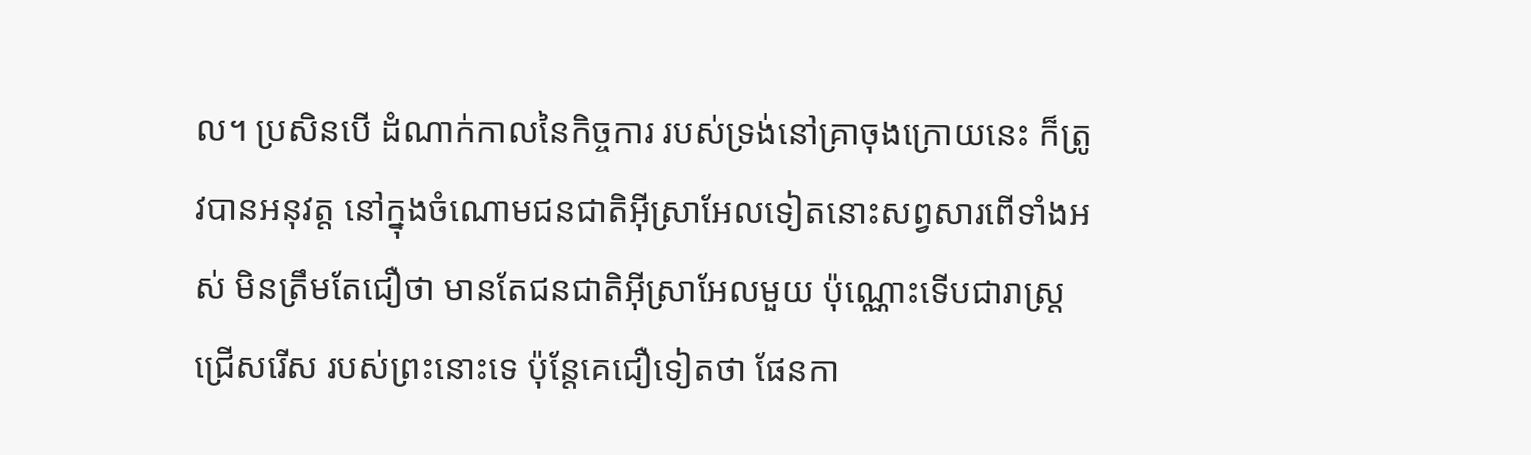ល។ ប្រសិនបើ ដំណាក់កាលនៃកិច្ចការ របស់ទ្រង់នៅគ្រាចុងក្រោយនេះ ក៏ត្រូវបានអនុវត្ត នៅក្នុងចំណោមជនជាតិអ៊ីស្រាអែលទៀតនោះសព្វសារពើទាំងអស់ មិនត្រឹមតែជឿថា មានតែជនជាតិអ៊ីស្រាអែលមួយ ប៉ុណ្ណោះទើបជារាស្ត្រជ្រើសរើស របស់ព្រះនោះទេ ប៉ុន្តែគេជឿទៀតថា ផែនកា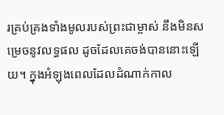រគ្រប់គ្រងទាំងមូលរបស់ព្រះជាម្ចាស់ នឹងមិនសម្រេចនូវលទ្ធផល ដូចដែលគេចង់បាននោះឡើយ។ ក្នុងអំឡុងពេលដែលដំណាក់កាល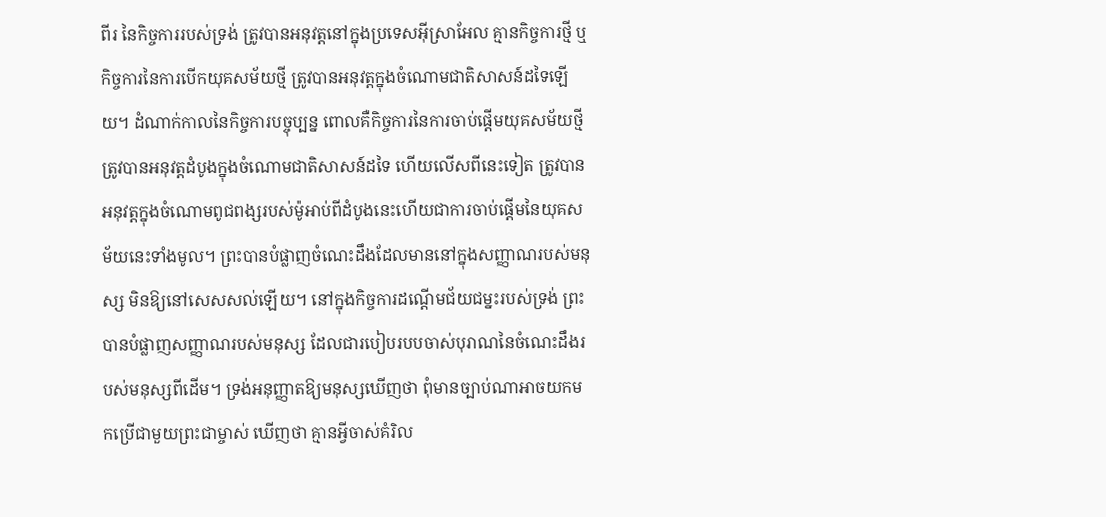ពីរ នៃកិច្ចការរបស់ទ្រង់ ត្រូវបានអនុវត្តនៅក្នុងប្រទេសអ៊ីស្រាអែល គ្មានកិច្ចការថ្មី ឬកិច្ចការនៃការបើកយុគសម័យថ្មី ត្រូវបានអនុវត្តក្នុងចំណោមជាតិសាសន៍ដទៃឡើយ។ ដំណាក់កាលនៃកិច្ចការបច្ចុប្បន្ន ពោលគឺកិច្ចការនៃការចាប់ផ្តើមយុគសម័យថ្មី ត្រូវបានអនុវត្តដំបូងក្នុងចំណោមជាតិសាសន៍ដទៃ ហើយលើសពីនេះទៀត ត្រូវបានអនុវត្តក្នុងចំណោមពូជពង្សរបស់ម៉ូអាប់ពីដំបូងនេះហើយជាការចាប់ផ្តើមនៃយុគសម័យនេះទាំងមូល។ ព្រះបានបំផ្លាញចំណេះដឹងដែលមាននៅក្នុងសញ្ញាណរបស់មនុស្ស មិនឱ្យនៅសេសសល់ឡើយ។ នៅក្នុងកិច្ចការដណ្ដើមជ័យជម្នះរបស់ទ្រង់ ព្រះបានបំផ្លាញសញ្ញាណរបស់មនុស្ស ដែលជារបៀបរបបចាស់បុរាណនៃចំណេះដឹងរបស់មនុស្សពីដើម។ ទ្រង់អនុញ្ញាតឱ្យមនុស្សឃើញថា ពុំមានច្បាប់ណាអាចយកមកប្រើជាមួយព្រះជាម្ចាស់ ឃើញថា គ្មានអ្វីចាស់គំរិល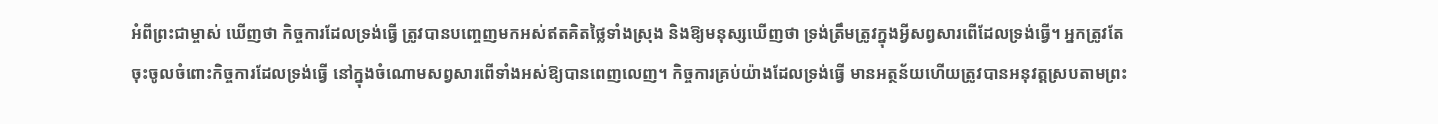អំពីព្រះជាម្ចាស់ ឃើញថា កិច្ចការដែលទ្រង់ធ្វើ ត្រូវបានបញ្ចេញមកអស់ឥតគិតថ្លៃទាំងស្រុង និងឱ្យមនុស្សឃើញថា ទ្រង់ត្រឹមត្រូវក្នុងអ្វីសព្វសារពើដែលទ្រង់ធ្វើ។ អ្នកត្រូវតែចុះចូលចំពោះកិច្ចការដែលទ្រង់ធ្វើ នៅក្នុងចំណោមសព្វសារពើទាំងអស់ឱ្យបានពេញលេញ។ កិច្ចការគ្រប់យ៉ាងដែលទ្រង់ធ្វើ មានអត្ថន័យហើយត្រូវបានអនុវត្តស្របតាមព្រះ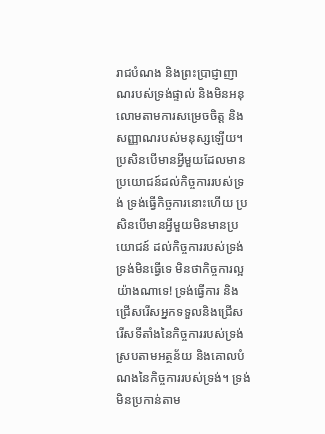រាជបំណង និងព្រះប្រាជ្ញាញាណរបស់ទ្រង់ផ្ទាល់ និងមិនអនុលោមតាមការសម្រេចចិត្ត និងសញ្ញាណរបស់មនុស្សឡើយ។ ប្រសិនបើមានអ្វីមួយដែលមានប្រយោជន៍ដល់កិច្ចការរបស់ទ្រង់ ទ្រង់ធ្វើកិច្ចការនោះហើយ ប្រសិនបើមានអ្វីមួយមិនមានប្រយោជន៍ ដល់កិច្ចការរបស់ទ្រង់ ទ្រង់មិនធ្វើទេ មិនថាកិច្ចការល្អយ៉ាងណាទេ! ទ្រង់ធ្វើការ និងជ្រើសរើសអ្នកទទួលនិងជ្រើសរើសទីតាំងនៃកិច្ចការរបស់ទ្រង់ ស្របតាមអត្ថន័យ និងគោលបំណងនៃកិច្ចការរបស់ទ្រង់។ ទ្រង់មិនប្រកាន់តាម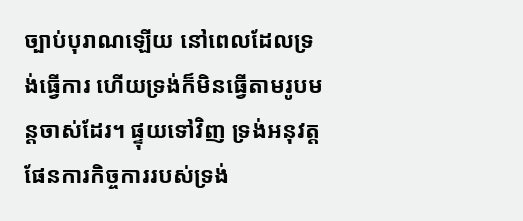ច្បាប់បុរាណឡើយ នៅពេលដែលទ្រង់ធ្វើការ ហើយទ្រង់ក៏មិនធ្វើតាមរូបមន្តចាស់ដែរ។ ផ្ទុយទៅវិញ ទ្រង់អនុវត្តផែនការកិច្ចការរបស់ទ្រង់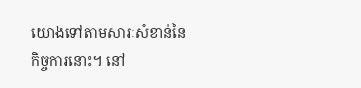យោងទៅតាមសារៈសំខាន់នៃកិច្ចការនោះ។ នៅ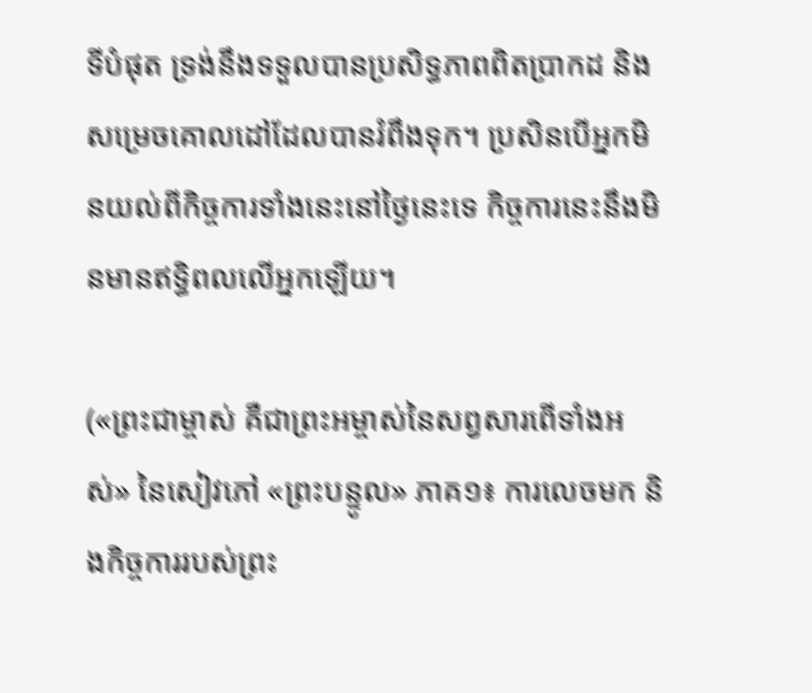ទីបំផុត ទ្រង់នឹងទទួលបានប្រសិទ្ធភាពពិតប្រាកដ និងសម្រេចគោលដៅដែលបានរំពឹងទុក។ ប្រសិនបើអ្នកមិនយល់ពីកិច្ចការទាំងនេះនៅថ្ងៃនេះទេ កិច្ចការនេះនឹងមិនមានឥទ្ធិពលលើអ្នកឡើយ។

(«ព្រះជាម្ចាស់ គឺជាព្រះអម្ចាស់នៃសព្វសារពើទាំងអស់» នៃសៀវភៅ «ព្រះបន្ទូល» ភាគ១៖ ការលេចមក និងកិច្ចការរបស់ព្រះ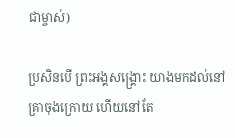ជាម្ចាស់)

ប្រសិនបើ ព្រះអង្គសង្គ្រោះ យាងមកដល់នៅគ្រាចុងក្រោយ ហើយនៅតែ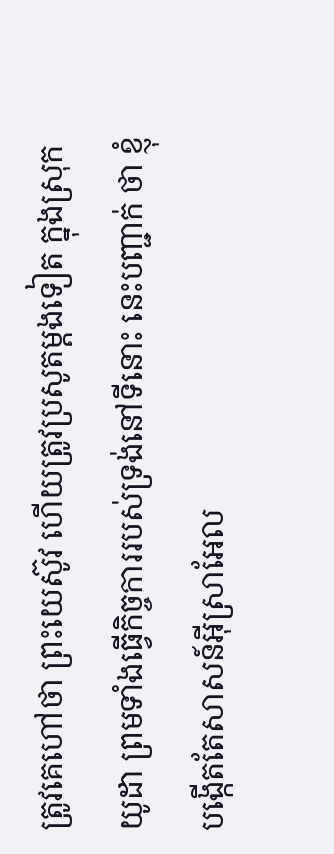ត្រូវគេហៅថា ព្រះយេស៊ូវ ហើយត្រូវប្រសូតម្ដងទៀត ក្នុងស្រុកយូដា ព្រមទាំងធ្វើកិច្ចការរបស់ទ្រង់នៅទីនោះ នេះបញ្ជាក់ ថា ខ្ញុំបង្កើតតែសាសន៍អ៊ីស្រាអែល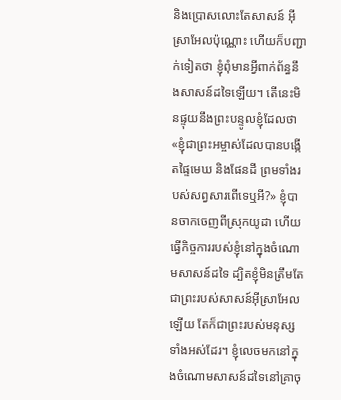និងប្រោសលោះតែសាសន៍ អ៊ីស្រាអែលប៉ុណ្ណោះ ហើយក៏បញ្ជាក់ទៀតថា ខ្ញុំពុំមានអ្វីពាក់ព័ន្ធនឹងសាសន៍ដទៃឡើយ។ តើនេះមិនផ្ទុយនឹងព្រះបន្ទូលខ្ញុំដែលថា «ខ្ញុំជាព្រះអម្ចាស់ដែលបានបង្កើតផ្ទៃមេឃ និងផែនដី ព្រមទាំងរបស់សព្វសារពើទេឬអី?» ខ្ញុំបានចាកចេញពីស្រុកយូដា ហើយធ្វើកិច្ចការរបស់ខ្ញុំនៅក្នុងចំណោមសាសន៍ដទៃ ដ្បិតខ្ញុំមិនត្រឹមតែជាព្រះរបស់សាសន៍អ៊ីស្រាអែលឡើយ តែក៏ជាព្រះរបស់មនុស្សទាំងអស់ដែរ។ ខ្ញុំលេចមកនៅក្នុងចំណោមសាសន៍ដទៃនៅគ្រាចុ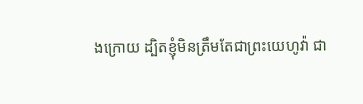ងក្រោយ ដ្បិតខ្ញុំមិនត្រឹមតែជាព្រះយេហូវ៉ា ជា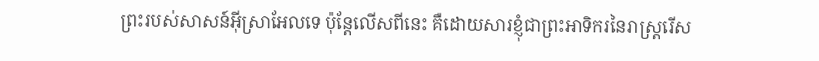ព្រះរបស់សាសន៍អ៊ីស្រាអែលទេ ប៉ុន្ដែលើសពីនេះ គឺដោយសារខ្ញុំជាព្រះអាទិករនៃរាស្ដ្ររើស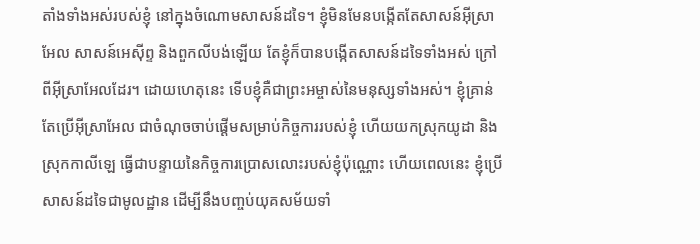តាំងទាំងអស់របស់ខ្ញុំ នៅក្នុងចំណោមសាសន៍ដទៃ។ ខ្ញុំមិនមែនបង្កើតតែសាសន៍អ៊ីស្រាអែល សាសន៍អេស៊ីព្ទ និងពួកលីបង់ឡើយ តែខ្ញុំក៏បានបង្កើតសាសន៍ដទៃទាំងអស់ ក្រៅពីអ៊ីស្រាអែលដែរ។ ដោយហេតុនេះ ទើបខ្ញុំគឺជាព្រះអម្ចាស់នៃមនុស្សទាំងអស់។ ខ្ញុំគ្រាន់តែប្រើអ៊ីស្រាអែល ជាចំណុចចាប់ផ្ដើមសម្រាប់កិច្ចការរបស់ខ្ញុំ ហើយយកស្រុកយូដា និងស្រុកកាលីឡេ ធ្វើជាបន្ទាយនៃកិច្ចការប្រោសលោះរបស់ខ្ញុំប៉ុណ្ណោះ ហើយពេលនេះ ខ្ញុំប្រើសាសន៍ដទៃជាមូលដ្ឋាន ដើម្បីនឹងបញ្ចប់យុគសម័យទាំ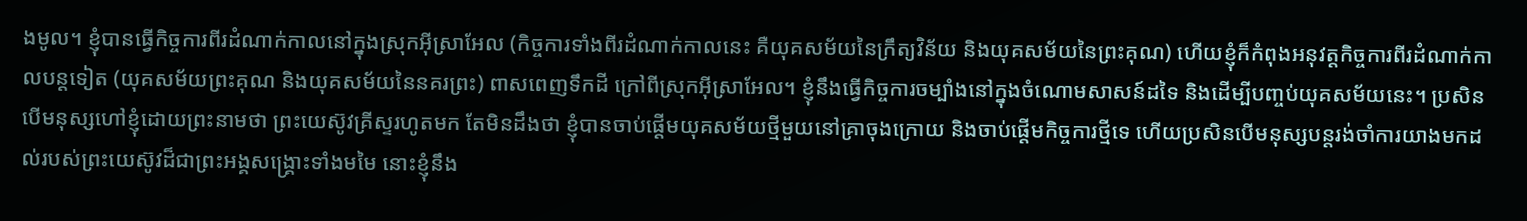ងមូល។ ខ្ញុំបានធ្វើកិច្ចការពីរដំណាក់កាលនៅក្នុងស្រុកអ៊ីស្រាអែល (កិច្ចការទាំងពីរដំណាក់កាលនេះ គឺយុគសម័យនៃក្រឹត្យវិន័យ និងយុគសម័យនៃព្រះគុណ) ហើយខ្ញុំក៏កំពុងអនុវត្តកិច្ចការពីរដំណាក់កាលបន្តទៀត (យុគសម័យព្រះគុណ និងយុគសម័យនៃនគរព្រះ) ពាសពេញទឹកដី ក្រៅពីស្រុកអ៊ីស្រាអែល។ ខ្ញុំនឹងធ្វើកិច្ចការចម្បាំងនៅក្នុងចំណោមសាសន៍ដទៃ និងដើម្បីបញ្ចប់យុគសម័យនេះ។ ប្រសិនបើមនុស្សហៅខ្ញុំដោយព្រះនាមថា ព្រះយេស៊ូវគ្រីស្ទរហូតមក តែមិនដឹងថា ខ្ញុំបានចាប់ផ្ដើមយុគសម័យថ្មីមួយនៅគ្រាចុងក្រោយ និងចាប់ផ្ដើមកិច្ចការថ្មីទេ ហើយប្រសិនបើមនុស្សបន្តរង់ចាំការយាងមកដល់របស់ព្រះយេស៊ូវដ៏ជាព្រះអង្គសង្គ្រោះទាំងមមៃ នោះខ្ញុំនឹង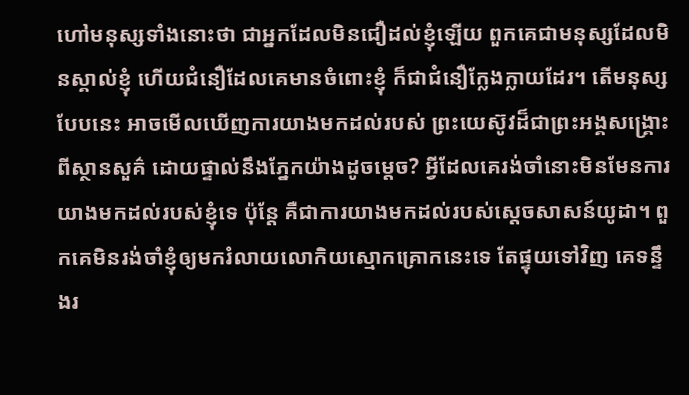ហៅមនុស្សទាំងនោះថា ជាអ្នកដែលមិនជឿដល់ខ្ញុំឡើយ ពួកគេជាមនុស្សដែលមិនស្គាល់ខ្ញុំ ហើយជំនឿដែលគេមានចំពោះខ្ញុំ ក៏ជាជំនឿក្លែងក្លាយដែរ។ តើមនុស្សបែបនេះ អាចមើលឃើញការយាងមកដល់របស់ ព្រះយេស៊ូវដ៏ជាព្រះអង្គសង្គ្រោះពីស្ថានសួគ៌ ដោយផ្ទាល់នឹងភ្នែកយ៉ាងដូចម្ដេច? អ្វីដែលគេរង់ចាំនោះមិនមែនការយាងមកដល់របស់ខ្ញុំទេ ប៉ុន្តែ គឺជាការយាងមកដល់របស់ស្ដេចសាសន៍យូដា។ ពួកគេមិនរង់ចាំខ្ញុំឲ្យមករំលាយលោកិយស្មោកគ្រោកនេះទេ តែផ្ទុយទៅវិញ គេទន្ទឹងរ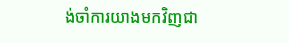ង់ចាំការយាងមកវិញជា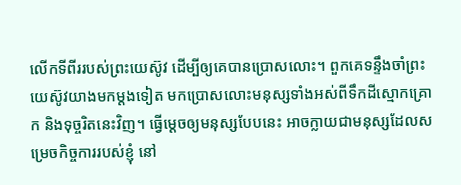លើកទីពីររបស់ព្រះយេស៊ូវ ដើម្បីឲ្យគេបានប្រោសលោះ។ ពួកគេទន្ទឹងចាំព្រះយេស៊ូវយាងមកម្ដងទៀត មកប្រោសលោះមនុស្សទាំងអស់ពីទឹកដីស្មោកគ្រោក និងទុច្ចរិតនេះវិញ។ ធ្វើម្ដេចឲ្យមនុស្សបែបនេះ អាចក្លាយជាមនុស្សដែលសម្រេចកិច្ចការរបស់ខ្ញុំ នៅ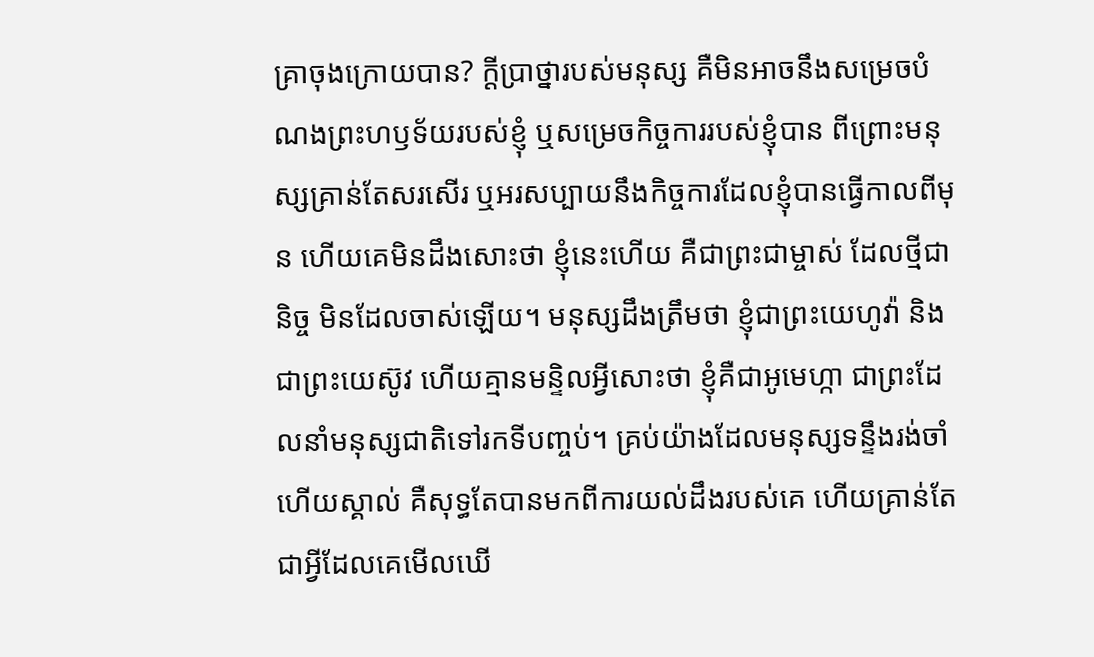គ្រាចុងក្រោយបាន? ក្ដីប្រាថ្នារបស់មនុស្ស គឺមិនអាចនឹងសម្រេចបំណងព្រះហឫទ័យរបស់ខ្ញុំ ឬសម្រេចកិច្ចការរបស់ខ្ញុំបាន ពីព្រោះមនុស្សគ្រាន់តែសរសើរ ឬអរសប្បាយនឹងកិច្ចការដែលខ្ញុំបានធ្វើកាលពីមុន ហើយគេមិនដឹងសោះថា ខ្ញុំនេះហើយ គឺជាព្រះជាម្ចាស់ ដែលថ្មីជានិច្ច មិនដែលចាស់ឡើយ។ មនុស្សដឹងត្រឹមថា ខ្ញុំជាព្រះយេហូវ៉ា និងជាព្រះយេស៊ូវ ហើយគ្មានមន្ទិលអ្វីសោះថា ខ្ញុំគឺជាអូមេហ្កា ជាព្រះដែលនាំមនុស្សជាតិទៅរកទីបញ្ចប់។ គ្រប់យ៉ាងដែលមនុស្សទន្ទឹងរង់ចាំ ហើយស្គាល់ គឺសុទ្ធតែបានមកពីការយល់ដឹងរបស់គេ ហើយគ្រាន់តែជាអ្វីដែលគេមើលឃើ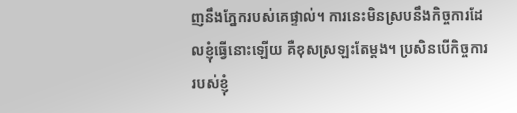ញនឹងភ្នែករបស់គេផ្ទាល់។ ការនេះមិនស្របនឹងកិច្ចការដែលខ្ញុំធ្វើនោះឡើយ គឺខុសស្រឡះតែម្ដង។ ប្រសិនបើកិច្ចការរបស់ខ្ញុំ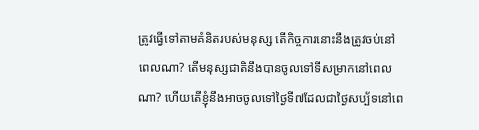ត្រូវធ្វើទៅតាមគំនិតរបស់មនុស្ស តើកិច្ចការនោះនឹងត្រូវចប់នៅពេលណា? តើមនុស្សជាតិនឹងបានចូលទៅទីសម្រាកនៅពេលណា? ហើយតើខ្ញុំនឹងអាចចូលទៅថ្ងៃទី៧ដែលជាថ្ងៃសប្ប័ទនៅពេ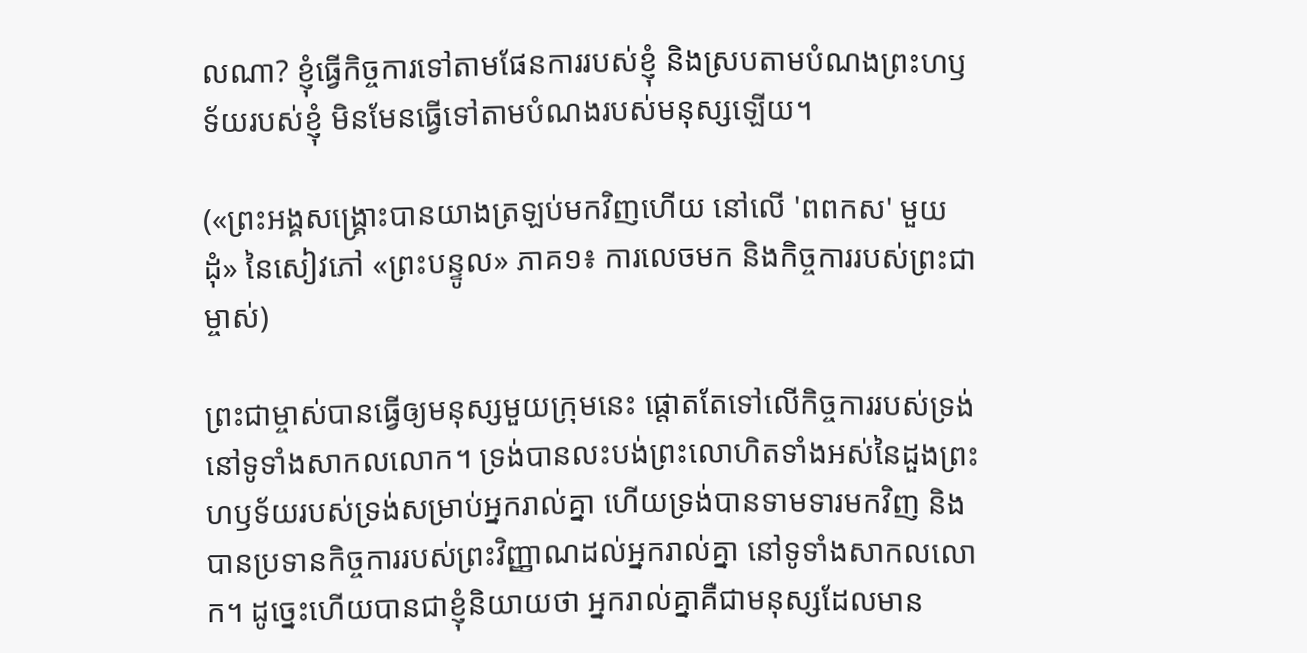លណា? ខ្ញុំធ្វើកិច្ចការទៅតាមផែនការរបស់ខ្ញុំ និងស្របតាមបំណងព្រះហឫទ័យរបស់ខ្ញុំ មិនមែនធ្វើទៅតាមបំណងរបស់មនុស្សឡើយ។

(«ព្រះអង្គសង្គ្រោះបានយាងត្រឡប់មកវិញហើយ នៅលើ 'ពពកស' មួយដុំ» នៃសៀវភៅ «ព្រះបន្ទូល» ភាគ១៖ ការលេចមក និងកិច្ចការរបស់ព្រះជាម្ចាស់)

ព្រះជាម្ចាស់បានធ្វើឲ្យមនុស្សមួយក្រុមនេះ ផ្ដោតតែទៅលើកិច្ចការរបស់ទ្រង់នៅទូទាំងសាកលលោក។ ទ្រង់បានលះបង់ព្រះលោហិតទាំងអស់នៃដួងព្រះហឫទ័យរបស់ទ្រង់សម្រាប់អ្នករាល់គ្នា ហើយទ្រង់បានទាមទារមកវិញ និងបានប្រទានកិច្ចការរបស់ព្រះវិញ្ញាណដល់អ្នករាល់គ្នា នៅទូទាំងសាកលលោក។ ដូច្នេះហើយបានជាខ្ញុំនិយាយថា អ្នករាល់គ្នាគឺជាមនុស្សដែលមាន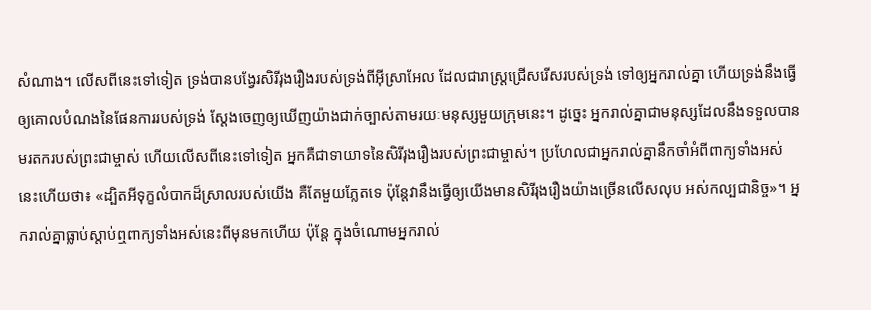សំណាង។ លើសពីនេះទៅទៀត ទ្រង់បានបង្វែរសិរីរុងរឿងរបស់ទ្រង់ពីអ៊ីស្រាអែល ដែលជារាស្ដ្រជ្រើសរើសរបស់ទ្រង់ ទៅឲ្យអ្នករាល់គ្នា ហើយទ្រង់នឹងធ្វើឲ្យគោលបំណងនៃផែនការរបស់ទ្រង់ ស្ដែងចេញឲ្យឃើញយ៉ាងជាក់ច្បាស់តាមរយៈមនុស្សមួយក្រុមនេះ។ ដូច្នេះ អ្នករាល់គ្នាជាមនុស្សដែលនឹងទទួលបានមរតករបស់ព្រះជាម្ចាស់ ហើយលើសពីនេះទៅទៀត អ្នកគឺជាទាយាទនៃសិរីរុងរឿងរបស់ព្រះជាម្ចាស់។ ប្រហែលជាអ្នករាល់គ្នានឹកចាំអំពីពាក្យទាំងអស់នេះហើយថា៖ «ដ្បិតអីទុក្ខលំបាកដ៏ស្រាលរបស់យើង គឺតែមួយភ្លែតទេ ប៉ុន្ដែវានឹងធ្វើឲ្យយើងមានសិរីរុងរឿងយ៉ាងច្រើនលើសលុប អស់កល្បជានិច្ច»។ អ្នករាល់គ្នាធ្លាប់ស្ដាប់ឮពាក្យទាំងអស់នេះពីមុនមកហើយ ប៉ុន្ដែ ក្នុងចំណោមអ្នករាល់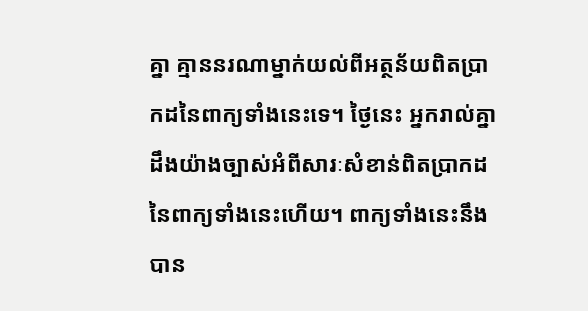គ្នា គ្មាននរណាម្នាក់យល់ពីអត្ថន័យពិតប្រាកដនៃពាក្យទាំងនេះទេ។ ថ្ងៃនេះ អ្នករាល់គ្នាដឹងយ៉ាងច្បាស់អំពីសារៈសំខាន់ពិតប្រាកដនៃពាក្យទាំងនេះហើយ។ ពាក្យទាំងនេះនឹងបាន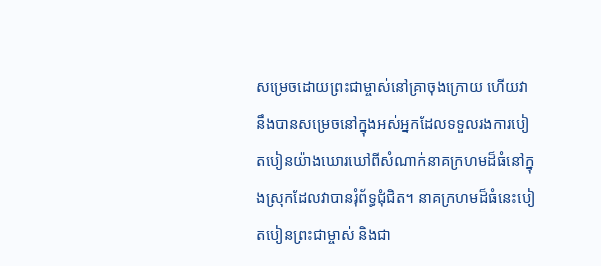សម្រេចដោយព្រះជាម្ចាស់នៅគ្រាចុងក្រោយ ហើយវានឹងបានសម្រេចនៅក្នុងអស់អ្នកដែលទទួលរងការបៀតបៀនយ៉ាងឃោរឃៅពីសំណាក់នាគក្រហមដ៏ធំនៅក្នុងស្រុកដែលវាបានរុំព័ទ្ធជុំជិត។ នាគក្រហមដ៏ធំនេះបៀតបៀនព្រះជាម្ចាស់ និងជា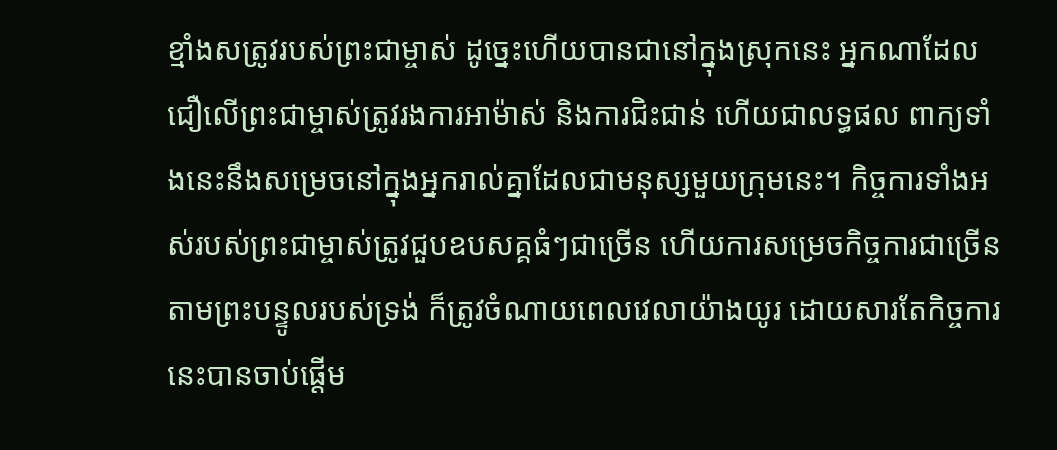ខ្មាំងសត្រូវរបស់ព្រះជាម្ចាស់ ដូច្នេះហើយបានជានៅក្នុងស្រុកនេះ អ្នកណាដែលជឿលើព្រះជាម្ចាស់ត្រូវរងការអាម៉ាស់ និងការជិះជាន់ ហើយជាលទ្ធផល ពាក្យទាំងនេះនឹងសម្រេចនៅក្នុងអ្នករាល់គ្នាដែលជាមនុស្សមួយក្រុមនេះ។ កិច្ចការទាំងអស់របស់ព្រះជាម្ចាស់ត្រូវជួបឧបសគ្គធំៗជាច្រើន ហើយការសម្រេចកិច្ចការជាច្រើនតាមព្រះបន្ទូលរបស់ទ្រង់ ក៏ត្រូវចំណាយពេលវេលាយ៉ាងយូរ ដោយសារតែកិច្ចការនេះបានចាប់ផ្ដើម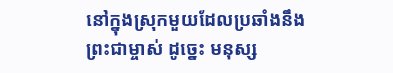នៅក្នុងស្រុកមួយដែលប្រឆាំងនឹងព្រះជាម្ចាស់ ដូច្នេះ មនុស្ស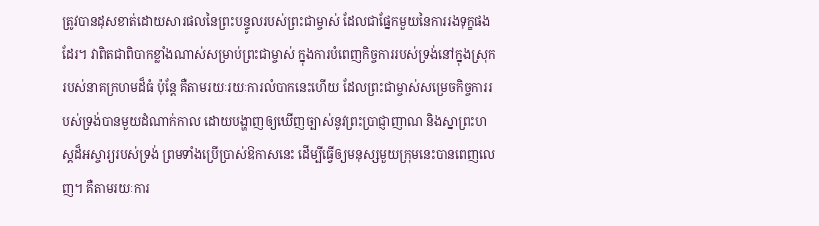ត្រូវបានដុសខាត់ដោយសារផលនៃព្រះបន្ទូលរបស់ព្រះជាម្ចាស់ ដែលជាផ្នែកមួយនៃការរងទុក្ខផងដែរ។ វាពិតជាពិបាកខ្លាំងណាស់សម្រាប់ព្រះជាម្ចាស់ ក្នុងការបំពេញកិច្ចការរបស់ទ្រង់នៅក្នុងស្រុករបស់នាគក្រហមដ៏ធំ ប៉ុន្ដែ គឺតាមរយៈរយៈការលំបាកនេះហើយ ដែលព្រះជាម្ចាស់សម្រេចកិច្ចការរបស់ទ្រង់បានមួយដំណាក់កាល ដោយបង្ហាញឲ្យឃើញច្បាស់នូវព្រះប្រាជ្ញាញាណ និងស្នាព្រះហស្តដ៏អស្ចារ្យរបស់ទ្រង់ ព្រមទាំងប្រើប្រាស់ឱកាសនេះ ដើម្បីធ្វើឲ្យមនុស្សមួយក្រុមនេះបានពេញលេញ។ គឺតាមរយៈការ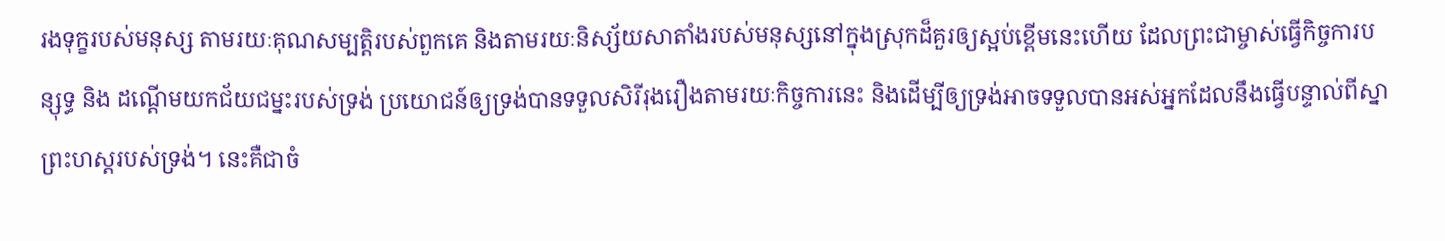រងទុក្ខរបស់មនុស្ស តាមរយៈគុណសម្បត្តិរបស់ពួកគេ និងតាមរយៈនិស្ស័យសាតាំងរបស់មនុស្សនៅក្នុងស្រុកដ៏គួរឲ្យស្អប់ខ្ពើមនេះហើយ ដែលព្រះជាម្ចាស់ធ្វើកិច្ចការបន្សុទ្ធ និង ដណ្ដើមយកជ័យជម្នះរបស់ទ្រង់ ប្រយោជន៍ឲ្យទ្រង់បានទទួលសិរីរុងរឿងតាមរយៈកិច្ចការនេះ និងដើម្បីឲ្យទ្រង់អាចទទួលបានអស់អ្នកដែលនឹងធ្វើបន្ទាល់ពីស្នាព្រះហស្តរបស់ទ្រង់។ នេះគឺជាចំ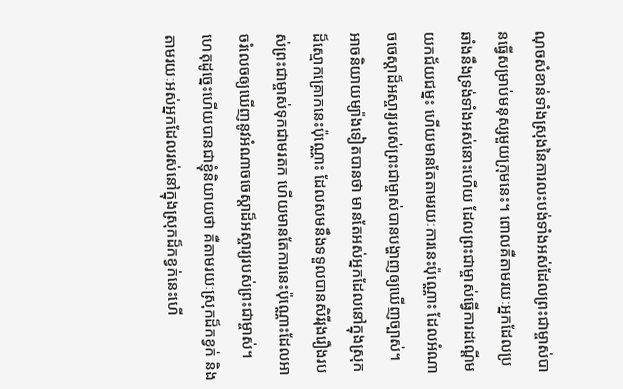ណុចសំខាន់ទាំងស្រុងនៃការលះបង់ទាំងអស់ដែលព្រះជាម្ចាស់បានធ្វើសម្រាប់មនុស្សមួយក្រុមនេះ។ ពោលគឺតាមរយៈអ្នកដែលប្រឆាំងនឹងទ្រង់ទាំងអស់នោះហើយ ដែលព្រះជាម្ចាស់ធ្វើការដណ្ដើមយកជ័យជម្នះ ហើយមានតែតាមរយៈការនេះប៉ុណ្ណោះ ដែលអំណាចចេស្ដាដ៏អស្ចារ្យរបស់ព្រះជាម្ចាស់បានបង្ហាញឲ្យឃើញច្បាស់។ អាចនិយាយម្យ៉ាងទៀតបានថា មានតែអស់អ្នកដែលនៅក្នុងស្រុកដ៏ស្មោកគ្រោកនេះប៉ុណ្ណោះ ដែលសមនឹងទទួលបានសិរីរុងរឿងរបស់ព្រះជាម្ចាស់ទុកជាមរតក ហើយមានតែការនេះប៉ុណ្ណោះដែលអាចរំលេចឲ្យឃើញនូវអំណាចចេស្ដាដ៏អស្ចារ្យរបស់ព្រះជាម្ចាស់។ ហេតុដូច្នេះហើយបានជាខ្ញុំនិយាយថា គឺតាមរយៈស្រុកដ៏កខ្វក់ និងតាមរយៈអស់អ្នកដែលរស់នៅក្នុងស្រុកដ៏កខ្វក់នេះហើ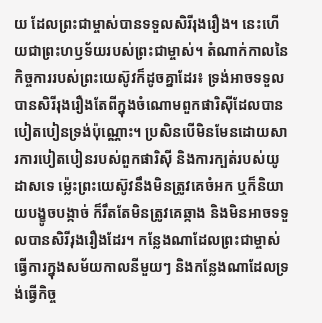យ ដែលព្រះជាម្ចាស់បានទទួលសិរីរុងរឿង។ នេះហើយជាព្រះហឫទ័យរបស់ព្រះជាម្ចាស់។ តំណាក់កាលនៃកិច្ចការរបស់ព្រះយេស៊ូវក៏ដូចគ្នាដែរ៖ ទ្រង់អាចទទួលបានសិរីរុងរឿងតែពីក្នុងចំណោមពួកផារិស៊ីដែលបានបៀតបៀនទ្រង់ប៉ុណ្ណោះ។ ប្រសិនបើមិនមែនដោយសារការបៀតបៀនរបស់ពួកផារិស៊ី និងការក្បត់របស់យូដាសទេ ម្ល៉េះព្រះយេស៊ូវនឹងមិនត្រូវគេចំអក ឬក៏និយាយបង្ខូចបង្កាច់ ក៏រឹតតែមិនត្រូវគេឆ្កាង និងមិនអាចទទួលបានសិរីរុងរឿងដែរ។ កន្លែងណាដែលព្រះជាម្ចាស់ធ្វើការក្នុងសម័យកាលនីមួយៗ និងកន្លែងណាដែលទ្រង់ធ្វើកិច្ច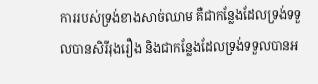ការរបស់ទ្រង់ខាងសាច់ឈាម គឺជាកន្លែងដែលទ្រង់ទទួលបានសិរីរុងរឿង និងជាកន្លែងដែលទ្រង់ទទួលបានអ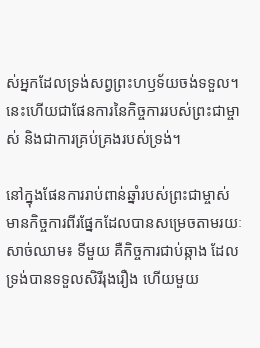ស់អ្នកដែលទ្រង់សព្វព្រះហឫទ័យចង់ទទួល។ នេះហើយជាផែនការនៃកិច្ចការរបស់ព្រះជាម្ចាស់ និងជាការគ្រប់គ្រងរបស់ទ្រង់។

នៅក្នុងផែនការរាប់ពាន់ឆ្នាំរបស់ព្រះជាម្ចាស់ មានកិច្ចការពីរផ្នែកដែលបានសម្រេចតាមរយៈសាច់ឈាម៖ ទីមួយ គឺកិច្ចការជាប់ឆ្កាង ដែលទ្រង់បានទទួលសិរីរុងរឿង ហើយមួយ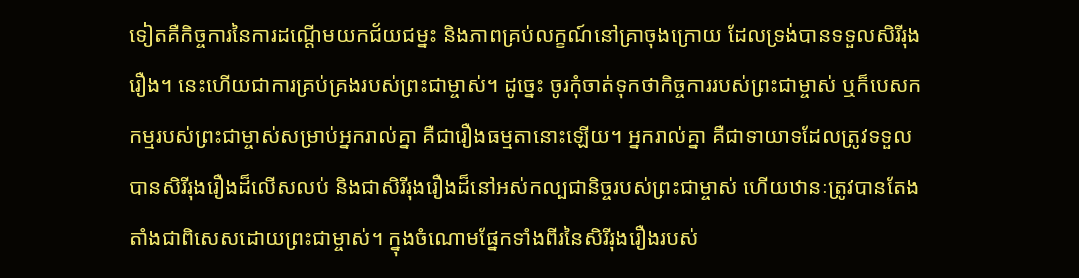ទៀតគឺកិច្ចការនៃការដណ្ដើមយកជ័យជម្នះ និងភាពគ្រប់លក្ខណ៍នៅគ្រាចុងក្រោយ ដែលទ្រង់បានទទួលសិរីរុងរឿង។ នេះហើយជាការគ្រប់គ្រងរបស់ព្រះជាម្ចាស់។ ដូច្នេះ ចូរកុំចាត់ទុកថាកិច្ចការរបស់ព្រះជាម្ចាស់ ឬក៏បេសកកម្មរបស់ព្រះជាម្ចាស់សម្រាប់អ្នករាល់គ្នា គឺជារឿងធម្មតានោះឡើយ។ អ្នករាល់គ្នា គឺជាទាយាទដែលត្រូវទទួលបានសិរីរុងរឿងដ៏លើសលប់ និងជាសិរីរុងរឿងដ៏នៅអស់កល្បជានិច្ចរបស់ព្រះជាម្ចាស់ ហើយឋានៈត្រូវបានតែងតាំងជាពិសេសដោយព្រះជាម្ចាស់។ ក្នុងចំណោមផ្នែកទាំងពីរនៃសិរីរុងរឿងរបស់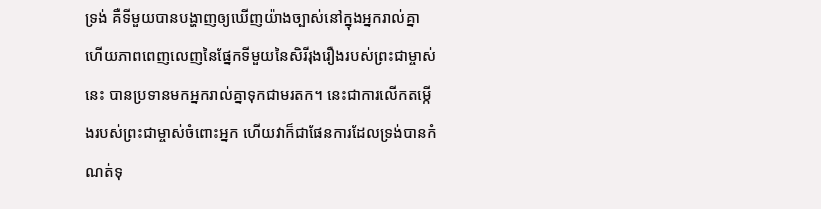ទ្រង់ គឺទីមួយបានបង្ហាញឲ្យឃើញយ៉ាងច្បាស់នៅក្នុងអ្នករាល់គ្នា ហើយភាពពេញលេញនៃផ្នែកទីមួយនៃសិរីរុងរឿងរបស់ព្រះជាម្ចាស់នេះ បានប្រទានមកអ្នករាល់គ្នាទុកជាមរតក។ នេះជាការលើកតម្កើងរបស់ព្រះជាម្ចាស់ចំពោះអ្នក ហើយវាក៏ជាផែនការដែលទ្រង់បានកំណត់ទុ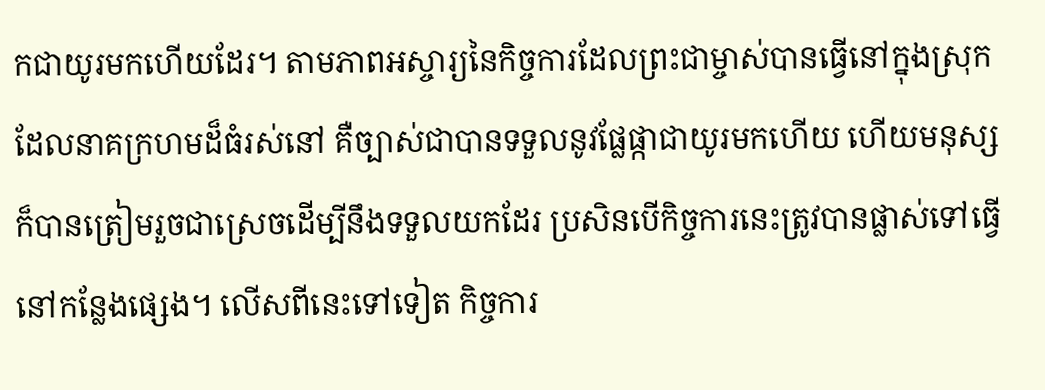កជាយូរមកហើយដែរ។ តាមភាពអស្ចារ្យនៃកិច្ចការដែលព្រះជាម្ចាស់បានធ្វើនៅក្នុងស្រុក ដែលនាគក្រហមដ៏ធំរស់នៅ គឺច្បាស់ជាបានទទួលនូវផ្លែផ្កាជាយូរមកហើយ ហើយមនុស្សក៏បានត្រៀមរួចជាស្រេចដើម្បីនឹងទទួលយកដែរ ប្រសិនបើកិច្ចការនេះត្រូវបានផ្លាស់ទៅធ្វើនៅកន្លែងផ្សេង។ លើសពីនេះទៅទៀត កិច្ចការ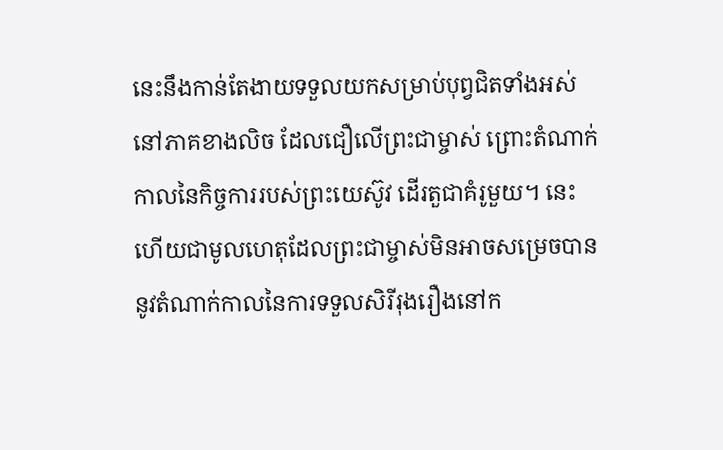នេះនឹងកាន់តែងាយទទួលយកសម្រាប់បុព្វជិតទាំងអស់នៅភាគខាងលិច ដែលជឿលើព្រះជាម្ចាស់ ព្រោះតំណាក់កាលនៃកិច្ចការរបស់ព្រះយេស៊ូវ ដើរតួជាគំរូមួយ។ នេះហើយជាមូលហេតុដែលព្រះជាម្ចាស់មិនអាចសម្រេចបាននូវតំណាក់កាលនៃការទទួលសិរីរុងរឿងនៅក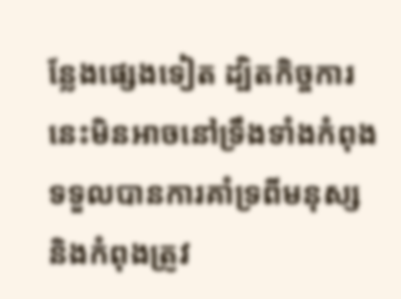ន្លែងផ្សេងទៀត ដ្បិតកិច្ចការនេះមិនអាចនៅទ្រឹងទាំងកំពុងទទួលបានការគាំទ្រពីមនុស្ស និងកំពុងត្រូវ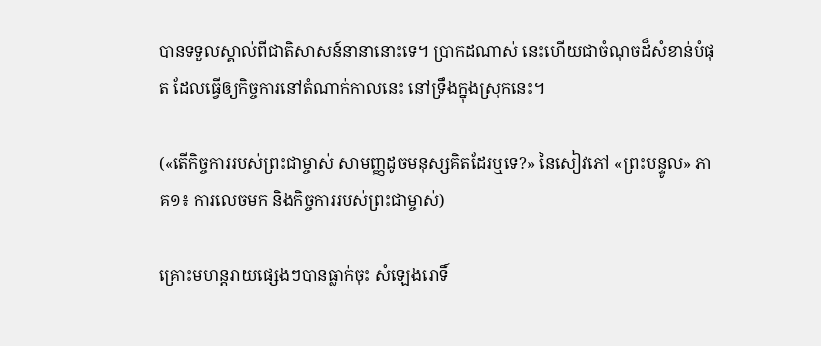បានទទួលស្គាល់ពីជាតិសាសន៍នានានោះទេ។ ប្រាកដណាស់ នេះហើយជាចំណុចដ៏សំខាន់បំផុត ដែលធ្វើឲ្យកិច្ចការនៅតំណាក់កាលនេះ នៅទ្រឹងក្នុងស្រុកនេះ។

(«តើកិច្ចការរបស់ព្រះជាម្ចាស់ សាមញ្ញដូចមនុស្សគិតដែរឬទេ?» នៃសៀវភៅ «ព្រះបន្ទូល» ភាគ១៖ ការលេចមក និងកិច្ចការរបស់ព្រះជាម្ចាស់)

គ្រោះមហន្តរាយផ្សេងៗបានធ្លាក់ចុះ សំឡេងរោទិ៍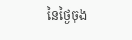នៃថ្ងៃចុង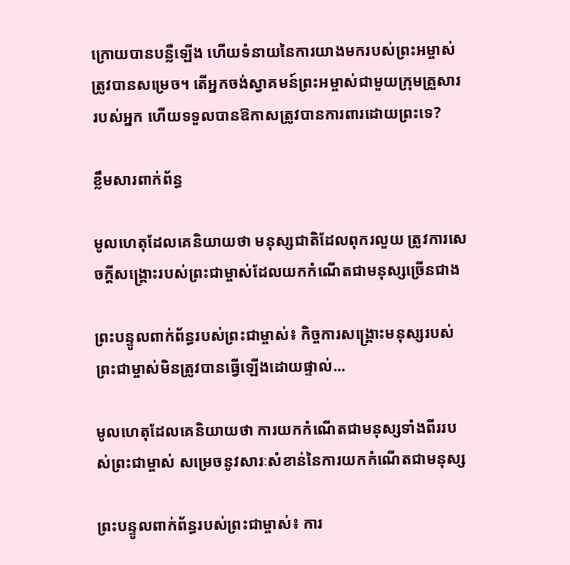ក្រោយបានបន្លឺឡើង ហើយទំនាយនៃការយាងមករបស់ព្រះអម្ចាស់ត្រូវបានសម្រេច។ តើអ្នកចង់ស្វាគមន៍ព្រះអម្ចាស់ជាមួយក្រុមគ្រួសាររបស់អ្នក ហើយទទួលបានឱកាសត្រូវបានការពារដោយព្រះទេ?

ខ្លឹមសារពាក់ព័ន្ធ

មូលហេតុដែលគេនិយាយថា មនុស្សជាតិដែលពុករលួយ ត្រូវការសេចក្ដីសង្គ្រោះរបស់ព្រះជាម្ចាស់ដែលយកកំណើតជាមនុស្សច្រើនជាង

ព្រះបន្ទូលពាក់ព័ន្ធរបស់ព្រះជាម្ចាស់៖ កិច្ចការសង្រ្គោះមនុស្សរបស់ព្រះជាម្ចាស់មិនត្រូវបានធ្វើឡើងដោយផ្ទាល់...

មូលហេតុដែលគេនិយាយថា ការយកកំណើតជាមនុស្សទាំងពីររបស់ព្រះជាម្ចាស់ សម្រេចនូវសារៈសំខាន់នៃការយកកំណើតជាមនុស្ស

ព្រះបន្ទូលពាក់ព័ន្ធរបស់ព្រះជាម្ចាស់៖ ការ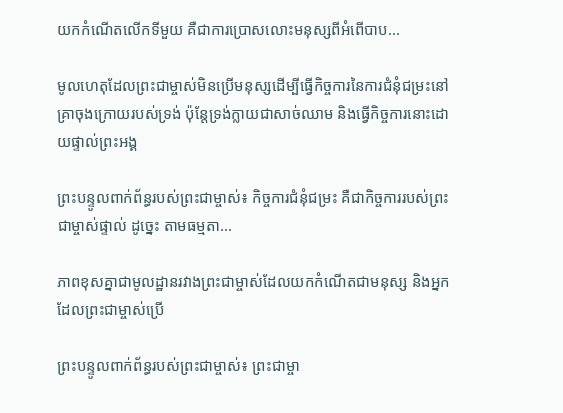យកកំណើតលើកទីមួយ គឺជាការប្រោសលោះមនុស្សពីអំពើបាប...

មូលហេតុដែលព្រះជាម្ចាស់មិនប្រើមនុស្សដើម្បីធ្វើកិច្ចការនៃការជំនុំជម្រះនៅគ្រាចុងក្រោយរបស់ទ្រង់ ប៉ុន្តែទ្រង់ក្លាយជាសាច់ឈាម និងធ្វើកិច្ចការនោះដោយផ្ទាល់ព្រះអង្គ

ព្រះបន្ទូលពាក់ព័ន្ធរបស់ព្រះជាម្ចាស់៖ កិច្ចការជំនុំជម្រះ គឺជាកិច្ចការរបស់ព្រះជាម្ចាស់ផ្ទាល់ ដូច្នេះ តាមធម្មតា...

ភាពខុសគ្នាជាមូលដ្ឋានរវាងព្រះជាម្ចាស់ដែលយកកំណើតជាមនុស្ស និងអ្នកដែលព្រះជាម្ចាស់ប្រើ

ព្រះបន្ទូលពាក់ព័ន្ធរបស់ព្រះជាម្ចាស់៖ ព្រះជាម្ចា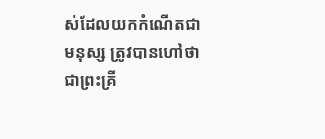ស់ដែលយកកំណើតជាមនុស្ស ត្រូវបានហៅថាជាព្រះគ្រី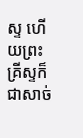ស្ទ ហើយព្រះគ្រីស្ទក៏ជាសាច់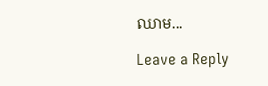ឈាម...

Leave a Reply